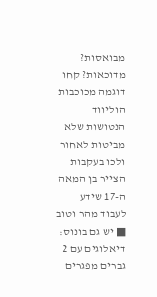מבואסות? מדוכאות? קחו דוגמה מכוכבות הוליווד הנטושות שלא מביטות לאחור ולכו בעקבות הצייר בן המאה ה-17 שידע לעבוד מהר וטוב ■ יש גם בונוס: דיאלוגים עם 2 גברים מפגרים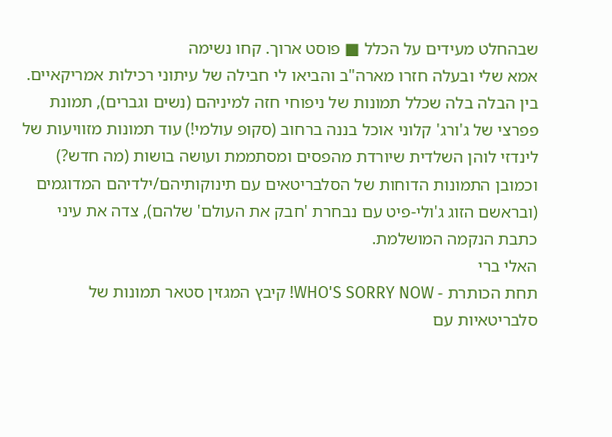שבהחלט מעידים על הכלל ■ פוסט ארוך. קחו נשימה
אמא שלי ובעלה חזרו מארה"ב והביאו לי חבילה של עיתוני רכילות אמריקאיים. בין הבלה בלה שכלל תמונות של ניפוחי חזה למיניהם (נשים וגברים), תמונת פפרצי של ג'ורג' קלוני אוכל בננה ברחוב (סקופ עולמי!) עוד תמונות מזוויעות של לינדזי לוהן השלדית שיורדת מהפסים ומסתממת ועושה בושות (מה חדש?) וכמובן התמונות הדוחות של הסלבריטאים עם תינוקותיהם/ילדיהם המדוגמים (ובראשם הזוג ג'ולי-פיט עם נבחרת 'חבק את העולם' שלהם), צדה את עיני כתבת הנקמה המושלמת.
האלי ברי
תחת הכותרת - WHO'S SORRY NOW! קיבץ המגזין סטאר תמונות של סלבריטאיות עם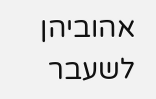אהוביהן לשעבר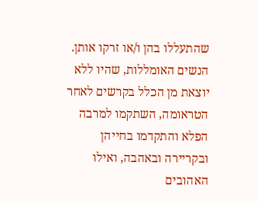שהתעללו בהן ו/או זרקו אותן. הנשים האומללות, שהיו ללא יוצאת מן הכלל בקרשים לאחר הטראומה, השתקמו למרבה הפלא והתקדמו בחייהן ובקריירה ובאהבה, ואילו האהובים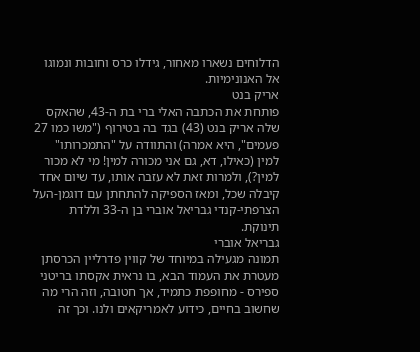הדלוחים נשארו מאחור, גידלו כרס וחובות ונמוגו אל האנונימיות.
אריק בנט
פותחת את הכתבה האלי ברי בת ה-43, שהאקס שלה אריק בנט (43) בגד בה בטירוף ("משו כמו 27 פעמים", היא אמרה) והתוודה על "התמכרותו" למין (כאילו, דא, גם אני מכורה למין! מי לא מכור למין?), ולמרות זאת לא עזבה אותו, עד שיום אחד קיבלה שכל, ומאז הספיקה להתחתן עם דוגמן-העל הצרפתי-קנדי גבריאל אוברי בן ה-33 וללדת תינוקת.
גבריאל אוברי
תמונה מגעילה במיוחד של קווין פדרליין הכרסתן מעטרת את העמוד הבא, בו נראית אקסתו בריטני ספירס - מחופפת כתמיד, אך חטובה, וזה הרי מה שחשוב בחיים, כידוע לאמריקאים ולנו. וכך זה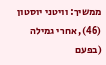ממשיך: וויטני יוסטון (46), אחרי גמילה (בפעם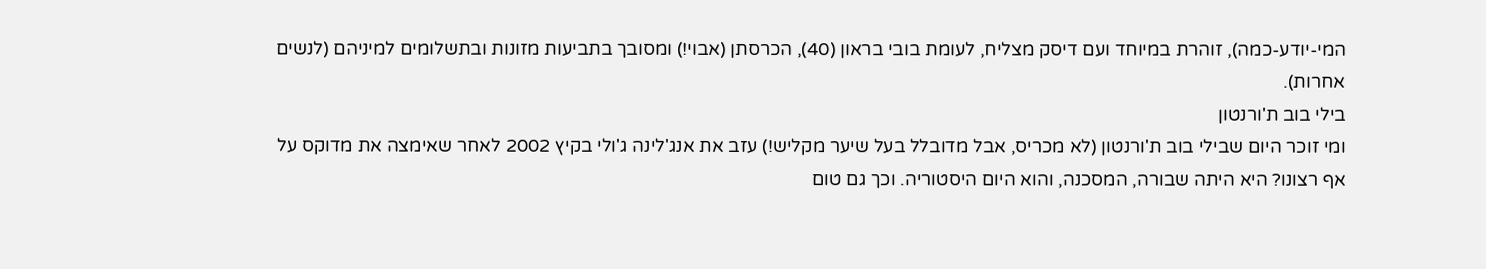המי-יודע-כמה), זוהרת במיוחד ועם דיסק מצליח, לעומת בובי בראון (40), הכרסתן (אבוי!) ומסובך בתביעות מזונות ובתשלומים למיניהם (לנשים אחרות).
בילי בוב ת'ורנטון
ומי זוכר היום שבילי בוב ת'ורנטון (לא מכריס, אבל מדובלל בעל שיער מקליש!) עזב את אנג'לינה ג'ולי בקיץ 2002 לאחר שאימצה את מדוקס על אף רצונו? היא היתה שבורה, המסכנה, והוא היום היסטוריה. וכך גם טום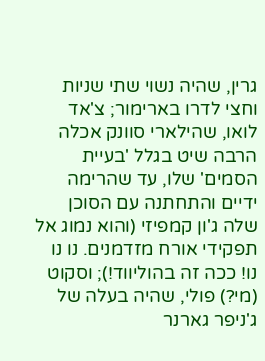גרין, שהיה נשוי שתי שניות וחצי לדרו בארימור; צ'אד לואו, שהילארי סוונק אכלה הרבה שיט בגלל 'בעיית הסמים' שלו, עד שהרימה ידיים והתחתנה עם הסוכן שלה ג'ון קמפיזי (והוא נמוג אל תפקידי אורח מזדמנים. נו נו נו! ככה זה בהוליווד!); וסקוט (מי?) פולי, שהיה בעלה של ג'ניפר גארנר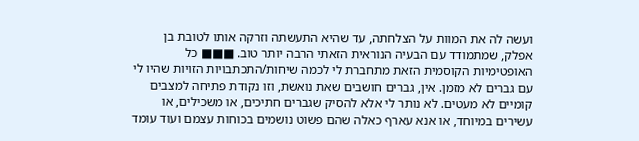ועשה לה את המוות על הצלחתה, עד שהיא התעשתה וזרקה אותו לטובת בן אפלק, שמתמודד עם הבעיה הנוראית הזאתי הרבה יותר טוב. ■■■ כל האופטימיות הקוסמית הזאת מתחברת לי לכמה שיחות/התכתבויות הזויות שהיו לי עם גברים לא מזמן. אין, גברים חושבים שאת נואשת, וזו נקודת פתיחה למצבים קומיים לא מעטים. לא נותר לי אלא להסיק שגברים חתיכים, או משכילים, או עשירים במיוחד, או אנא עארף כאלה שהם פשוט נושמים בכוחות עצמם ועוד עומד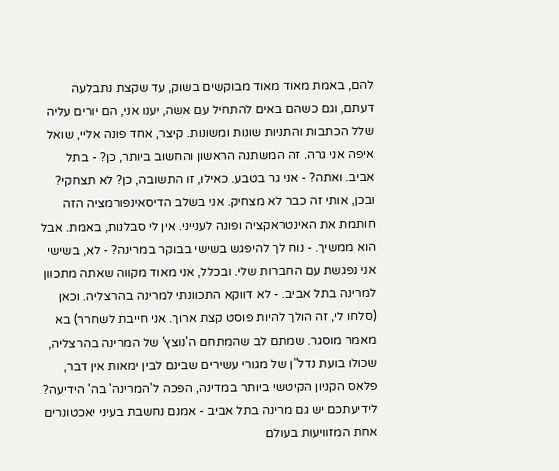להם, באמת מאוד מאוד מבוקשים בשוק, עד שקצת נתבלעה דעתם, וגם כשהם באים להתחיל עם אשה, יענו אני, הם יורים עליה שלל הכתבות והתניות שונות ומשונות. קיצר, אחד פונה אליי, שואל איפה אני גרה. זה המשתנה הראשון והחשוב ביותר, כן? - בתל אביב. ואתה? - אני גר בטבע. כאילו, זו התשובה, כן? לא תצחקי? ובכן, אותי זה כבר לא מצחיק. אני בשלב הדיסאינפורמציה הזה חותמת את האינטראקציה ופונה לענייני. אין לי סבלנות, באמת. אבל הוא ממשיך. - נוח לך להיפגש בשישי בבוקר במרינה? - לא, בשישי אני נפגשת עם החברות שלי. ובכלל, אני מאוד מקווה שאתה מתכוון למרינה בתל אביב. - לא דווקא התכוונתי למרינה בהרצליה. וכאן (סלחו לי, זה הולך להיות פוסט קצת ארוך. אני חייבת לשחרר) בא מאמר מוסגר. שמתם לב שהמתחם ה'נוצץ' של המרינה בהרצליה, שכולו בועת נדל"ן של מגורי עשירים שבינם לבין ימאות אין דבר, פלאס הקניון הקיטשי ביותר במדינה, הפכה ל'המרינה' בה' הידיעה? לידיעתכם יש גם מרינה בתל אביב - אמנם נחשבת בעיני יאכטונרים אחת המזוויעות בעולם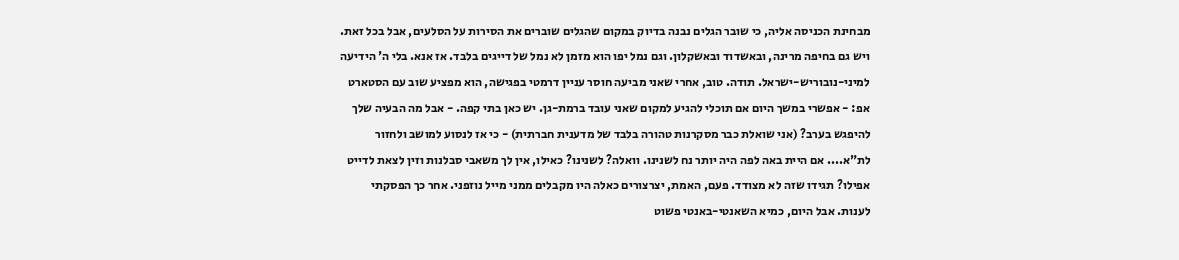מבחינת הכניסה אליה, כי שובר הגלים נבנה בדיוק במקום שהגלים שוברים את הסירות על הסלעים, אבל בכל זאת. ויש גם בחיפה מרינה, ובאשדוד ובאשקלון. וגם נמל יפו הוא מזמן לא נמל של דייגים בלבד. אז אנא. בלי ה' הידיעה למיני-נובוריש-ישראל. תודה. טוב, אחרי שאני מביעה חוסר עניין דרמטי בפגישה, הוא מפציע שוב עם הסטארט אפ: - אפשרי במשך היום אם תוכלי להגיע למקום שאני עובד ברמת-גן. יש כאן בתי קפה. - אבל מה הבעיה שלך להיפגש בערב? (אני שואלת כבר מסקרנות טהורה בלבד של מדענית חברתית) - כי אז לנסוע למושב ולחזור לת"א.... אם היית באה לפה היה יותר נח לשנינו. וואלה? לשנינו? כאילו, אין לך משאבי סבלנות וזין לצאת לדייט אפילו? תגידו שזה לא מצודד. פעם, האמת, יצרצורים כאלה היו מקבלים ממני מייל נוזפני. אחר כך הפסקתי לענות. אבל היום, כמיא השאנטי-באנטי פשוט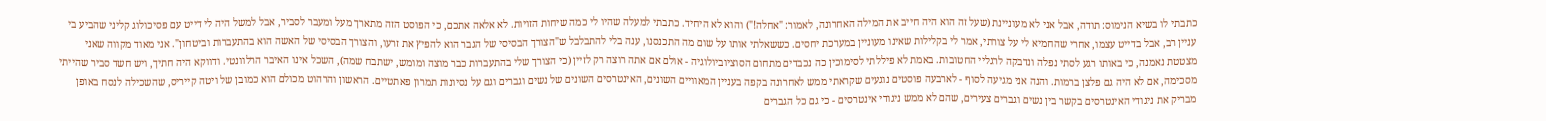כתבתי לו בשיא הנימוס: תודה, אבל אני לא מעוניינת (שעל זה הוא היה חייב את המילה האחרונה, לאמור: "אחלה!") והוא לא היחיד. כתבתי למעלה שהיו לי כמה שיחות הזויות. לא אלאה אתכם, כי הפוסט הזה מתארך מעל ומעבר לסביר, אבל למשל היה לי דייט עם פסיכולוג קליני שהביע בי עניין רב, אבל בדייט עצמו, אחרי שהחמיא לי על צורתי, אמר לי בקלילות שאינו מעוניין במערכת יחסים. כששאלתי אותו על שום מה התכנסנו, ענה בלי להתבלבל ש"הצורך הבסיסי של הגבר הוא להפיץ את זרעו, והצורך הבסיסי של האשה הוא בהתעברות וביטחון". אני מאוד מקווה שאני מצטטת נאמנה, כי באותו רגע לסתי נפלה ונדבקה לרגליי החטובות. באמת לא פיללתי לסימוכין כה נכבדים מתחום הסוציוביולוגיה - אולם אם אתה רוצה רק לזיין (כי הצורך שלי בהתעברות כבר מוצה ומומש, ישתבח שמה), השכל אינו האיבר הרלוונטי. ודווקא היה חתיך, ויש חשד סביר שהייתי מסכימה, אם לא היה גם פלצן ברמות. והנה אני מגיעה לסוף - לארבעה פוסטים נוגעים שקראתי ממש לאחרונה בקפה בעניין המאוויים השונים, האינטרסים השונים של נשים וגברים וגם על נסיונות תמרון פאתטיים. הראשון והרהוט מכולם הוא כמובן של ויטה קייריס, שהשכילה לנסח באופן מבריק את ניגודי האינטרסים בקשר בין נשים וגברים צעירים, שהם לא ממש ניגודי אינטרסים - כי גם כל הגברים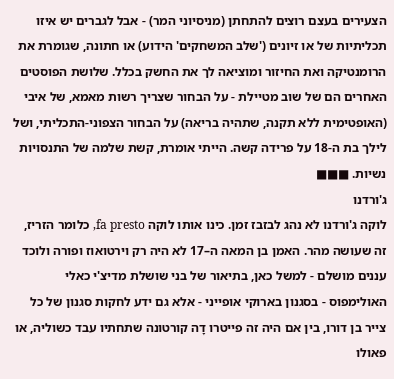הצעירים בעצם רוצים להתחתן (מניסיוני המר) - אבל לגברים יש איזו תכליתיות של או זיונים ('שלב המשחקים' הידוע) או חתונה, שגומרת את הרומנטיקה ואת החיזור ומוציאה לך את החשק בכלל. שלושת הפוסטים האחרים הם של שוב מטיילת - על הבחור שצריך רשות מאמא, של איבי (האופטימית ללא תקנה, שתהיה בריאה) על הבחור הצפוני-התכליתי, ושל לילך בת ה-18 על פרידה קשה. הייתי אומרת, קשת שלמה של התנסויות נשיות. ■■■
ג'ורדנו
לוקה ג'ורדנו לא נהג לבזבז זמן. כינו אותו לוקה fa presto, כלומר הזריז, זה שעושה מהר. האמן בן המאה ה–17 לא היה רק וירטואוז ופורה ולוכד עננים מושלם - למשל כאן, בתיאור של בני שושלת מדיצ'י כאלי האולימפוס - בסגנון בארוקי אופייני - אלא גם ידע לחקות סגנון של כל צייר בן דורו, בין אם היה זה פייטרו דָה קורטונה שתחתיו עבד כשוליה, או פאולו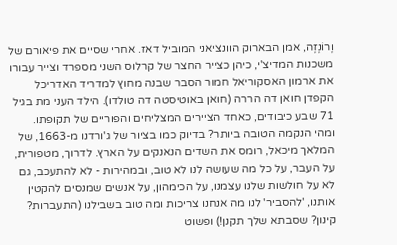וֶרוֹנֶזֶה, אמן הבארוק הוונציאני המוביל דאז. אחרי שסיים את פיאורם של משכנות המדיצ'י, כיהן כצייר החצר של קרלוס השני מספרד וצייר עבורו את ארמון האסקוריאל חמור הסבר שבנה מחוץ למדריד האדריכל הקפדן חואן דה הררה (חואן באוטיסטה דה טולדו). הילד העני מת בגיל 71 שבע כיבודים, כאחד הציירים המצליחים והפוריים של תקופתו.
ומהי הנקמה הטובה ביותר? בדיוק כמו בציור של ג'ורדנו מ-1663, של המלאך מיכאל, רומס את השדים הנאנקים על הארץ. לדרוך, מטפורית, על העבר, על כל מה שעושה לנו לא טוב, ובמהירות - לא להתעכב, גם לא על חולשות שלנו עצמנו, על הכימהון, על אנשים שמנסים להקטין אותנו, 'להסביר' לנו מה אנחנו צריכות ומה טוב בשבילנו (התעברות? קינון? שסבתא שלך תקנן!) ופשוט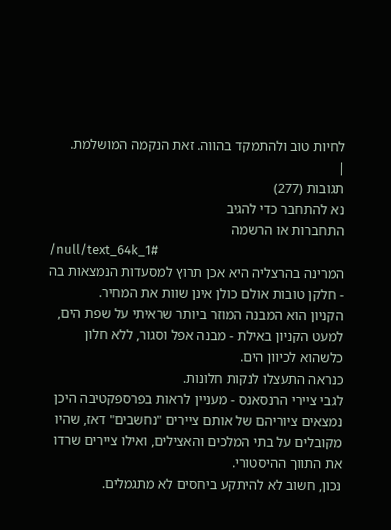לחיות טוב ולהתמקד בהווה. זאת הנקמה המושלמת.
|
תגובות (277)
נא להתחבר כדי להגיב
התחברות או הרשמה
/null/text_64k_1#
המרינה בהרצליה היא אכן תרוץ למסעדות הנמצאות בה - חלקן טובות אולם כולן אינן שוות את המחיר.
הקניון הוא המבנה המוזר ביותר שראיתי על שפת הים, למעט הקניון באילת - מבנה אפל וסגור, ללא חלון כלשהוא לכיוון הים.
כנראה התעצלו לנקות חלונות.
לגבי ציירי הרנסאנס - מעניין לראות בפרספקטיבה היכן נמצאים ציוריהם של אותם ציירים "נחשבים" דאז, שהיו מקובלים על בתי המלכים והאצילים, ואילו ציירים שרדו את התווך ההיסטורי.
נכון, חשוב לא להיתקע ביחסים לא מתגמלים.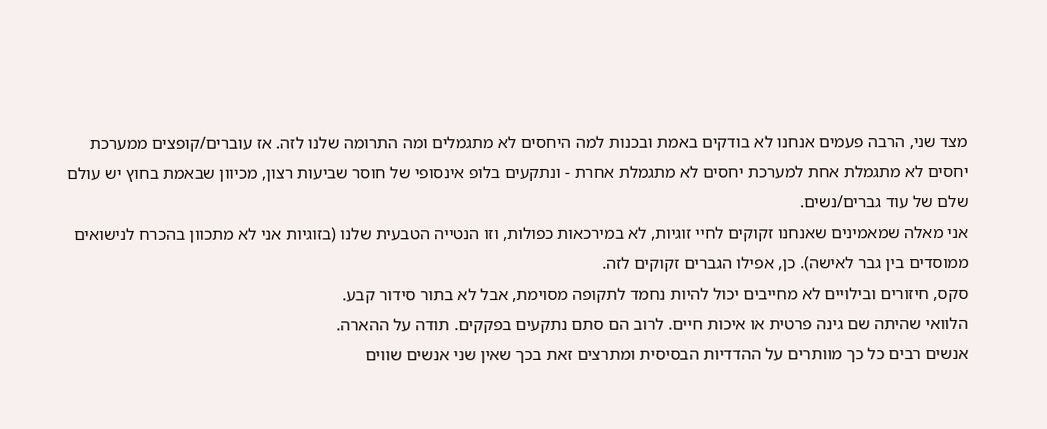מצד שני, הרבה פעמים אנחנו לא בודקים באמת ובכנות למה היחסים לא מתגמלים ומה התרומה שלנו לזה. אז עוברים/קופצים ממערכת יחסים לא מתגמלת אחת למערכת יחסים לא מתגמלת אחרת - ונתקעים בלופ אינסופי של חוסר שביעות רצון, מכיוון שבאמת בחוץ יש עולם שלם של עוד גברים/נשים.
אני מאלה שמאמינים שאנחנו זקוקים לחיי זוגיות, לא במירכאות כפולות, וזו הנטייה הטבעית שלנו (בזוגיות אני לא מתכוון בהכרח לנישואים ממוסדים בין גבר לאישה). כן, אפילו הגברים זקוקים לזה.
סקס, חיזורים ובילויים לא מחייבים יכול להיות נחמד לתקופה מסוימת, אבל לא בתור סידור קבע.
הלוואי שהיתה שם גינה פרטית או איכות חיים. לרוב הם סתם נתקעים בפקקים. תודה על ההארה.
אנשים רבים כל כך מוותרים על ההדדיות הבסיסית ומתרצים זאת בכך שאין שני אנשים שווים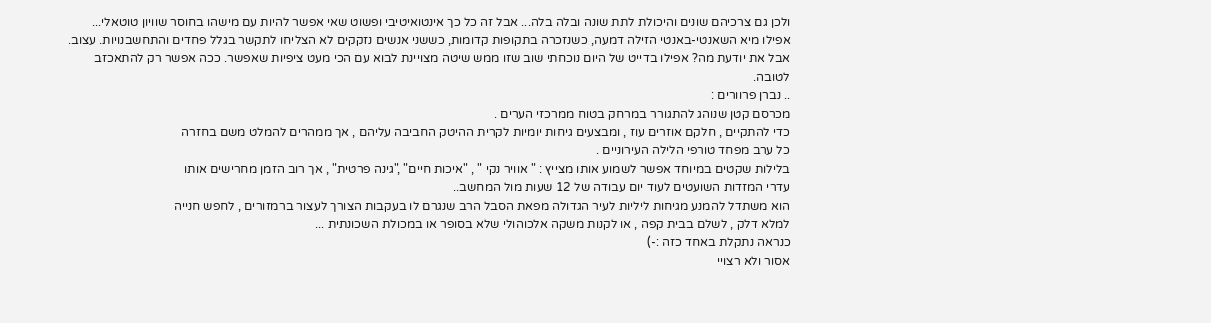ולכן גם צרכיהם שונים והיכולת לתת שונה ובלה בלה... אבל זה כל כך אינטואיטיבי ופשוט שאי אפשר להיות עם מישהו בחוסר שוויון טוטאלי...
אפילו מיא השאנטי-באנטי הזילה דמעה, כשנזכרה בתקופות קדומות, כששני אנשים נזקקים לא הצליחו לתקשר בגלל פחדים והתחשבנויות. עצוב. אבל את יודעת מה? אפילו בדייט של היום נוכחתי שוב שזו ממש שיטה מצויינת לבוא עם הכי מעט ציפיות שאפשר. ככה אפשר רק להתאכזב לטובה.
.. נברן פרוורים :
מכרסם קטן שנוהג להתגורר במרחק בטוח ממרכזי הערים .
כדי להתקיים , חלקם אוזרים עוז , ומבצעים גיחות יומיות לקרית ההיטק החביבה עליהם , אך ממהרים להמלט משם בחזרה
כל ערב מפחד טורפי הלילה העירוניים .
בלילות שקטים במיוחד אפשר לשמוע אותו מצייץ : " אוויר נקי " , "איכות חיים" ,"גינה פרטית" , אך רוב הזמן מחרישים אותו
עדרי המזדות השועטים לעוד יום עבודה של 12 שעות מול המחשב..
הוא משתדל להמנע מגיחות ליליות לעיר הגדולה מפאת הסבל הרב שנגרם לו בעקבות הצורך לעצור ברמזורים , לחפש חנייה
למלא דלק , לשלם בבית קפה , או לקנות משקה אלכוהולי שלא בסופר או במכולת השכונתית ...
כנראה נתקלת באחד כזה :-)
אסור ולא רצויי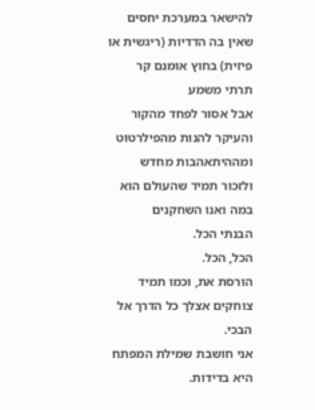להישאר במערכת יחסים שאין בה הדדיות (ריגשית או פיזית) בחוץ אומנם קר תרתי משמע
אבל אסור לפחד מהקור והעיקר להנות מהפילרטוט ומההיתאהבות מחדש
ולזכור תמיד שהעולם הוא במה ואנו השחקנים
הבנתי הכל.
הכל, הכל.
הורסת את, וכמו תמיד
צוחקים אצלך כל הדרך אל הבכי.
אני חושבת שמילת המפתח היא בדידות.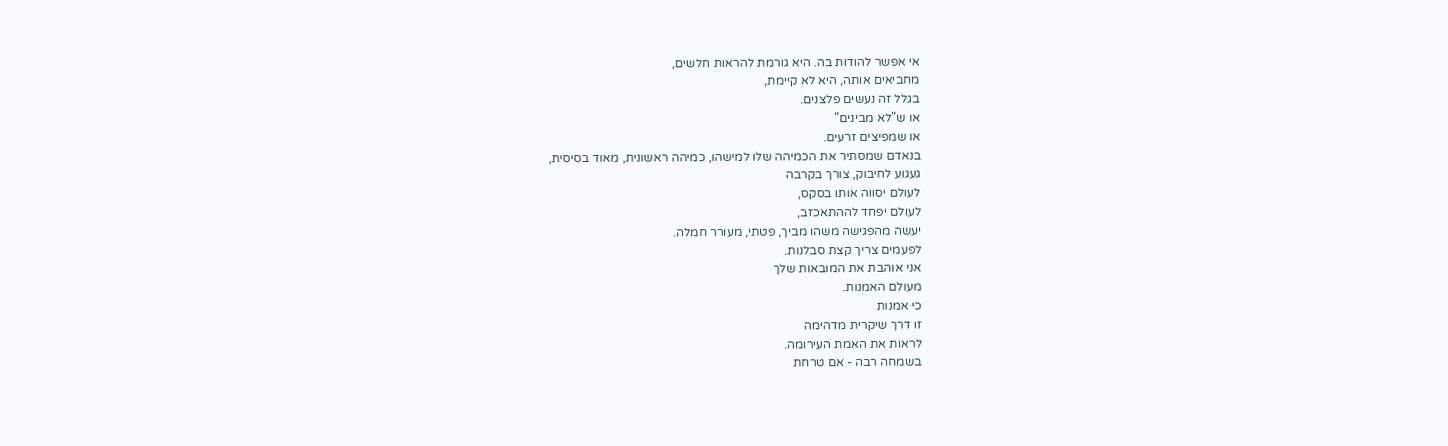אי אפשר להודות בה. היא גורמת להראות חלשים,
מחביאים אותה, היא לא קיימת,
בגלל זה נעשים פלצנים.
או ש"לא מבינים"
או שמפיצים זרעים.
בנאדם שמסתיר את הכמיהה שלו למישהו, כמיהה ראשונית, מאוד בסיסית,
געגוע לחיבוק, צורך בקרבה
לעולם יסווה אותו בסקס,
לעולם יפחד לההתאכזב,
יעשה מהפגישה משהו מביך, פטתי, מעורר חמלה.
לפעמים צריך קצת סבלנות.
אני אוהבת את המובאות שלך
מעולם האמנות.
כי אמנות
זו דרך שיקרית מדהימה
לראות את האמת העירומה.
בשמחה רבה - אם טרחת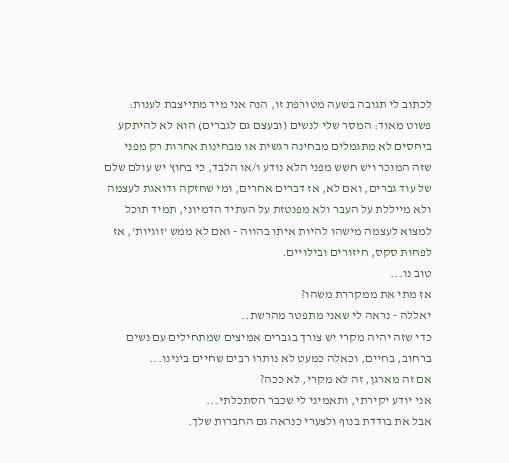לכתוב לי תגובה בשעה מטורפת זו, הנה אני מיד מתייצבת לענות:
פשוט מאוד: המסר שלי לנשים (ובעצם גם לגברים) הוא לא להיתקע ביחסים לא מתגמלים מבחינה רגשית או מבחינות אחרות רק מפני שזה המוכר ויש חשש מפני הלא נודע ו/או הלבד, כי בחוץ יש עולם שלם של עוד גברים, ואם לא, אז דברים אחרים, ומי שחזקה ודואגת לעצמה ולא מייללת על העבר ולא מפנטזת על העתיד הדמיוני, תמיד תוכל למצוא לעצמה מישהו להיות איתו בהווה - ואם לא ממש 'זוגיות', אז לפחות סקס, חיזורים ובילויים.
טוב נו...
אז מתי את ממקררת משהו?
יאללה - נראה לי שאני מתפטר מהרשת..
כדי שזה יהיה מקרי יש צורך בגברים אמיצים שמתחילים עם נשים ברחוב, בחיים, וכאלה כמעט לא נותרו רבים שחיים בינינו...
אם זה מארגן, זה לא מקרי, לא ככה?
אני יודע יקירתי, ותאמיני לי שכבר הסתכלתי...
אבל את בודדת בנוף ולצערי כנראה גם החברות שלך.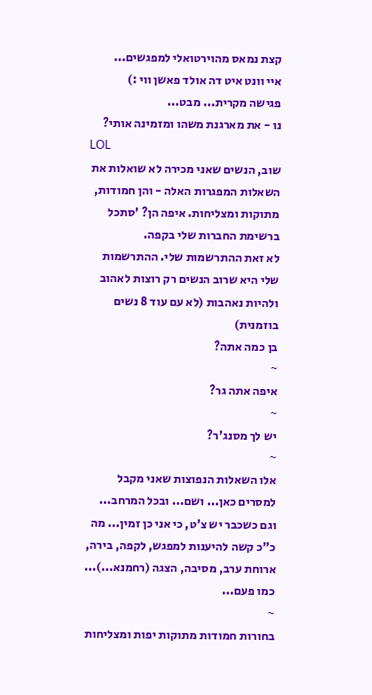קצת נמאס מהוירטואלי למפגשים...
איי וונט איט דה אולד פאשן ווי :)
פגישה מקרית... מבט...
נו - את מארגנת משהו ומזמינה אותי?
LOL
שוב, הנשים שאני מכירה לא שואלות את השאלות המפגרות האלה - והן חמודות, מתוקות ומצליחות. איפה הן? 'סתכל ברשימת החברות שלי בקפה.
לא זאת ההתרשמות שלי. ההתרשמות שלי היא שרוב הנשים רק רוצות לאהוב ולהיות נאהבות (לא עם עוד 8 נשים בוזמנית)
בן כמה אתה?
~
איפה אתה גר?
~
יש לך מסנג'ר?
~
אלו השאלות הנפוצות שאני מקבל למסרים כאן... ושם... ובכל המרחב...
וגם כשכבר יש צ'ט, כי אני כן זמין... מה כ"כ קשה להיענות למפגש, לקפה, בירה, ארוחת ערב, מסיבה, הצגה (רחמנא...)... כמו פעם...
~
בחורות חמודות מתוקות יפות ומצליחות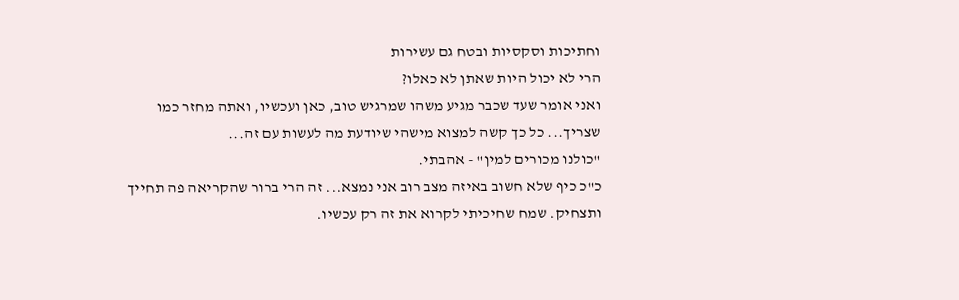וחתיכות וסקסיות ובטח גם עשירות
הרי לא יכול היות שאתן לא כאלו?
ואני אומר שעד שכבר מגיע משהו שמרגיש טוב, כאן ועכשיו, ואתה מחזר כמו שצריך... כל כך קשה למצוא מישהי שיודעת מה לעשות עם זה...
"כולנו מכורים למין" - אהבתי.
כ"כ כיף שלא חשוב באיזה מצב רוב אני נמצא... זה הרי ברור שהקריאה פה תחייך ותצחיק. שמח שחיכיתי לקרוא את זה רק עכשיו.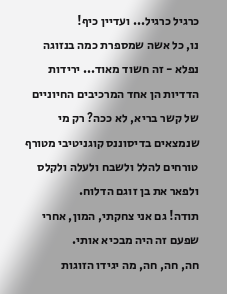כרגיל כרגיל... ועדיין כיף!
נו, כל אשה שמספרת כמה בנזוגה נפלא - זה חשוד מאוד... ירידות הדדיות הן אחד המרכיבים החיוניים של קשר בריא, לא ככה? רק מי שנמצאים בדיסוננס קוגניטיבי מטורף טורחים להלל ולשבח ולעלה ולקלס ולפאר את בן זוגם הדלוח.
תודה! גם אני צחקתי, המון, אחרי שפעם זה היה מבכיא אותי.
חה, חה, חה, מה יגידו הזוגות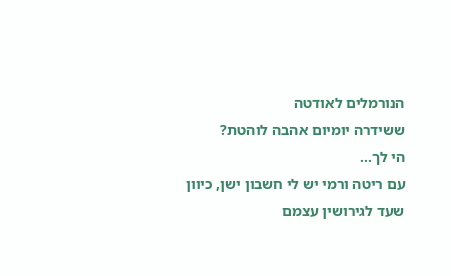הנורמלים לאודטה
ששידרה יומיום אהבה לוהטת?
הי לך...
עם ריטה ורמי יש לי חשבון ישן, כיוון שעד לגירושין עצמם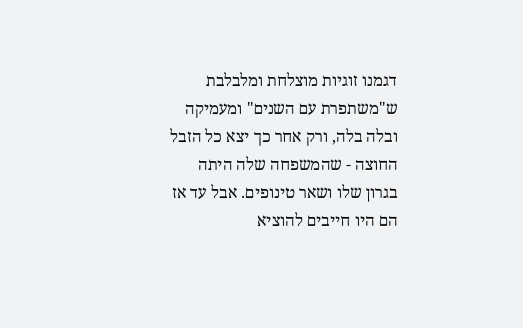דגמנו זוגיות מוצלחת ומלבלבת ש"משתפרת עם השנים" ומעמיקה ובלה בלה, ורק אחר כך יצא כל הזבל החוצה - שהמשפחה שלה היתה בגרון שלו ושאר טינופים. אבל עד אז הם היו חייבים להוציא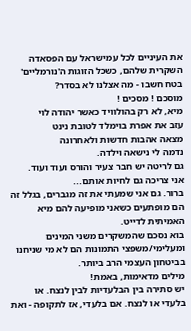את העיניים לכל עמישראל עם הפסאדה השקרית שלהם, כשכל הזוגות ה'נורמליים' בטח חשבו - מה אצלנו לא בסדר?
מוסכם ! מסכים !
מיא, לא רק בהולוויד כאשר יהודה לוי
עזב את אפרת בוימלד לטובת נינט
מצאה אהבות חדשות ולאחרונה
נדמה לי נישאה וילדה.
גם לריטה יש חבר צעיר והורס ועוד ועוד.
אני צריכה גם לחיות אותם...
ברור. גם אני שמעתי את זה מגברים, בגלל זה הם מופתעים כשאני מופיעה להם מיא האמיתית לדייט.
בוא נסכם שהמשקרים משני המינים ומעלימי/משפצי התמונות הם לא מי שניחנו בביטחון העצמי הרב ביותר.
מילים מדאימות, באמת!
יש סתירה בין הבלעדיות לבין לנצח. או בלעדי או לנצח. אם בלעדי, אז לתקופה - ואת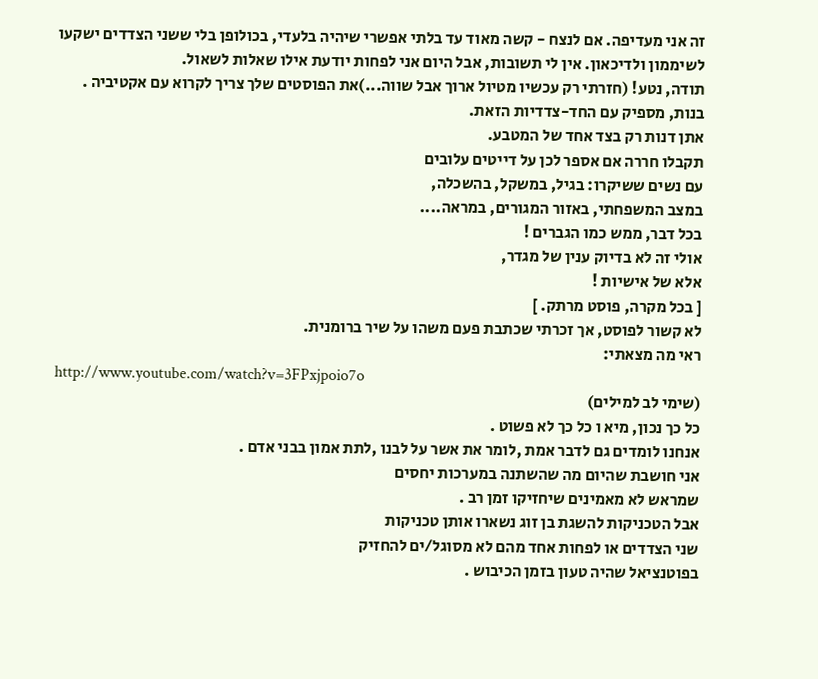זה אני מעדיפה. אם לנצח - קשה מאוד עד בלתי אפשרי שיהיה בלעדי, בכולופן בלי ששני הצדדים ישקעו לשיממון ולדיכאון. אין לי תשובות, אבל היום אני לפחות יודעת אילו שאלות לשאול.
תודה, נטע! (חזרתי רק עכשיו מטיול ארוך אבל שווה...)את הפוסטים שלך צריך לקרוא עם אקטיביה .
בנות, מספיק עם החד-צדדיות הזאת.
אתן דנות רק בצד אחד של המטבע.
תקבלו חררה אם אספר לכן על דייטים עלובים
עם נשים ששיקרו: בגיל, במשקל, בהשכלה,
במצב המשפחתי, באזור המגורים, במראה....
בכל דבר, ממש כמו הגברים !
אולי זה לא בדיוק ענין של מגדר,
אלא של אישיות !
[ בכל מקרה, פוסט מרתק. ]
לא קשור לפוסט, אך זכרתי שכתבת פעם משהו על שיר ברומנית.
ראי מה מצאתי:
http://www.youtube.com/watch?v=3FPxjpoio7o
(שימי לב למילים)
כל כך נכון, מיא ו כל כך לא פשוט .
אנחנו לומדים גם לדבר אמת ,לומר את אשר על לבנו ,לתת אמון בבני אדם .
אני חושבת שהיום מה שהשתנה במערכות יחסים
שמראש לא מאמינים שיחזיקו זמן רב .
אבל הטכניקות להשגת בן זוג נשארו אותן טכניקות
שני הצדדים או לפחות אחד מהם לא מסוגל/ים להחזיק
בפוטנציאל שהיה טעון בזמן הכיבוש .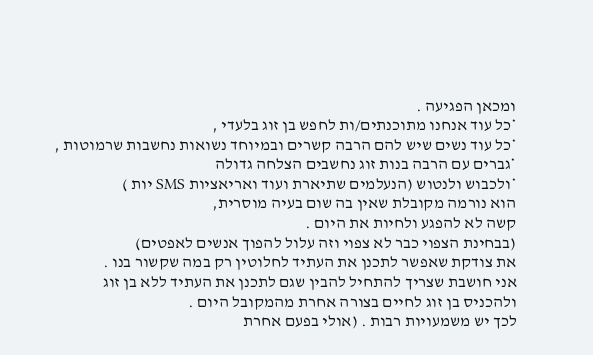ומכאן הפגיעה .
*כל עוד אנחנו מתוכנתים/ות לחפש בן זוג בלעדי ,
*כל עוד נשים שיש להם הרבה קשרים ובמיוחד נשואות נחשבות שרמוטות ,
*גברים עם הרבה בנות זוג נחשבים הצלחה גדולה
*ולכבוש ולנטוש (הנעלמים שתיארת ועוד ואריאציות SMS יות )
הוא נורמה מקובלת שאין בה שום בעיה מוסרית,
קשה לא להפגע ולחיות את היום .
(בבחינת הצפוי כבר לא צפוי וזה עלול להפוך אנשים לאפטים)
את צודקת שאפשר לתכנן את העתיד לחלוטין רק במה שקשור בנו .
אני חושבת שצריך להתחיל להבין שגם לתכנן את העתיד ללא בן זוג
ולהכניס בן זוג לחיים בצורה אחרת מהמקובל היום .
לכך יש משמעויות רבות . (אולי בפעם אחרת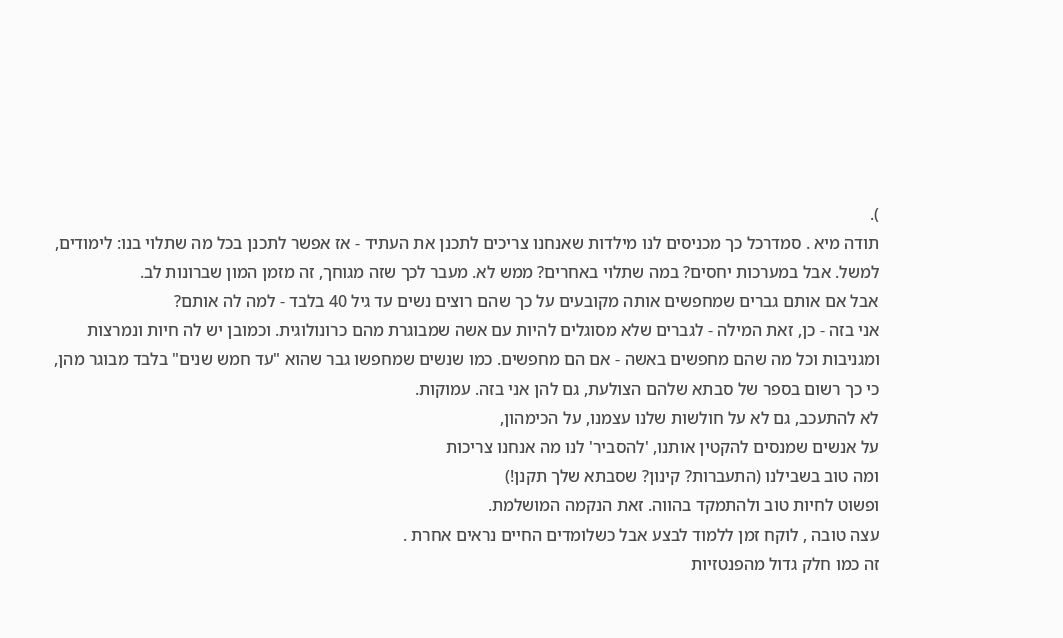).
תודה מיא . סמדרכל כך מכניסים לנו מילדות שאנחנו צריכים לתכנן את העתיד - אז אפשר לתכנן בכל מה שתלוי בנו: לימודים, למשל. אבל במערכות יחסים? במה שתלוי באחרים? ממש לא. מעבר לכך שזה מגוחך, זה מזמן המון שברונות לב.
אבל אם אותם גברים שמחפשים אותה מקובעים על כך שהם רוצים נשים עד גיל 40 בלבד - למה לה אותם?
אני בזה - כן, זאת המילה - לגברים שלא מסוגלים להיות עם אשה שמבוגרת מהם כרונולוגית. וכמובן יש לה חיות ונמרצות ומגניבות וכל מה שהם מחפשים באשה - אם הם מחפשים. כמו שנשים שמחפשו גבר שהוא "עד חמש שנים" בלבד מבוגר מהן, כי כך רשום בספר של סבתא שלהם הצולעת, גם להן אני בזה. עמוקות.
לא להתעכב, גם לא על חולשות שלנו עצמנו, על הכימהון,
על אנשים שמנסים להקטין אותנו, 'להסביר' לנו מה אנחנו צריכות
ומה טוב בשבילנו (התעברות? קינון? שסבתא שלך תקנן!)
ופשוט לחיות טוב ולהתמקד בהווה. זאת הנקמה המושלמת.
עצה טובה , לוקח זמן ללמוד לבצע אבל כשלומדים החיים נראים אחרת .
זה כמו חלק גדול מהפנטזיות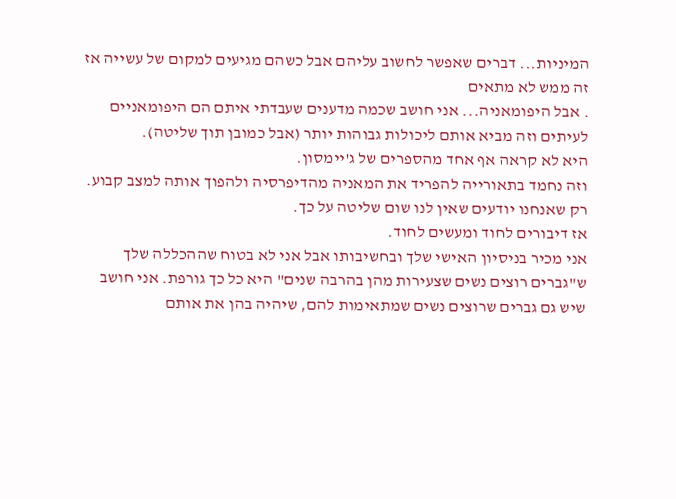המיניות... דברים שאפשר לחשוב עליהם אבל כשהם מגיעים למקום של עשייה אז זה ממש לא מתאים
. אבל היפומאניה... אני חושב שכמה מדענים שעבדתי איתם הם היפומאניים לעיתים וזה מביא אותם ליכולות גבוהות יותר (אבל כמובן תוך שליטה).
היא לא קראה אף אחד מהספרים של ג'יימסון.
וזה נחמד בתאורייה להפריד את המאניה מהדיפרסיה ולהפוך אותה למצב קבוע. רק שאנחנו יודעים שאין לנו שום שליטה על כך.
אז דיבורים לחוד ומעשים לחוד.
אני מכיר בניסיון האישי שלך ובחשיבותו אבל אני לא בטוח שההכללה שלך ש"גברים רוצים נשים שצעירות מהן בהרבה שנים" היא כל כך גורפת. אני חושב שיש גם גברים שרוצים נשים שמתאימות להם, שיהיה בהן את אותם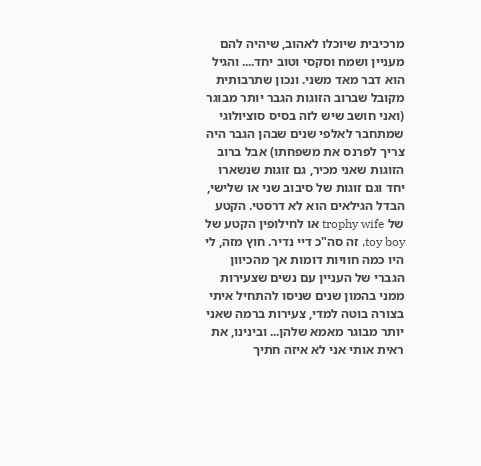מרכיבית שיוכלו לאהוב, שיהיה להם מעניין ושמח וסקסי וטוב יחד.... והגיל הוא דבר מאד משני. ונכון שתרבותית מקובל שברוב הזוגות הגבר יותר מבוגר (ואני חושב שיש לזה בסיס סוציולוגי שמתחבר לאלפי שנים שבהן הגבר היה צריך לפרנס את משפחתו) אבל ברוב הזוגות שאני מכיר, גם זוגות שנשארו יחד וגם זוגות של סיבוב שני או שלישי, הבדל הגילאים הוא לא דרסטי. הקטע של trophy wife או לחילופין הקטע של toy boy, זה סה"כ דיי נדיר. חוץ מזה, לי היו כמה חוויות דומות אך מהכיוון הגברי של העניין עם נשים שצעירות ממני בהמון שנים שניסו להתחיל איתי בצורה בוטה למדי, צעירות ברמה שאני יותר מבוגר מאמא שלהן... ובינינו, את ראית אותי אני לא איזה חתיך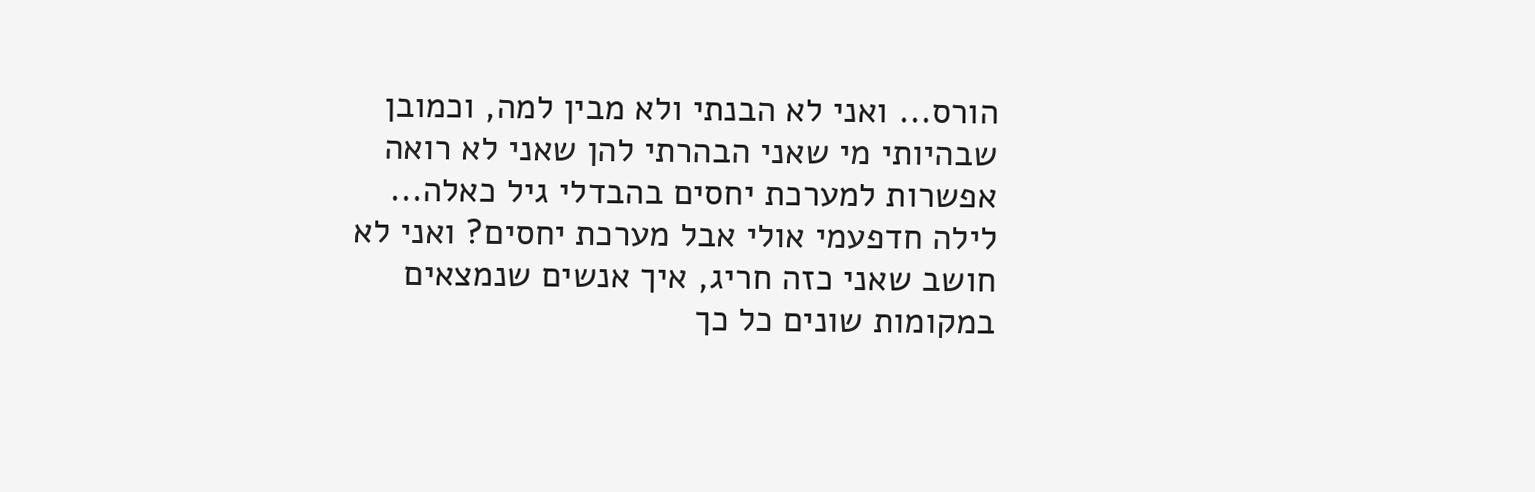הורס... ואני לא הבנתי ולא מבין למה, וכמובן שבהיותי מי שאני הבהרתי להן שאני לא רואה אפשרות למערכת יחסים בהבדלי גיל כאלה... לילה חדפעמי אולי אבל מערכת יחסים? ואני לא חושב שאני כזה חריג, איך אנשים שנמצאים במקומות שונים כל כך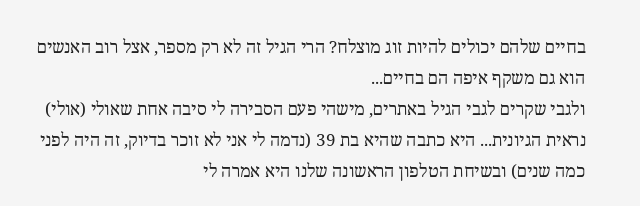בחיים שלהם יכולים להיות זוג מוצלח? הרי הגיל זה לא רק מספר, אצל רוב האנשים הוא גם משקף איפה הם בחיים...
ולגבי שקרים לגבי הגיל באתרים, מישהי פעם הסבירה לי סיבה אחת שאולי (אולי) נראית הגיונית... היא כתבה שהיא בת 39 (נדמה לי אני לא זוכר בדיוק, זה היה לפני כמה שנים) ובשיחת הטלפון הראשונה שלנו היא אמרה לי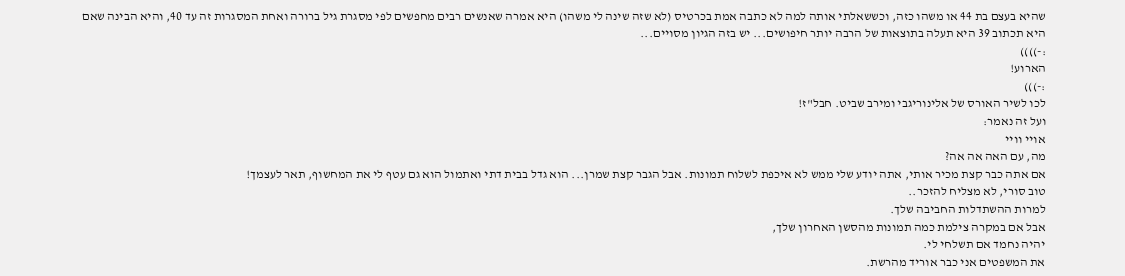שהיא בעצם בת 44 או משהו כזה, וכששאלתי אותה למה לא כתבה אמת בכרטיס (לא שזה שינה לי משהו) היא אמרה שאנשים רבים מחפשים לפי מסגרת גיל ברורה ואחת המסגרות זה עד 40, והיא הבינה שאם היא תכתוב 39 היא תעלה בתוצאות של הרבה יותר חיפושים... יש בזה הגיון מסויים...
:-))))
הארוע!
:-)))
לכו לשיר האורס של אלינוריגבי ומירב שביט. חבל"ז!
ועל זה נאמר:
אויי וויי
מה, עם האה אה אה?
אם אתה כבר קצת מכיר אותי, אתה יודע שלי ממש לא איכפת לשלוח תמונות. אבל הגבר קצת שמרן... הוא גדל בבית דתי ואתמול הוא גם עטף לי את המחשוף, תאר לעצמך!
טוב סורי, לא מצליח להזכר..
למרות ההשתדלות החביבה שלך.
אבל אם במקרה צילמת כמה תמונות מהסשן האחרון שלך,
יהיה נחמד אם תשלחי לי.
את המשפטים אני כבר אוריד מהרשת.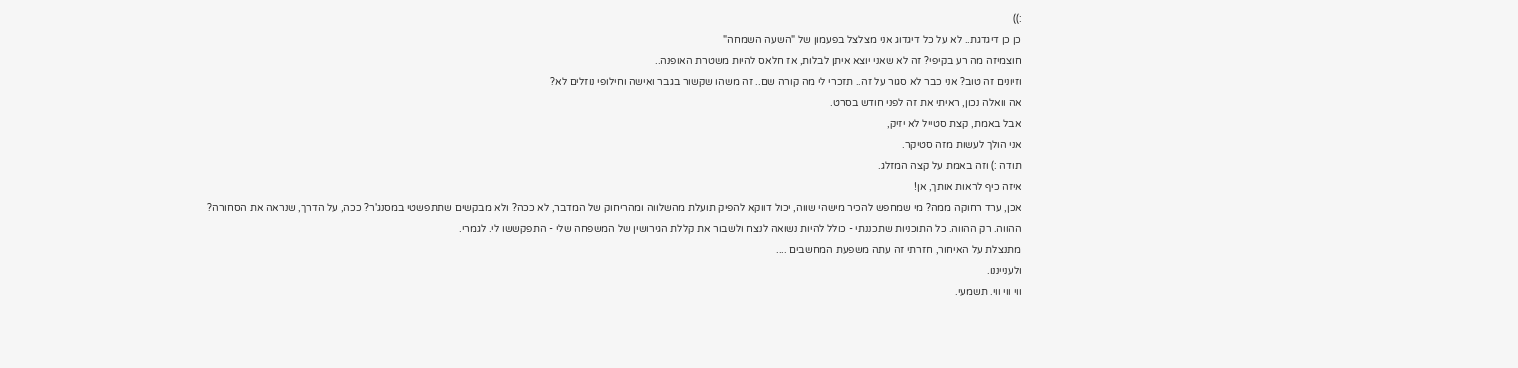:))
כן כן דיגדגת.. לא על כל דיגדוג אני מצלצל בפעמון של "השעה השמחה"
חוצמיזה מה רע בקיפי? זה לא שאני יוצא איתן לבלות, אז חלאס להיות משטרת האופנה..
וזיונים זה טוב? אני כבר לא סגור על זה.. תזכרי לי מה קורה שם.. זה משהו שקשור בגבר ואישה וחילופי נוזלים לא?
אה וואלה נכון, ראיתי את זה לפני חודש בסרט.
אבל באמת, קצת סטייל לא יזיק,
אני הולך לעשות מזה סטיקר.
תודה :) וזה באמת על קצה המזלג.
איזה כיף לראות אותך, אן!
אכן, ערד רחוקה ממה? מי שמחפש להכיר מישהי שווה, יכול דווקא להפיק תועלת מהשלווה ומהריחוק של המדבר, לא ככה? ולא מבקשים שתתפשטי במסנג'ר? ככה, על הדרך, שנראה את הסחורה?
ההווה. רק ההווה. כל התוכניות שתכננתי - כולל להיות נשואה לנצח ולשבור את קללת הגירושין של המשפחה שלי - התפקששו לי. לגמרי.
מתנצלת על האיחור, חזרתי זה עתה משפעת המחשבים ....
ולענייננו.
ווי ווי ווי. תשמעי.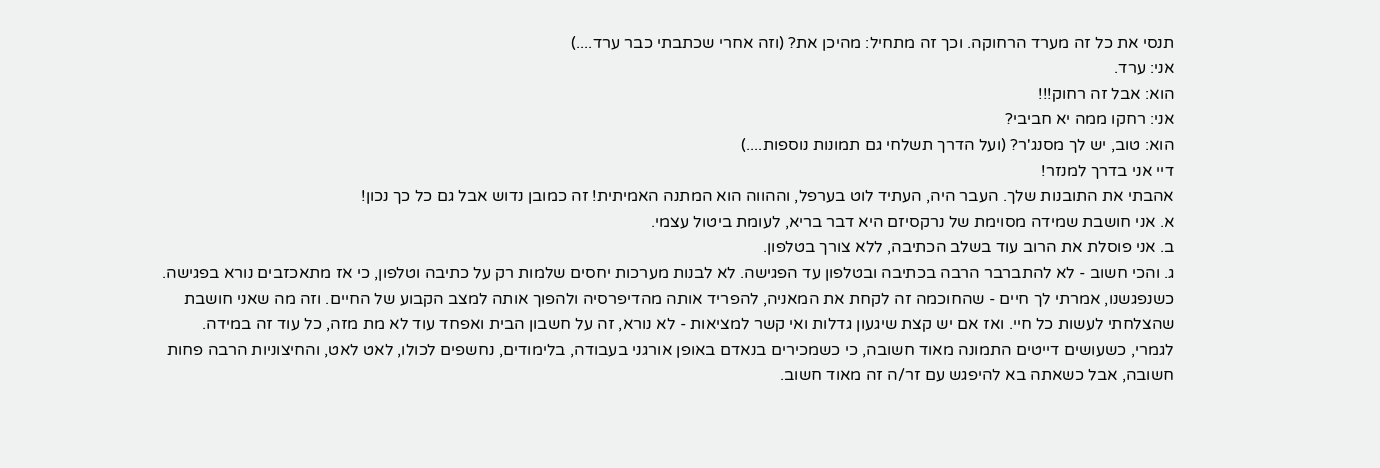תנסי את כל זה מערד הרחוקה. וכך זה מתחיל: מהיכן את? (וזה אחרי שכתבתי כבר ערד....)
אני: ערד.
הוא: אבל זה רחוק!!!
אני: רחקו ממה יא חביבי?
הוא: טוב, יש לך מסנג'ר? (ועל הדרך תשלחי גם תמונות נוספות....)
דיי אני בדרך למנזר!
אהבתי את התובנות שלך. העבר היה, העתיד לוט בערפל, וההווה הוא המתנה האמיתית! זה כמובן נדוש אבל גם כל כך נכון!
א. אני חושבת שמידה מסוימת של נרקסיזם היא דבר בריא, לעומת ביטול עצמי.
ב. אני פוסלת את הרוב עוד בשלב הכתיבה, ללא צורך בטלפון.
ג. והכי חשוב - לא להתברבר הרבה בכתיבה ובטלפון עד הפגישה. לא לבנות מערכות יחסים שלמות רק על כתיבה וטלפון, כי אז מתאכזבים נורא בפגישה.
כשנפגשנו, אמרתי לך חיים - שהחוכמה זה לקחת את המאניה, להפריד אותה מהדיפרסיה ולהפוך אותה למצב הקבוע של החיים. וזה מה שאני חושבת שהצלחתי לעשות כל חיי. ואז אם יש קצת שיגעון גדלות ואי קשר למציאות - לא נורא, זה על חשבון הבית ואפחד עוד לא מת מזה, כל עוד זה במידה.
לגמרי, כשעושים דייטים התמונה מאוד חשובה, כי כשמכירים בנאדם באופן אורגני בעבודה, בלימודים, נחשפים לכולו, לאט לאט, והחיצוניות הרבה פחות חשובה, אבל כשאתה בא להיפגש עם זר/ה זה מאוד חשוב.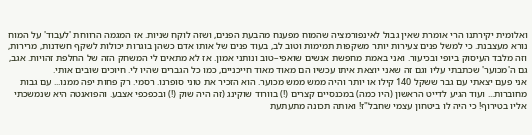ואלומית יקירתנו הרי אומרת שאין גבול לאינפורמציה שהמוח מפענח מהבעת הפנים, ושזה לוקח שניות. אז המגמה הרווחת 'לעבוד' על המוח נורא מעצבנת. כי למשל פנים צעירות יותר משקפות תמימות וטוב לב, בעוד פנים של אותו אדם כשהן בוגרות יכולות לשקף חשדנות, מרירות, וזה מלבד העיסוק ביופי ובכיעור. ואני באמת מחפשת אנשים שואפי–טוב ונותני אמון. אז לא מתאים לי המשחק הזה של החלפת זהויות. אגב, גם ה'מכוער' שכתבתי עליו וגם זה שאני יוצאת איתו עכשיו הם מאוד מאוד חייכניים, כמו כל הגברים שהיו לי. חיוכים שובים אותי.
אני פעם יצאתי עם גבר ששקל 140 קילו או יותר והיה ממש ממש מכוער. הוא הזכיר את טוני סופרנו. רסמי. רק פחות יפה ממנו... עם גבות מחוברות... ועוד הגיע לדייט הראשון (היו כמה) במכנסיים קצרים (!) בוורוד שוקינג (זה היה שוק (!) ובכפכפי אצבע. והפואנטה היא שנמשכתי אליו בטירוף! כי היה לו ביטחון עצמי שחבל"ז! ואותה תכונה מתעתעת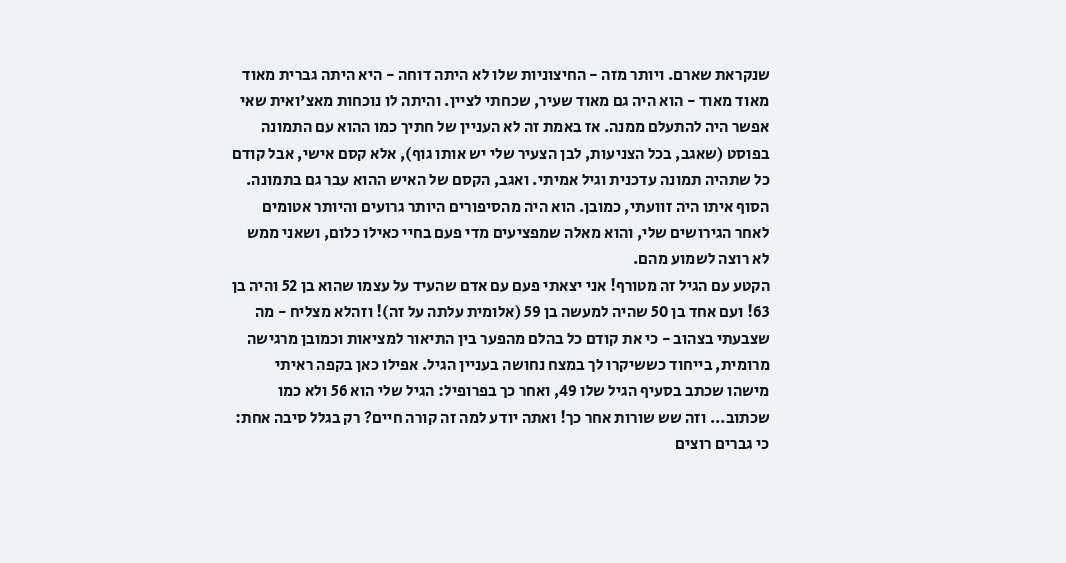שנקראת שארם. ויותר מזה - החיצוניות שלו לא היתה דוחה - היא היתה גברית מאוד מאוד מאוד - הוא היה גם מאוד שעיר, שכחתי לציין. והיתה לו נוכחות מאצ'ואית שאי אפשר היה להתעלם ממנה. אז באמת זה לא העניין של חתיך כמו ההוא עם התמונה בפוסט (שאגב, בכל הצניעות, לבן הצעיר שלי יש אותו גוף), אלא קסם אישי, אבל קודם כל שתהיה תמונה עדכנית וגיל אמיתי. ואגב, הקסם של האיש ההוא עבר גם בתמונה. הסוף איתו היה זוועתי, כמובן. הוא היה מהסיפורים היותר גרועים והיותר אטומים לאחר הגירושים שלי, והוא מאלה שמפציעים מדי פעם בחיי כאילו כלום, ושאני ממש לא רוצה לשמוע מהם.
הקטע עם הגיל זה מטורף! אני יצאתי פעם עם אדם שהעיד על עצמו שהוא בן 52 והיה בן 63! ועם אחד בן 50 שהיה למעשה בן 59 (אלומית עלתה על זה)! וזהלא מצליח - מה שצבעתי בצהוב - כי את קודם כל בהלם מהפער בין התיאור למציאות וכמובן מרגישה מרומית, בייחוד כששיקרו לך במצח נחושה בעניין הגיל. אפילו כאן בקפה ראיתי מישהו שכתב בסעיף הגיל שלו 49, ואחר כך בפרופיל: הגיל שלי הוא 56 ולא כמו שכתוב... וזה שש שורות אחר כך! ואתה יודע למה זה קורה חיים? רק בגלל סיבה אחת: כי גברים רוצים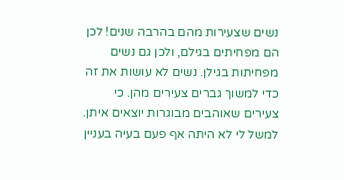נשים שצעירות מהם בהרבה שנים! לכן הם מפחיתים בגילם, ולכן גם נשים מפחיתות בגילן. נשים לא עושות את זה כדי למשוך גברים צעירים מהן. כי צעירים שאוהבים מבוגרות יוצאים איתן. למשל לי לא היתה אף פעם בעיה בעניין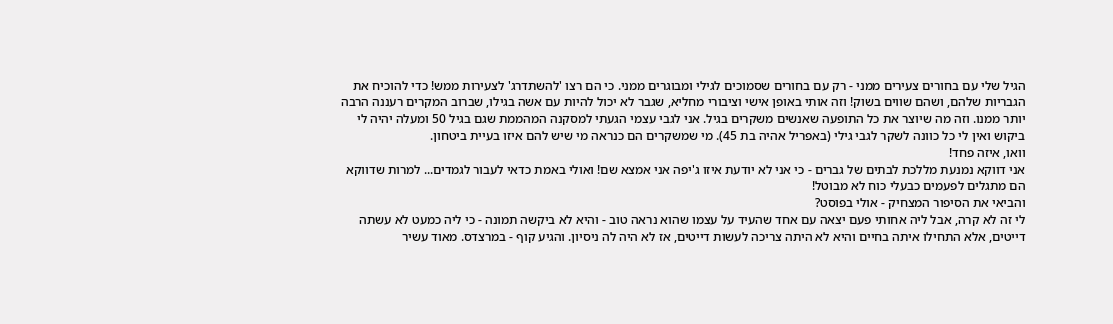הגיל שלי עם בחורים צעירים ממני - רק עם בחורים שסמוכים לגילי ומבוגרים ממני. כי הם רצו 'להשתדרג' לצעירות ממש! כדי להוכיח את הגבריות שלהם, ושהם שווים בשוק! וזה אותי באופן אישי וציבורי מחליא, שגבר לא יכול להיות עם אשה בגילו, שברוב המקרים רעננה הרבה יותר ממנו. וזה מה שיוצר את כל התופעה שאנשים משקרים בגיל. אני לגבי עצמי הגעתי למסקנה המהממת שגם בגיל 50 ומעלה יהיה לי ביקוש ואין לי כל כוונה לשקר לגבי גילי (באפריל אהיה בת 45). מי שמשקרים הם כנראה מי שיש להם איזו בעיית ביטחון.
וואו, איזה פחד!
אני דווקא נמנעת מללכת לבתים של גברים - כי אני לא יודעת איזו ג'יפה אני אמצא שם! ואולי באמת כדאי לעבור לגמדים... למרות שדווקא הם מתגלים לפעמים כבעלי כוח לא מבוטל!
והביאי את הסיפור המצחיק - אולי בפוסט?
לי זה לא קרה, אבל ליה אחותי פעם יצאה עם אחד שהעיד על עצמו שהוא נראה טוב - והיא לא ביקשה תמונה - כי ליה כמעט לא עשתה דייטים, אלא התחילו איתה בחיים והיא לא היתה צריכה לעשות דייטים, אז לא היה לה ניסיון. והגיע קוף - במרצדס. מאוד עשיר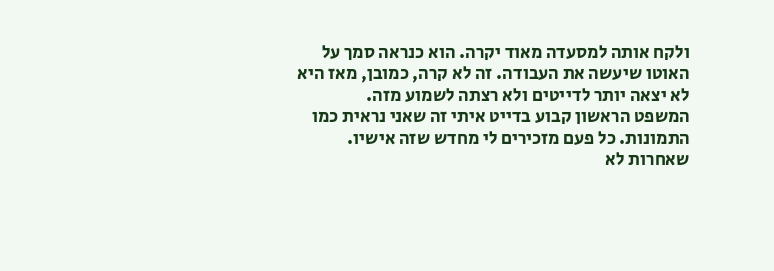ולקח אותה למסעדה מאוד יקרה. הוא כנראה סמך על האוטו שיעשה את העבודה. זה לא קרה, כמובן, מאז היא לא יצאה יותר לדייטים ולא רצתה לשמוע מזה.
המשפט הראשון קבוע בדייט איתי זה שאני נראית כמו התמונות. כל פעם מזכירים לי מחדש שזה אישיו. שאחרות לא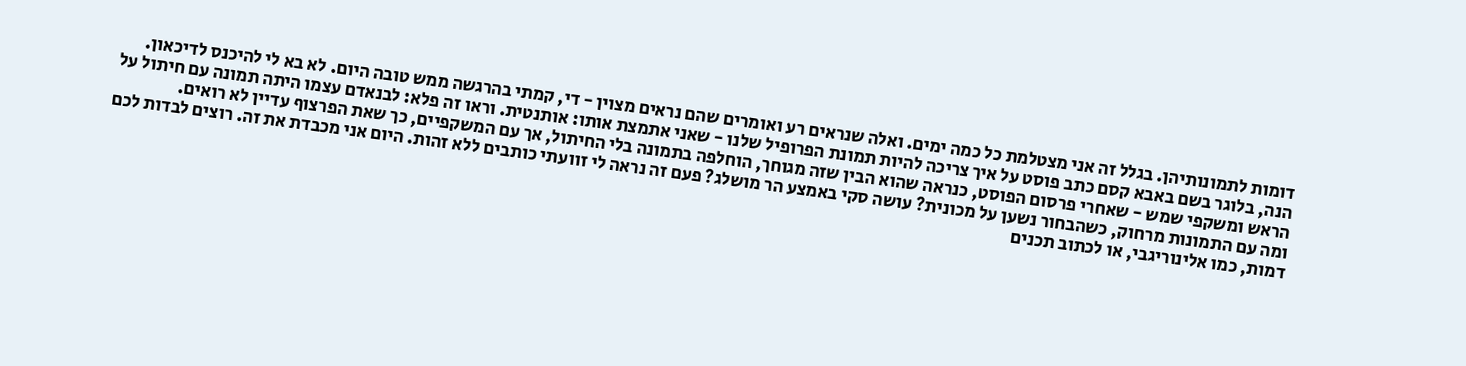דומות לתמונותיהן. בגלל זה אני מצטלמת כל כמה ימים. ואלה שנראים רע ואומרים שהם נראים מצוין - די, קמתי בהרגשה ממש טובה היום. לא בא לי להיכנס לדיכאון.
הנה, בלוגר בשם באבא קסם כתב פוסט על איך צריכה להיות תמונת הפרופיל שלנו - שאני אתמצת אותו: אותנטית. וראו זה פלא: לבנאדם עצמו היתה תמונה עם חיתול על הראש ומשקפי שמש - שאחרי פרסום הפוסט, כנראה שהוא הבין שזה מגוחך, הוחלפה בתמונה בלי החיתול, אך עם המשקפיים, כך שאת הפרצוף עדיין לא רואים.
ומה עם התמונות מרחוק, כשהבחור נשען על מכונית? עושה סקי באמצע הר מושלג? פעם זה נראה לי זוועתי כותבים ללא זהות. היום אני מכבדת את זה. רוצים לבדות לכם דמות, כמו אלינוריגבי, או לכתוב תכנים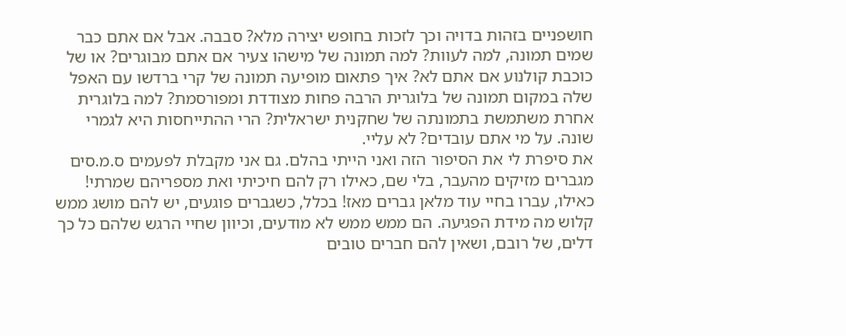חושפניים בזהות בדויה וכך לזכות בחופש יצירה מלא? סבבה. אבל אם אתם כבר שמים תמונה, למה לעוות? למה תמונה של מישהו צעיר אם אתם מבוגרים? או של כוכבת קולנוע אם אתם לא? איך פתאום מופיעה תמונה של קרי ברדשו עם האפל שלה במקום תמונה של בלוגרית הרבה פחות מצודדת ומפורסמת? למה בלוגרית אחרת משתמשת בתמונתה של שחקנית ישראלית? הרי ההתייחסות היא לגמרי שונה. על מי אתם עובדים? לא עליי.
את סיפרת לי את הסיפור הזה ואני הייתי בהלם. גם אני מקבלת לפעמים ס.מ.סים מגברים מזיקים מהעבר, בלי שם, כאילו רק להם חיכיתי ואת מספריהם שמרתי! כאילו, עברו בחיי עוד מלאן גברים מאז! בכלל, כשגברים פוגעים, יש להם מושג ממש קלוש מה מידת הפגיעה. הם ממש ממש לא מודעים, וכיוון שחיי הרגש שלהם כל כך דלים, של רובם, ושאין להם חברים טובים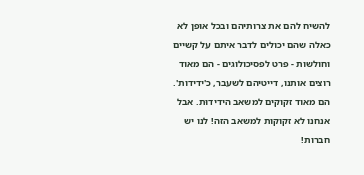להשיח להם את צרותיהם ובכל אופן לא כאלה שהם יכולים לדבר איתם על קשיים וחולשות - פרט לפסיכולוגים - הם מאוד רוצים אותנו, דייטיהם לשעבר, כ'ידידות'. הם מאוד זקוקים למשאב הידידוּת. אבל אנחנו לא זקוקות למשאב הזה! לנו יש חברות!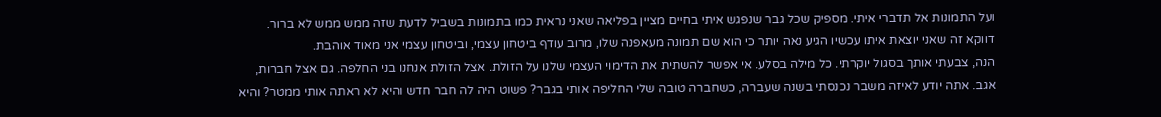ועל התמונות אל תדברי איתי. מספיק שכל גבר שנפגש איתי בחיים מציין בפליאה שאני נראית כמו בתמונות בשביל לדעת שזה ממש ממש לא ברור. דווקא זה שאני יוצאת איתו עכשיו הגיע נאה יותר כי הוא שם תמונה מעאפנה שלו, מרוב עודף ביטחון עצמי, וביטחון עצמי אני מאוד אוהבת.
הנה, צבעתי אותך בסגול יוקרתי. כל מילה בסלע. אי אפשר להשתית את הדימוי העצמי שלנו על הזולת. אצל הזולת אנחנו בני החלפה. גם אצל חברות, אגב. אתה יודע לאיזה משבר נכנסתי בשנה שעברה, כשחברה טובה שלי החליפה אותי בגבר? פשוט היה לה חבר חדש והיא לא ראתה אותי ממטר? והיא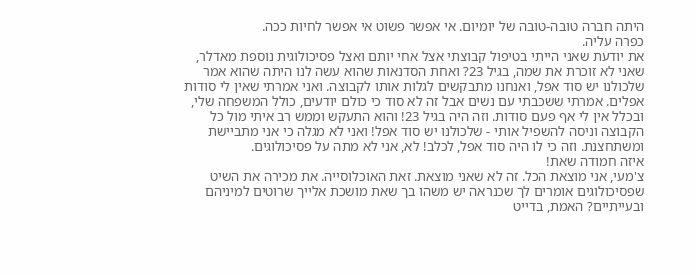היתה חברה טובה-טובה של יומיום. אי אפשר פשוט אי אפשר לחיות ככה.
כפרה עליה.
את יודעת שאני הייתי בטיפול קבוצתי אצל אחי יותם ואצל פסיכולוגית נוספת מאדלר, שאני לא זוכרת את שמה, בגיל 23? ואחת הסדנאות שהוא עשה לנו היתה שהוא אמר שלכולנו יש סוד אפל, ואנחנו מתבקשים לגלות אותו לקבוצה. ואני אמרתי שאין לי סודות אפלים. אמרתי ששכבתי עם נשים אבל זה לא סוד כי כולם יודעים, כולל המשפחה שלי, ובכלל אין לי אף פעם סודות. וזה היה בגיל 23! והוא התעקש וממש רב איתי מול כל הקבוצה וניסה להשפיל אותי - שלכולנו יש סוד אפל! ואני לא מגלה כי אני מתביישת ומשתחצנת. וזה כי לו היה סוד אפל, לכלב! לא, אני לא מתה על פסיכולוגים.
איזה חמודה שאת!
צ'מעי, אני מוצאת הכל. זה לא שאני מוצאת. זאת האוכלוסייה. את מכירה את השיט שפסיכולוגים אומרים לך שכנראה יש משהו בך שאת מושכת אלייך שרוטים למיניהם ובעייתיים? האמת, בדייט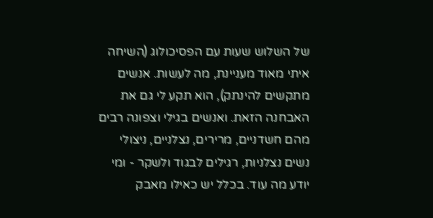של השלוש שעות עם הפסיכולוג (השיחה איתי מאוד מעניינת, מה לעשות. אנשים מתקשים להינתק), הוא תקע לי גם את האבחנה הזאת. ואנשים בגילי וצפונה רבים מהם חשדניים, מרירים, נצלניים, ניצולי נשים נצלניות, רגילים לבגוד ולשקר - ומי יודע מה עוד. בכלל יש כאילו מאבק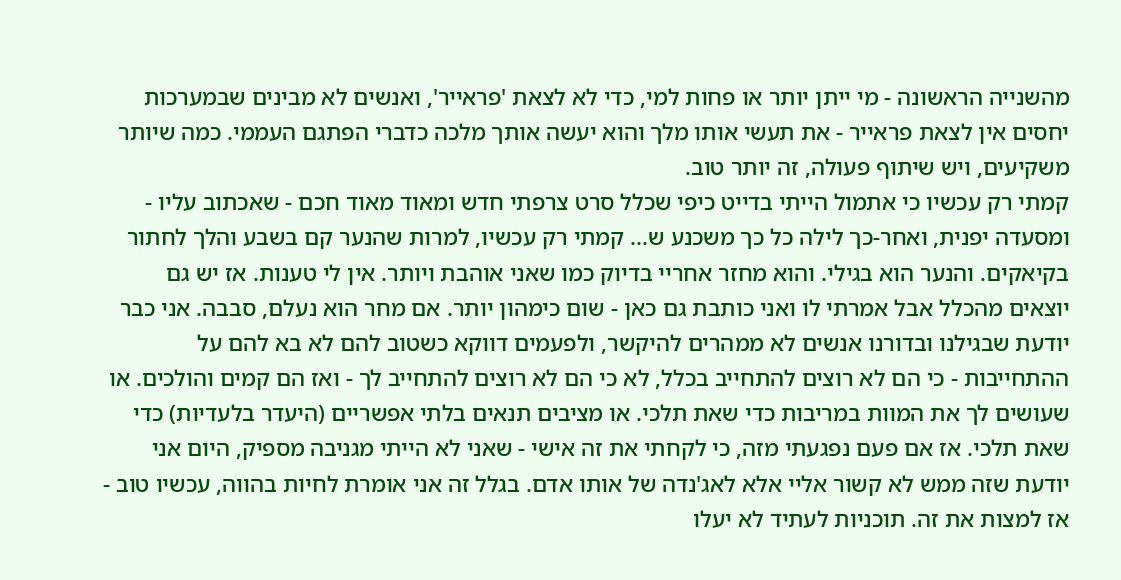מהשנייה הראשונה - מי ייתן יותר או פחות למי, כדי לא לצאת 'פראייר', ואנשים לא מבינים שבמערכות יחסים אין לצאת פראייר - את תעשי אותו מלך והוא יעשה אותך מלכה כדברי הפתגם העממי. כמה שיותר משקיעים, ויש שיתוף פעולה, זה יותר טוב.
קמתי רק עכשיו כי אתמול הייתי בדייט כיפי שכלל סרט צרפתי חדש ומאוד מאוד חכם - שאכתוב עליו - ומסעדה יפנית, ואחר-כך לילה כל כך משכנע ש... קמתי רק עכשיו, למרות שהנער קם בשבע והלך לחתור בקיאקים. והנער הוא בגילי. והוא מחזר אחריי בדיוק כמו שאני אוהבת ויותר. אין לי טענות. אז יש גם יוצאים מהכלל אבל אמרתי לו ואני כותבת גם כאן - שום כימהון יותר. אם מחר הוא נעלם, סבבה. אני כבר יודעת שבגילנו ובדורנו אנשים לא ממהרים להיקשר, ולפעמים דווקא כשטוב להם לא בא להם על ההתחייבות - כי הם לא רוצים להתחייב בכלל, לא כי הם לא רוצים להתחייב לך - ואז הם קמים והולכים. או שעושים לך את המוות במריבות כדי שאת תלכי. או מציבים תנאים בלתי אפשריים (היעדר בלעדיות) כדי שאת תלכי. אז אם פעם נפגעתי מזה, כי לקחתי את זה אישי - שאני לא הייתי מגניבה מספיק, היום אני יודעת שזה ממש לא קשור אליי אלא לאג'נדה של אותו אדם. בגלל זה אני אומרת לחיות בהווה, עכשיו טוב - אז למצות את זה. תוכניות לעתיד לא יעלו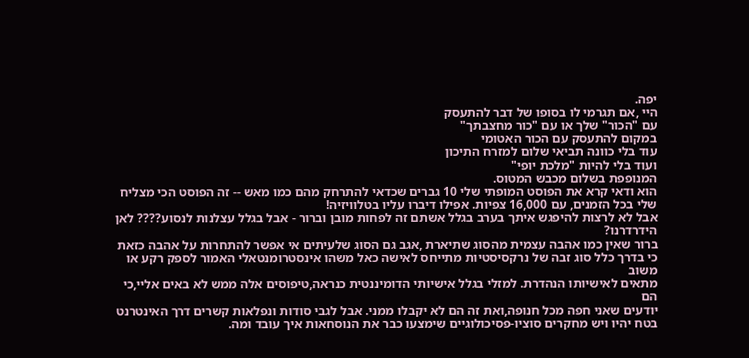יפה.
היי ,אם תגרמי לו בסופו של דבר להתעסק
עם "הכור" שלך או עם "כור מחצבתך"
במקום להתעסק עם הכור האטומי
עוד בלי כוונה תביאי שלום למזרח התיכון
ועוד בלי להיות "מלכת יופי"
המנופפת בשלום מכבש המטוס.
הוא ודאי קרא את הפוסט המופתי שלי 10 גברים שכדאי להתרחק מהם כמו מאש -- זה הפוסט הכי מצליח שלי בכל הזמנים, עם 16,000 צפיות. אפילו דיברו עליו בטלוויזיה!
אבל לא לרצות להיפגש איתך בערב בגלל אשתם זה לפחות מובן וברור - אבל בגלל עצלנות לנסוע???? לאן הידרדרנו?
ברור שאין כמו אהבה עצמית מהסוג שתיארת ,אגב גם הסוג שלעיתים אי אפשר להתחרות על אהבה כזאת
כי בדרך כלל סוג זבה של נרקסיסטיות מתייחס לאישה כאל משהו אינסטרומנטאלי האמור לספק רקע או משוב
מתאים לאישיותו הנהדרת. למזלי בגלל אישיותי הדומיננטית כנראה,טיפוסים אלה ממש לא באים אליי,כי הם
יודעים שאני חפה מכל חנופה,ואת זה הם לא יקבלו ממני. אבל לגבי סודות ונפלאות קשרים דרך האינטרנט
בטח יהיו ויש מחקרים סוציו-פסיכולוגיים שימצעו כבר את הנוסחאות איך עובד ומה.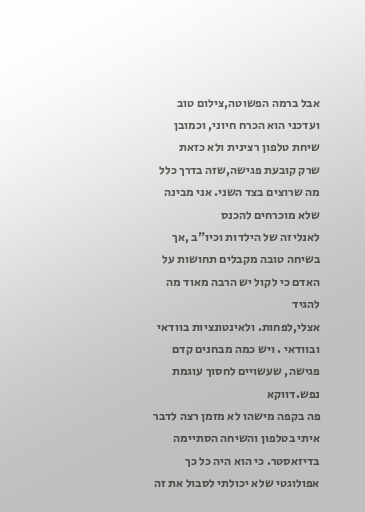אבל ברמה הפשוטה,צילום טוב ועדכני הוא הכרח חיוני, וכמובן שיחת טלפון רצינית ולא כזאת
שרק קובעת פגישה,שזה בדרך כלל מה שרוצים בצד השני. אני מבינה שלא מוכרחים להכנס
לאנליזה של הילדות וכיו"ב ,אך בשיחה טובה מקבלים תחושות על האדם כי לקול יש הרבה מאוד מה להגיד
אצלי,לפחות. ולאינטונציות בוודאי ובוודאי . ויש כמה מבחנים קדם פגישה, שעשויים לחסוך עוגמת נפש.דווקא
פה בקפה מישהו לא מזמן רצה לדבר איתי בטלפון והשיחה הסתיימה בדיזאסטר. כי הוא היה כל כך
אפולוגטי שלא יכולתי לסבול את זה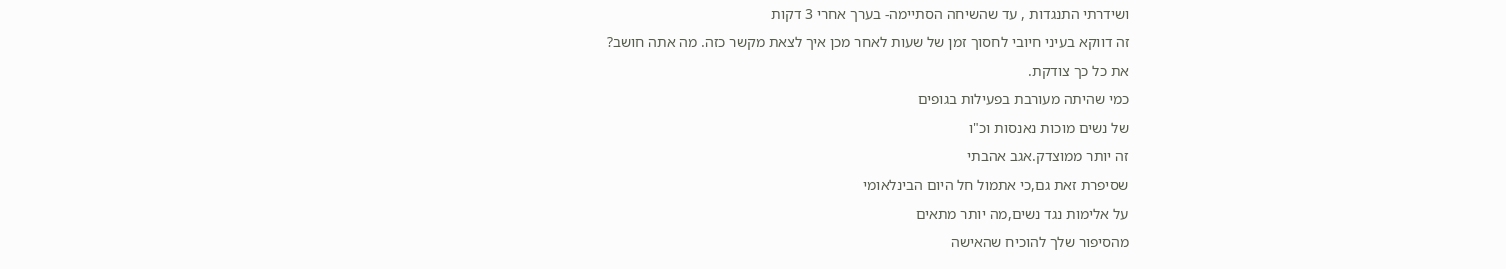ושידרתי התנגדות , עד שהשיחה הסתיימה- בערך אחרי 3 דקות
זה דווקא בעיני חיובי לחסוך זמן של שעות לאחר מכן איך לצאת מקשר כזה. מה אתה חושב?
את כל כך צודקת.
כמי שהיתה מעורבת בפעילות בגופים
של נשים מוכות נאנסות וכ"ו
זה יותר ממוצדק.אגב אהבתי
שסיפרת זאת גם,כי אתמול חל היום הבינלאומי
על אלימות נגד נשים,מה יותר מתאים
מהסיפור שלך להוכיח שהאישה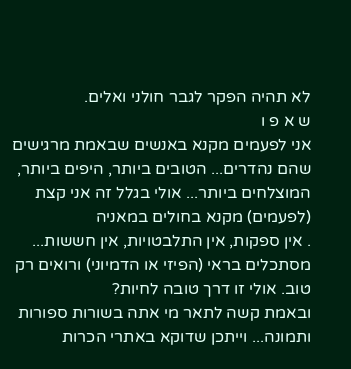לא תהיה הפקר לגבר חולני ואלים.
ש א פ ו
אני לפעמים מקנא באנשים שבאמת מרגישים שהם נהדרים... הטובים ביותר, היפים ביותר, המוצלחים ביותר... אולי בגלל זה אני קצת (לפעמים) מקנא בחולים במאניה
. אין ספקות, אין התלבטויות, אין חששות... מסתכלים בראי (הפיזי או הדמיוני) ורואים רק טוב. אולי זו דרך טובה לחיות?
ובאמת קשה לתאר מי אתה בשורות ספורות ותמונה... וייתכן שדוקא באתרי הכרות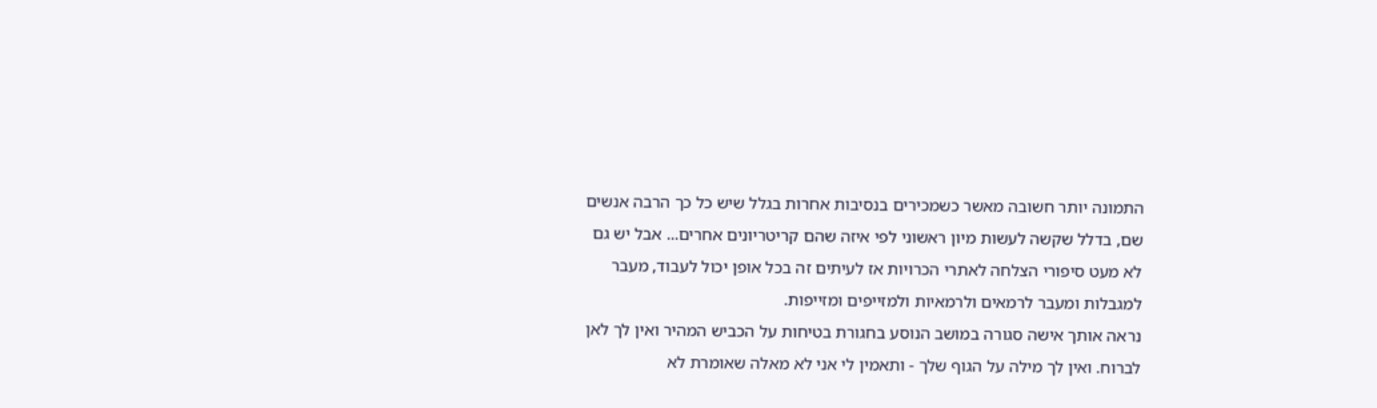התמונה יותר חשובה מאשר כשמכירים בנסיבות אחרות בגלל שיש כל כך הרבה אנשים שם, בדלל שקשה לעשות מיון ראשוני לפי איזה שהם קריטריונים אחרים... אבל יש גם לא מעט סיפורי הצלחה לאתרי הכרויות אז לעיתים זה בכל אופן יכול לעבוד, מעבר למגבלות ומעבר לרמאים ולרמאיות ולמזייפים ומזייפות.
נראה אותך אישה סגורה במושב הנוסע בחגורת בטיחות על הכביש המהיר ואין לך לאן לברוח. ואין לך מילה על הגוף שלך - ותאמין לי אני לא מאלה שאומרת לא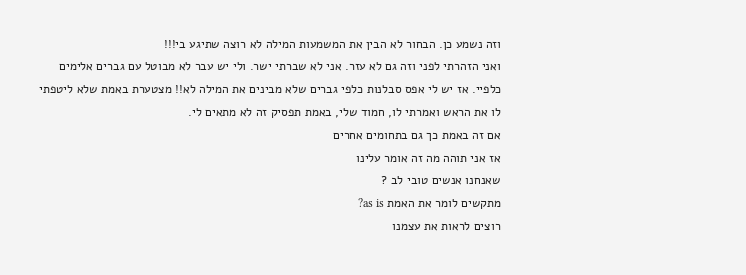וזה נשמע כן. הבחור לא הבין את המשמעות המילה לא רוצה שתיגע בי!!!
ואני הזהרתי לפני וזה גם לא עזר. אני לא שברתי ישר. ולי יש עבר לא מבוטל עם גברים אלימים כלפיי. אז יש לי אפס סבלנות כלפי גברים שלא מבינים את המילה לא!! מצטערת באמת שלא ליטפתי לו את הראש ואמרתי לו, חמוד שלי, באמת תפסיק זה לא מתאים לי.
אם זה באמת כך גם בתחומים אחרים
אז אני תוהה מה זה אומר עלינו
שאנחנו אנשים טובי לב ?
מתקשים לומר את האמת as is?
רוצים לראות את עצמנו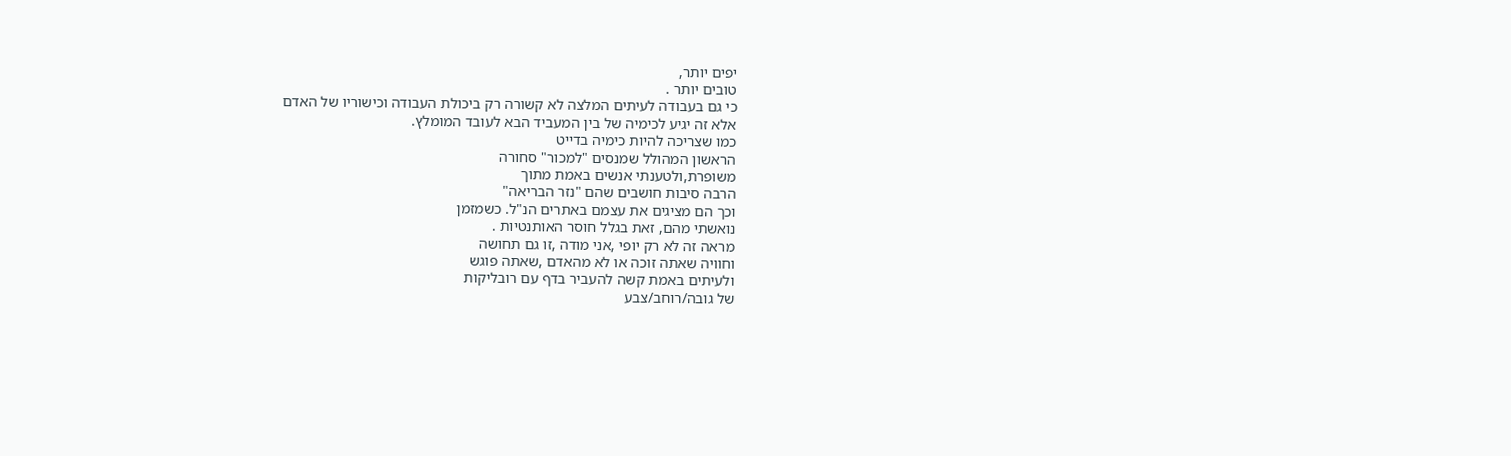יפים יותר,
טובים יותר .
כי גם בעבודה לעיתים המלצה לא קשורה רק ביכולת העבודה וכישוריו של האדם
אלא זה יגיע לכימיה של בין המעביד הבא לעובד המומלץ.
כמו שצריכה להיות כימיה בדייט
הראשון המהולל שמנסים "למכור" סחורה
משופרת,ולטענתי אנשים באמת מתוך
הרבה סיבות חושבים שהם "נזר הבריאה"
וכך הם מציגים את עצמם באתרים הנ"ל. כשמזמן
נואשתי מהם, זאת בגלל חוסר האותנטיות .
מראה זה לא רק יופי ,אני מודה ,זו גם תחושה
וחוויה שאתה זוכה או לא מהאדם ,שאתה פוגש
ולעיתים באמת קשה להעביר בדף עם רובליקות
של גובה/רוחב/צבע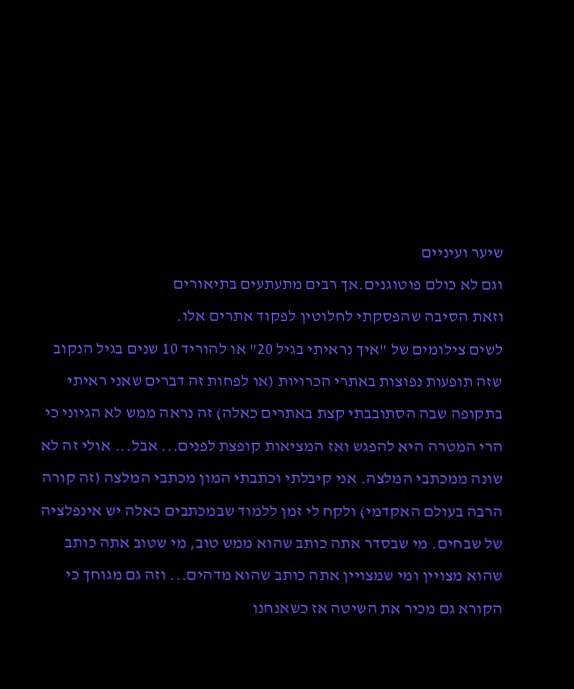שיער ועיניים
וגם לא כולם פוטוגנים.אך רבים מתעתעים בתיאורים
וזאת הסיבה שהפסקתי לחלוטין לפקוד אתרים אלו.
לשים צילומים של "איך נראיתי בגיל 20" או להוריד 10 שנים בגיל הנקוב שזה תופעות נפוצות באתרי הכרויות (או לפחות זה דברים שאני ראיתי בתקופה שבה הסתובבתי קצת באתרים כאלה) זה נראה ממש לא הגיוני כי הרי המטרה היא להפגש ואז המציאות קופצת לפנים... אבל... אולי זה לא שונה ממכתבי המלצה. אני קיבלתי וכתבתי המון מכתבי המלצה (זה קורה הרבה בעולם האקדמי) ולקח לי זמן ללמוד שבמכתבים כאלה יש אינפלציה של שבחים. מי שבסדר אתה כותב שהוא ממש טוב, מי שטוב אתה כותב שהוא מצויין ומי שמצויין אתה כותב שהוא מדהים... וזה גם מגוחך כי הקורא גם מכיר את השיטה אז כשאנחנו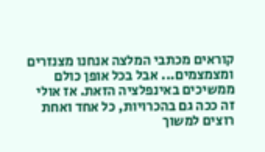קוראים מכתבי המלצה אנחנו מצנזרים ומצמצמים... אבל בכל אופן כולם ממשיכים באינפלציה הזאת. אז אולי זה ככה גם בהכרויות, כל אחד ואחת רוצים למשוך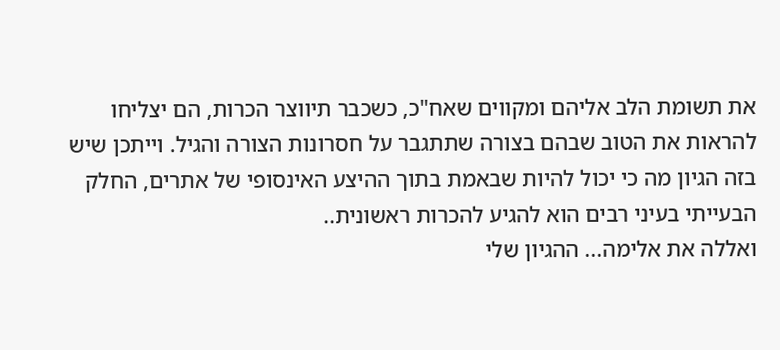את תשומת הלב אליהם ומקווים שאח"כ, כשכבר תיווצר הכרות, הם יצליחו להראות את הטוב שבהם בצורה שתתגבר על חסרונות הצורה והגיל. וייתכן שיש בזה הגיון מה כי יכול להיות שבאמת בתוך ההיצע האינסופי של אתרים, החלק הבעייתי בעיני רבים הוא להגיע להכרות ראשונית..
ואללה את אלימה... ההגיון שלי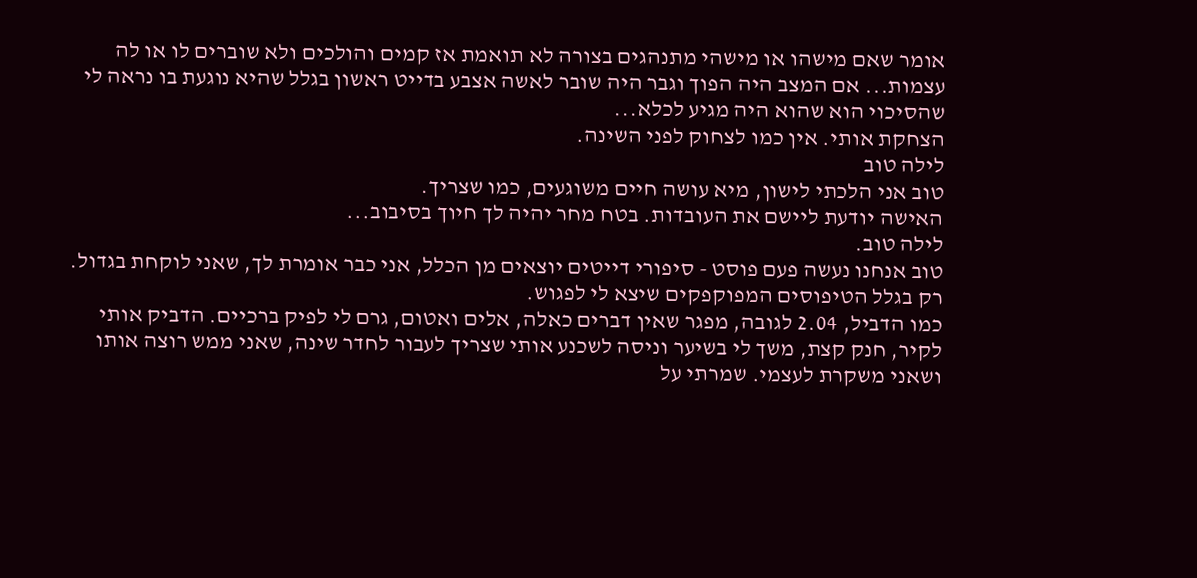אומר שאם מישהו או מישהי מתנהגים בצורה לא תואמת אז קמים והולכים ולא שוברים לו או לה עצמות... אם המצב היה הפוך וגבר היה שובר לאשה אצבע בדייט ראשון בגלל שהיא נוגעת בו נראה לי שהסיכוי הוא שהוא היה מגיע לכלא...
הצחקת אותי. אין כמו לצחוק לפני השינה.
לילה טוב
טוב אני הלכתי לישון, מיא עושה חיים משוגעים, כמו שצריך.
האישה יודעת ליישם את העובדות. בטח מחר יהיה לך חיוך בסיבוב...
לילה טוב.
טוב אנחנו נעשה פעם פוסט - סיפורי דייטים יוצאים מן הכלל, אני כבר אומרת לך, שאני לוקחת בגדול.
רק בגלל הטיפוסים המפוקפקים שיצא לי לפגוש.
כמו הדביל, 2.04 לגובה, מפגר שאין דברים כאלה, אלים ואטום, גרם לי לפיק ברכיים. הדביק אותי לקיר, חנק קצת, משך לי בשיער וניסה לשכנע אותי שצריך לעבור לחדר שינה, שאני ממש רוצה אותו ושאני משקרת לעצמי. שמרתי על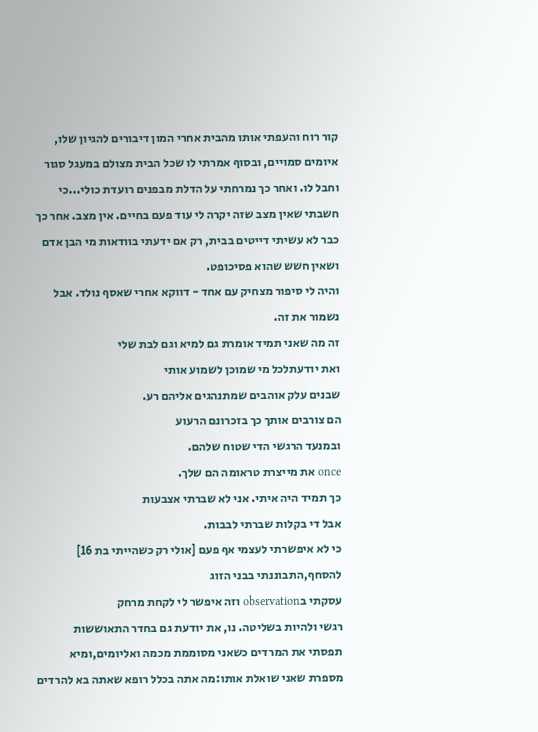קור רוח והעפתי אותו מהבית אחרי המון דיבורים להגיון שלו, איומים סמויים, ובסוף אמרתי לו שכל הבית מצולם במעגל סגור וחבל לו. ואחר כך נמרחתי על הדלת מבפנים רועדת כולי...כי חשבתי שאין מצב שזה יקרה לי עוד פעם בחיים. אין מצב. אחר כך כבר לא עשיתי דייטים בבית, רק אם ידעתי בוודאות מי הבן אדם ושאין חשש שהוא פסיכופט.
והיה לי סיפור מצחיק עם אחד - דווקא אחרי שאסף נולד. אבל נשמור את זה.
זה מה שאני תמיד אומרת גם למיא וגם לבת שלי
ואת יודעתלכל מי שמוכן לשמוע אותי
שבנים עלק אוהבים שמתנהגים אליהם רע.
הם צורבים אותך כך בזכרונם הרעוע
ובמנעד הרגשי הדי שטוח שלהם.
once את מייצרת טראומה הם שלך.
כך תמיד היה איתי. אני לא שברתי אצבעות
אבל די בקלות שברתי לבבות.
כי לא איפשרתי לעצמי אף פעם [אולי רק כשהייתי בת 16]
להסחף,התבוננתי בבני הזוג
עסקתי בobservation וזה איפשר לי לקחת מרחק
רגשי ולהיות בשליטה. נו, את יודעת גם בחדר התאוששות
תפסתי את המרדים כשאני מסוממת מכמה ואליומים,ומיא
מספרת שאני שואלת אותו:מה אתה בכלל רופא שאתה בא להרדים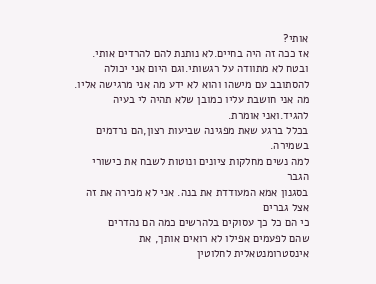אותי?
אז ככה זה היה בחיים.לא נותנת להם להרדים אותי.
ובטח לא מתוודה על רגשותי.וגם היום אני יכולה
להסתובב עם מישהו והוא לא ידע מה אני מרגישה אליו.
מה אני חושבת עליו כמובן שלא תהיה לי בעיה להגיד.ואני אומרת.
בכלל ברגע שאת מפגינה שביעות רצון,הם נרדמים בשמירה.
למה נשים מחלקות ציונים ונוטות לשבח את כישורי הגבר
בסגנון אמא המעודדת את בנה. אני לא מכירה את זה אצל גברים
כי הם כל כך עסוקים בלהרשים כמה הם נהדרים
שהם לפעמים אפילו לא רואים אותך, את אינסטרומנטאלית לחלוטין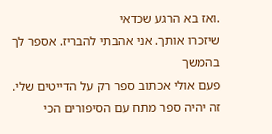.ואז בא הרגע שכדאי
שיזכרו אותך. אני אהבתי להבריז. אספר לך בהמשך
פעם אולי אכתוב ספר רק על הדייטים שלי. זה יהיה ספר מתח עם הסיפורים הכי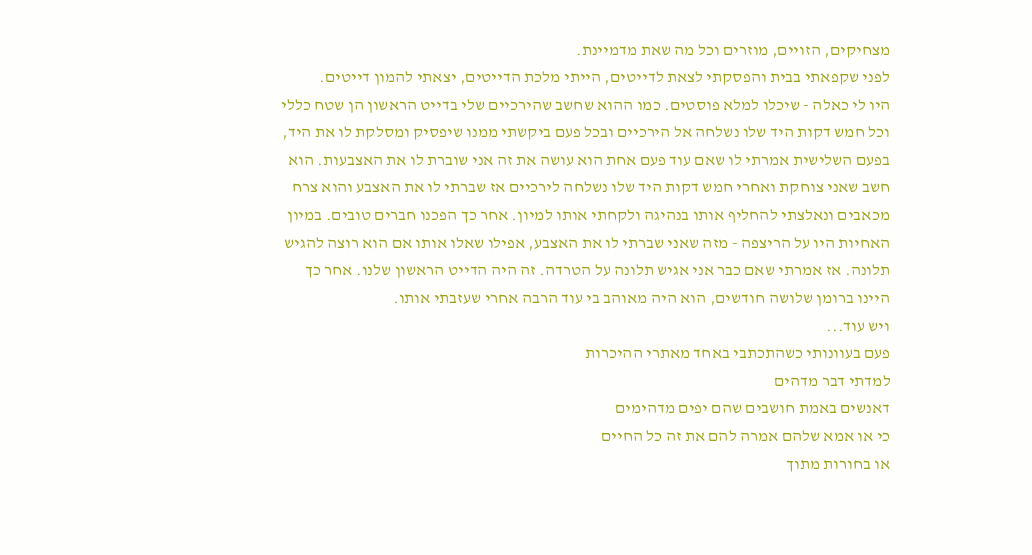מצחיקים, הזויים, מוזרים וכל מה שאת מדמיינת.
לפני שקפאתי בבית והפסקתי לצאת לדייטים, הייתי מלכת הדייטים, יצאתי להמון דייטים.
היו לי כאלה - שיכלו למלא פוסטים. כמו ההוא שחשב שהירכיים שלי בדייט הראשון הן שטח כללי וכל חמש דקות היד שלו נשלחה אל הירכיים ובכל פעם ביקשתי ממנו שיפסיק ומסלקת לו את היד, בפעם השלישית אמרתי לו שאם עוד פעם אחת הוא עושה את זה אני שוברת לו את האצבעות. הוא חשב שאני צוחקת ואחרי חמש דקות היד שלו נשלחה לירכיים אז שברתי לו את האצבע והוא צרח מכאבים ונאלצתי להחליף אותו בנהיגה ולקחתי אותו למיון. אחר כך הפכנו חברים טובים. במיון האחיות היו על הריצפה - מזה שאני שברתי לו את האצבע, אפילו שאלו אותו אם הוא רוצה להגיש תלונה. אז אמרתי שאם כבר אני אגיש תלונה על הטרדה. זה היה הדייט הראשון שלנו. אחר כך היינו ברומן שלושה חודשים, הוא היה מאוהב בי עוד הרבה אחרי שעזבתי אותו.
ויש עוד...
פעם בעוונותי כשהתכתבי באחד מאתרי ההיכרות
למדתי דבר מדהים
דאנשים באמת חושבים שהם יפים מדהימים
כי או אמא שלהם אמרה להם את זה כל החיים
או בחורות מתוך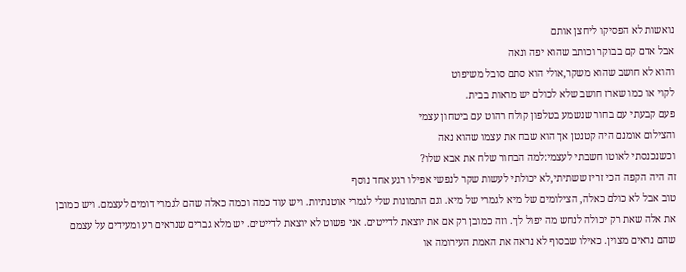נואשות לא הפסיקו ליחצן אותם
אבל אדם קם בבוקר וכותב שהוא יפה ונאה
והוא לא חושב שהוא משקר,אולי הוא סתם סובל משיפוט
לקוי או כמו שארז חושב שלא לכולם יש מראות בבית.
פעם קבעתי עם בחור שנשמע בטלפון קולח רהוט עם ביטחון עצמי
והצילום אומנם היה קטנטן אך הוא שבח את עצמו שהוא נאה
וכשנכנסתי לאוטו חשבתי לעצמי:למה הבחור שלח את אבא שלו?
זה היה הקפה הכי זריז ששתיתי,לא יכולתי לעשות שקר לנפשי אפילו רגע אחד נוסף
טוב אבל לא כולם כאלה, הצילומים של מיא לגמרי של מיא. וגם התמונות שלי לגמרי אוטנתיות. ויש עוד כמה וכמה כאלה שהם לגמרי דומים לעצמם. ויש כמובן את אלה שאת רק יכולה לנחש מה יפול לך. וזה כמובן רק אם את יוצאת לדייטים. אני פשוט לא יוצאת לדייטים. יש מלא גברים שנראים רע ומעידים על עצמם שהם נראים מצוין. כאילו שבסוף לא נראה את האמת העירומה או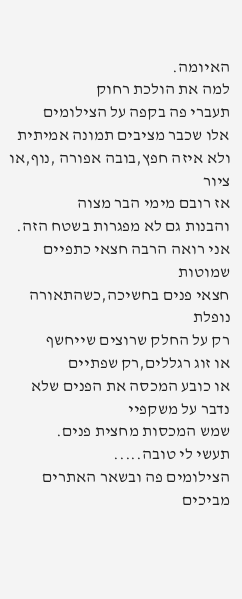האיומה.
למה את הולכת רחוק
תעברי פה בקפה על הצילומים
אלו שכבר מציבים תמונה אמיתית
ולא איזה חפץ,בובה אפורה ,נוף,או ציור
אז רובם מימי הבר מצוה
והבנות גם לא מפגרות בשטח הזה.
אני רואה הרבה חצאי כתפיים שמוטות
חצאי פנים בחשיכה,כשהתאורה נופלת
רק על החלק שרוצים שייחשף
או זוג רגללים,רק שפתיים
או כובע המכסה את הפנים שלא נדבר על משקפיי
שמש המכסות מחצית פנים.
תעשי לי טובה.....
הצילומים פה ובשאר האתרים
מביכים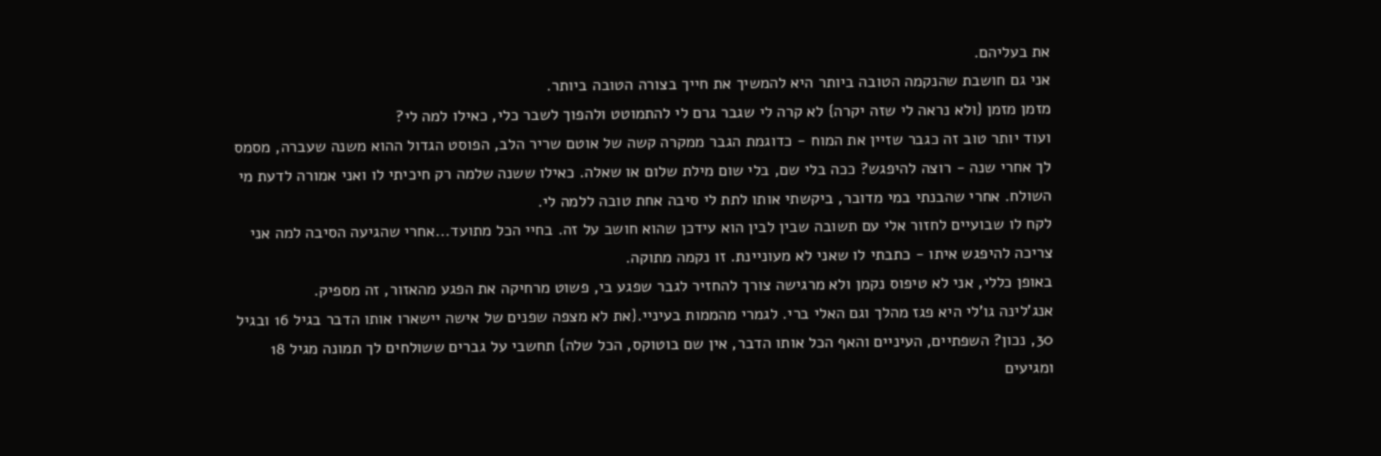את בעליהם.
אני גם חושבת שהנקמה הטובה ביותר היא להמשיך את חייך בצורה הטובה ביותר.
מזמן מזמן {ולא נראה לי שזה יקרה} לא קרה לי שגבר גרם לי להתמוטט ולהפוך לשבר כלי, כאילו למה לי?
ועוד יותר טוב זה כגבר שזיין את המוח - כדוגמת הגבר ממקרה קשה של אוטם שריר הלב, הפוסט הגדול ההוא משנה שעברה, מסמס לך אחרי שנה - רוצה להיפגש? ככה בלי שם, בלי שום מילת שלום או שאלה. כאילו ששנה שלמה רק חיכיתי לו ואני אמורה לדעת מי השולח. אחרי שהבנתי במי מדובר, ביקשתי אותו לתת לי סיבה אחת טובה ללמה לי.
לקח לו שבועיים לחזור אלי עם תשובה שבין לבין הוא עידכן שהוא חושב על זה. בחיי הכל מתועד...אחרי שהגיעה הסיבה למה אני צריכה להיפגש איתו - כתבתי לו שאני לא מעוניינת. זו נקמה מתוקה.
באופן כללי, אני לא טיפוס נקמן ולא מרגישה צורך להחזיר לגבר שפגע בי, פשוט מרחיקה את הפגע מהאזור, זה מספיק.
אנג'לינה גו'לי היא פגז מהלך וגם האלי ברי. לגמרי מהממות בעיניי.{את לא מצפה שפנים של אישה יישארו אותו הדבר בגיל 16 ובגיל 30, נכון? השפתיים, העיניים והאף הכל אותו הדבר, אין שם בוטוקס, הכל שלה} תחשבי על גברים ששולחים לך תמונה מגיל 18 ומגיעים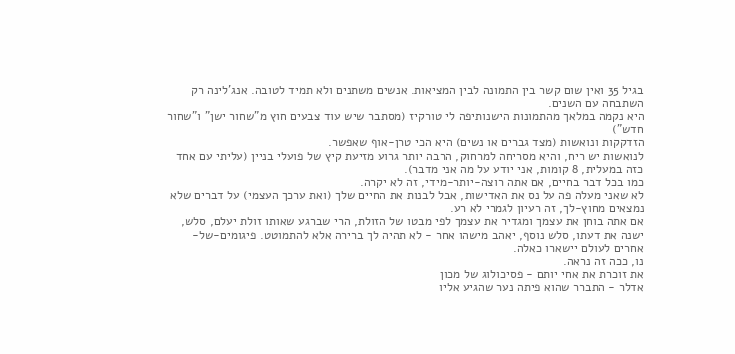בגיל 35 ואין שום קשר בין התמונה לבין המציאות. אנשים משתנים ולא תמיד לטובה. אנג'לינה רק השתבחה עם השנים.
היא נקמה במלאך מהתמונות הישנותיפה לי טורקיז (מסתבר שיש עוד צבעים חוץ מ"שחור ישן" ו"שחור חדש")
הזדקקות ונואשות (מצד גברים או נשים) היא הכי טרן-אוף שאפשר.
לנואשות יש ריח, והיא מסריחה למרחוק, הרבה יותר גרוע מזיעת קיץ של פועלי בניין (עליתי עם אחד כזה במעלית, 8 קומות, אני יודע על מה אני מדבר).
כמו בכל דבר בחיים, אם אתה רוצה-יותר-מידי, זה לא יקרה.
לא שאני מעלה פה על נס את האדישות, אבל לבנות את החיים שלך (ואת ערכך העצמי) על דברים שלא נמצאים מחוץ-לך, זה רעיון לגמרי לא רע.
אם אתה בוחן את עצמך ומגדיר את עצמך לפי מבטו של הזולת, הרי שברגע שאותו זולת יעלם, סלש, ישנה את דעתו, סלש נוסף, יאהב מישהו אחר - לא תהיה לך ברירה אלא להתמוטט. פיגומים-של-אחרים לעולם יישארו כאלה.
נו, ככה זה נראה.
את זוכרת את אחי יותם - פסיכולוג של מכון
אדלר - התברר שהוא פיתה נער שהגיע אליו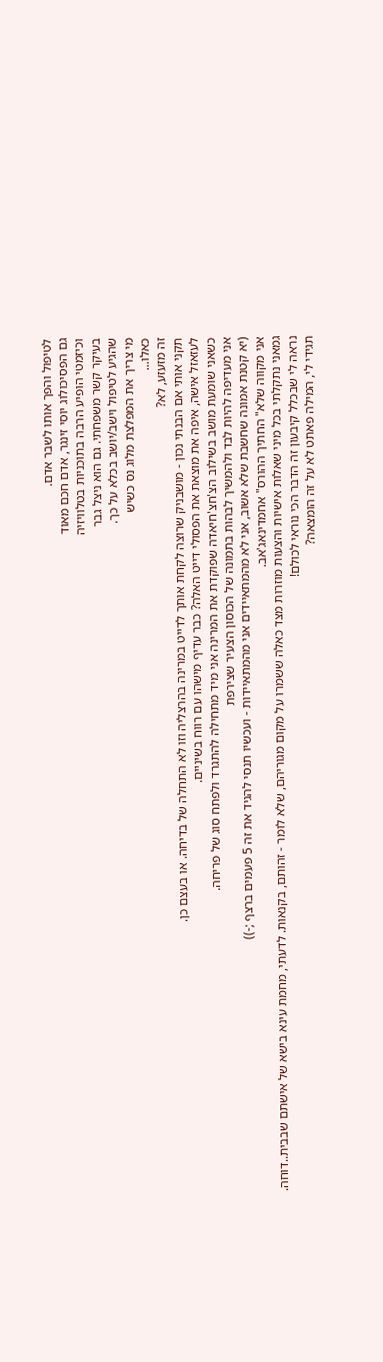לטיפול והפך אותו לשבר אדם.
גם הפסיכולוג יוסי זינגר, אדם חכם מאוד
וכיזמטי הופיע הרבה בתוכניות בטלוויזיה
בעיקר קשר משפחתי. גם הוא ניצל גבר
שהגיע לטיפול וישב/יושב בכלא על כך.
מי צריך את המפלצת מלוג נס כשיש
כאלו...
זה מזעזע, לא?
תקני אותי אם הבנתי נכון - מושבניק שרוצה לקחת אותך לדייט במרינה בהרצליה וזו לא התחלה של בדיחה. או בעצם כן.
לעזאזל אישה, איפה את מוצאת את הפסולי דייט האלה? כבר עדיף מישהו עם רווח בשיניים.
כשאני שומעת מושב בשילוב הצ'חצ'חיאדה שפוקדת את המרינה אני מיד מתחילה להתגרד ולפתח סוג של פריחה.
אני מעדיפה להיות לבד ולהמשיך לבהות בתמונה של הכוסון הצעיר שצירפת
(יא קטנת אמונה שחשבת שלא אשוב, אני לא מהמתאיידים אני מהמתאיידות - ועכשיו תנסי להגיד את זה 5 פעמים ברצף ;-))
אני מקווה שלא" החתיך ההורס" אחמדינאג'אב.
גמאני נתקלתי בכל מיני שאלות אישיות והצעות מוזרות מצד כאלה ששמרו על מקום מגוריהם, שלא לומר - זהותם, בקנאות. לדעתי, מחמת עינא בישא של אישתם שבבית..דוחה.
נראה לי שבכלל קיבעון זה הדבר הכי נוראי לכולם!
תגידי לי, המילה פאתט לא על זה הומצאה?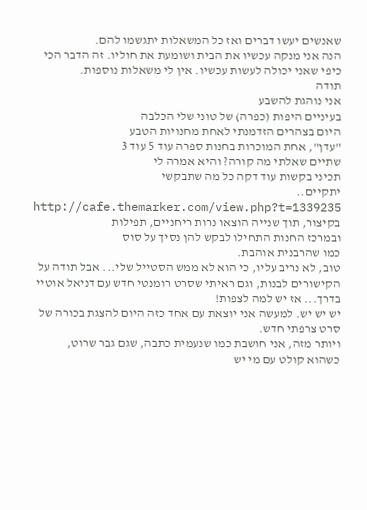שאנשים יעשו דברים ואז כל המשאלות יתגשמו להם.
הנה אני מנקה עכשיו את הבית ושומעת את חוליו. זה הדבר הכי כיפי שאני יכולה לעשות עכשיו. אין לי משאלות נוספות.
תודה
אני נוהגת להשבע
בעיניים היפות (כפרה) של טוני שלי הכלבה
היום בצהרים הזדמנתי לאחת מחנויות הטבע
"עדן", אחת המוכרות בחנות ספרה עוד 5 עוד 3
שתיים שאלתי מה קורה? והיא אמרה לי
תכיני בקשות עוד דקה כל מה שתבקשי
יתקיים..
http://cafe.themarker.com/view.php?t=1339235
בקיצור, תוך שנייה הוצאו נרות ריחניים, תפילות
ובמרכז החנות התחילו לבקש להן נסיך על סוס
כמו שהרבנית אוהבת.
טוב, לא נריב עליו, כי הוא לא ממש הסטייל שלי... אבל תודה על הקישורים לבנות, וגם ראיתי שסרט רומנטי חדש עם דניאל אוטיי בדרך... אז יש למה לצפות!
יש יש יש. למעשה אני יוצאת עם אחד כזה היום להצגת בכורה של סרט צרפתי חדש.
ויותר מזה, אני חושבת כמו שנעמית כתבה, שגם גבר שרוט, כשהוא קולט עם מי יש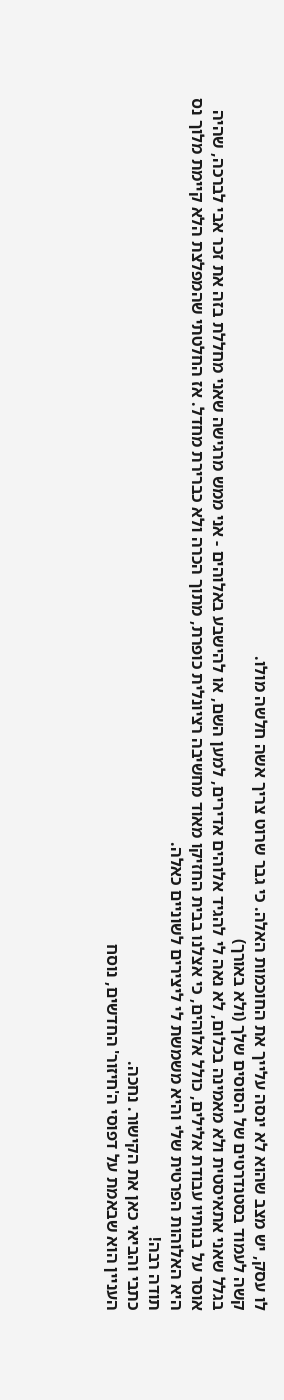לו עסק, יש מצב שהוא לא ינסה עלייך את החוכמות האלה. כי גבר שרוט צריך אשה חלשה מולו.
קשה לעמוד בסטנדרטים של הסוסים שלך (ולא באורך)
בגלל שאני אתאיסטית ולא מאמינה בכלום, לא נאה לי להגיד אלוהים אדירים, למען השם, או להישבע באלוהים - אני ממש מרגישה שאני מחללת בזה את זכר אבי לברכה, שהיה אוסר על בנותיו עבודת אלילים, כולל אלוהים, כי אצלנו בבית החזיקו מאוד מחשיבה רציונלית כופרת, מתוך הכרה ולא כברירת מחדל. אז החלטתי שהמפלצת הלא קיימת מלוך נס היא האלוהות הפרטית שלי והיא משמשת לי ליצירים לשוניים כאלה.
תודה רבה!
כתבי והביאי כאן את הקישור. נחכה.
העניין הוא שבאמת על דפוסי ה'חיזור' החדשים, נוסח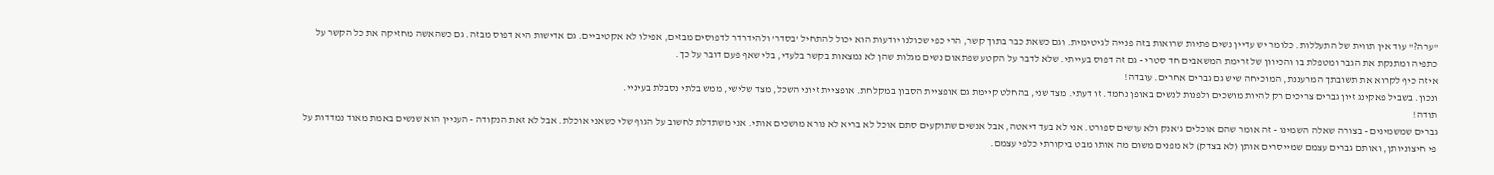"ערה?" עוד אין תווית של התעללות. כלומר יש עדיין נשים פתיות שרואות בזה פנייה לגיטימית. וגם כשאת כבר בתוך קשר, הרי כפי שכולנו יודעות הוא יכול להתחיל 'בסדר' ולהידרדר לדפוסים מבזים, אפילו לא אקטיביים. גם אדישות היא דפוס מבזה. גם כשהאשה מחזיקה את כל הקשר על כתפיה ומתנקת את הגבר ומטפלת בו והכיוון של זרימת המשאבים חד סטרי - גם זה דפוס בעייתי. שלא לדבר על הקטע שפתאום נשים מגלות שהן לא נמצאות בקשר בלעדי, בלי שאף פעם דובר על כך.
איזה כיף לקרוא את תשובתך המרעננת, המוכיחה שיש גם גברים אחרים. עובדה!
ונכון. בשביל פאקינג זיון גברים צריכים רק להיות מושכים ולפנות לנשים באופן נחמד. זו דעתי. מצד שני, בהחלט קיימת גם אופציית הסבון במקלחת. אופציית זיוני השכל, מצד שלישי, ממש בלתי נסבלת בעיניי.
תודה!
גברים שמשמינים - בצורה שאלה השמינו - זה אומר שהם אוכלים ג'אנק ולא עושים ספורט. אני לא בעד דיאטה, אבל אנשים שתוקעים סתם אוכל לא בריא לא נורא מושכים אותי. אני משתדלת לחשוב על הגוף שלי כשאני אוכלת. אבל לא זאת הנקודה - העניין הוא שנשים באמת מאוד נמדדות על פי חיצוניותן, ואותם גברים עצמם שמייסרים אותן (לא בצדק) לא מפנים משום מה אותו מבט ביקורתי כלפי עצמם.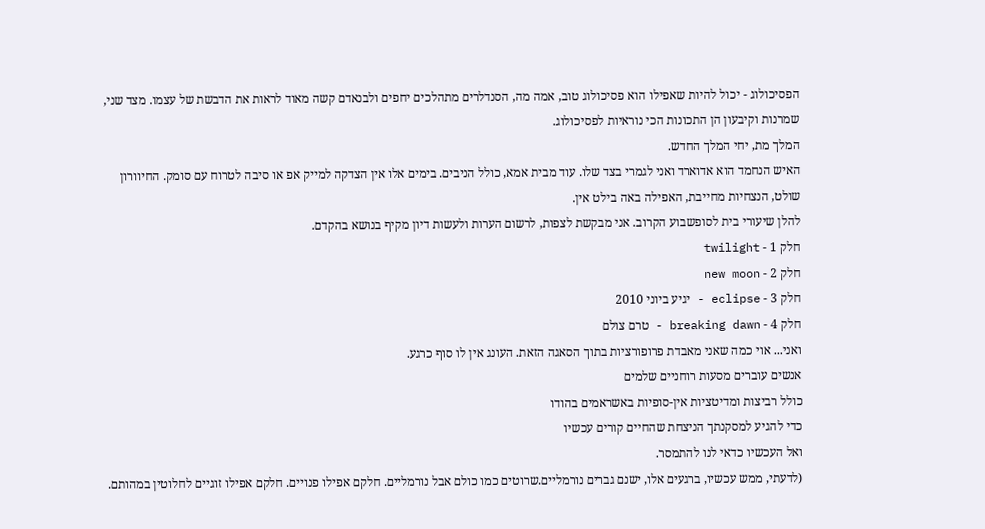הפסיכולוג - יכול להיות שאפילו הוא פסיכולוג טוב, אמה מה, הסנדלרים מתהלכים יחפים ולבנאדם קשה מאוד לראות את הדבשת של עצמו. מצד שני, שמרנות וקיבעון הן התכונות הכי נוראיות לפסיכולוג.
המלך מת, יחי המלך החדש.
האיש הנחמד הוא אדוארד ואני לגמרי בצד שלו. עוד מבית אמא, כולל הניבים. בימים אלו אין הצדקה למייק אפ או סיבה לטרוח עם סומק. החיוורון שולט, הנצחיות מחייבת, האפילה באה בילט אין.
להלן שיעורי בית לסופשבוע הקרוב. אני מבקשת לצפות, לרשום הערות ולעשות דיון מקיף בנושא בהקדם.
חלק 1 - twilight
חלק 2 - new moon
חלק 3 - eclipse - יגיע ביוני 2010
חלק 4 - breaking dawn - טרם צולם
ואני... אוי כמה שאני מאבדת פרופורציות בתוך הסאגה הזאת. העונג אין לו סוף כרגע.
אנשים עוברים מסעות רוחניים שלמים
כולל רביצות ומדיטציות אין-סופיות באשראמים בהודו
כדי להגיע למסקנתך הניצחת שהחיים קורים עכשיו
ואל העכשיו כדאי לנו להתמסר.
(לדעתי, ממש עכשיו, ברגעים אלו, ישנם גברים נורמליים.שרוטים כמו כולם אבל נורמליים. חלקם אפילו פנויים. חלקם אפילו זוגיים לחלוטין במהותם.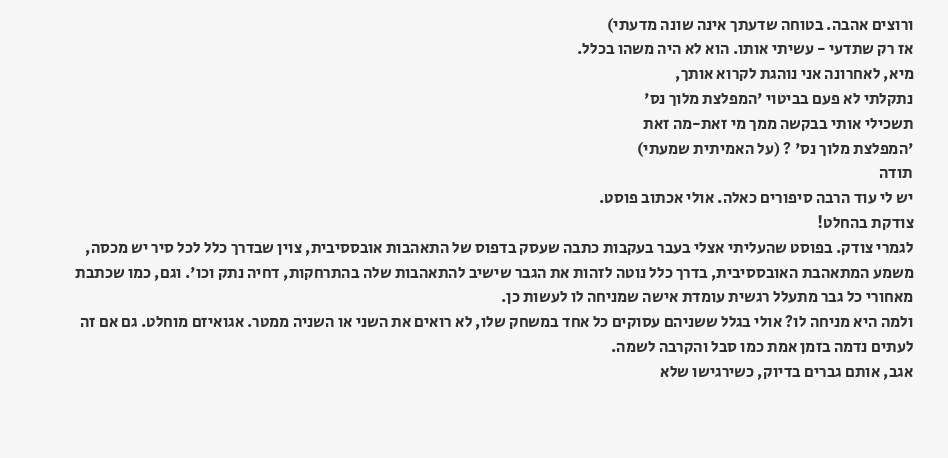ורוצים אהבה. בטוחה שדעתך אינה שונה מדעתי)
אז רק שתדעי - עשיתי אותו. הוא לא היה משהו בכלל.
מיא, לאחרונה אני נוהגת לקרוא אותך,
נתקלתי לא פעם בביטוי 'המפלצת מלוך נס'
תשכילי אותי בבקשה ממך מי זאת-מה זאת
'המפלצת מלוך נס' ? (על האמיתית שמעתי)
תודה
יש לי עוד הרבה סיפורים כאלה. אולי אכתוב פוסט.
צודקת בהחלט!
לגמרי צודק. בפוסט שהעליתי אצלי בעבר בעקבות כתבה שעסק בדפוס של התאהבות אובססיבית, צוין שבדרך כלל לכל סיר יש מכסה, משמע המתאהבת האובססיבית, בדרך כלל נוטה לזהות את הגבר שישיב להתאהבות שלה בהתרחקות, דחיה נתק וכו'. וגם, כמו שכתבת מאחורי כל גבר מתעלל רגשית עומדת אישה שמניחה לו לעשות כן.
ולמה היא מניחה לו? אולי בגלל ששניהם עסוקים כל אחד במשחק שלו, לא רואים את השני או השניה ממטר. אגואיזם מוחלט. גם אם זה לעתים נדמה בזמן אמת כמו סבל והקרבה לשמה.
אגב, אותם גברים בדיוק, כשירגישו שלא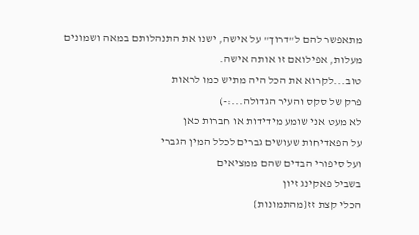מתאפשר להם ל"דרוך" על אישה, ישנו את התנהלותם במאה ושמונים מעלות, אפילואם זו אותה אישה.
טוב...לקרוא את הכל היה מתיש כמו לראות
פרק של סקס והעיר הגדולה...:-)
לא מעט אני שומע מידידות או חברות כאן
על הפאדיחות שעושים גברים לכלל המין הגברי
ועל סיפורי הבדים שהם ממציאים
בשביל פאקינג זיון
הכלי קצת זז{מהתמונות}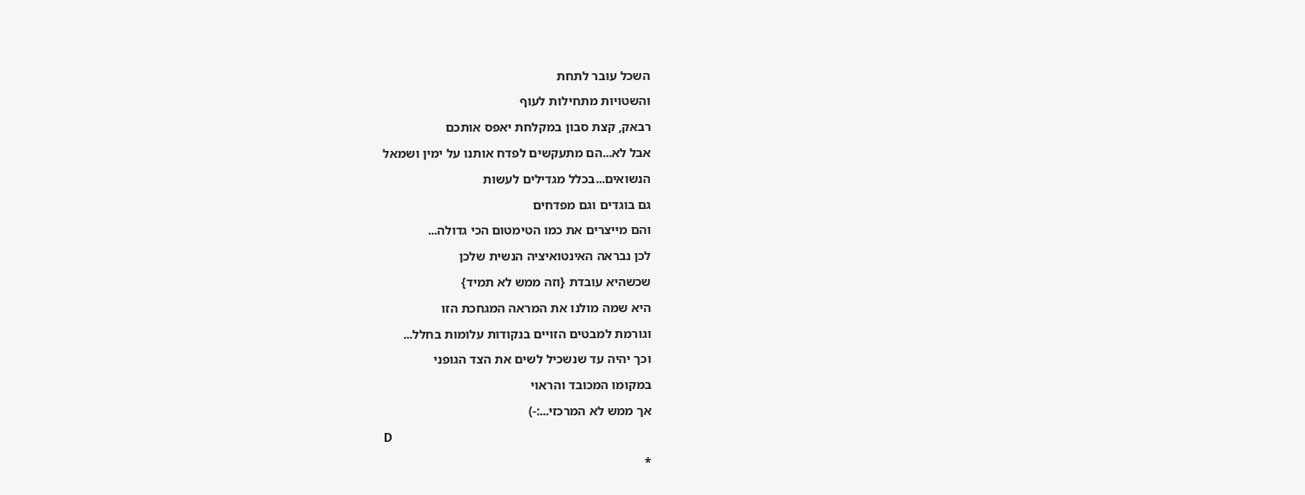השכל עובר לתחת
והשטויות מתחילות לעוף
רבאק, קצת סבון במקלחת יאפס אותכם
אבל לא...הם מתעקשים לפדח אותנו על ימין ושמאל
הנשואים...בכלל מגדילים לעשות
גם בוגדים וגם מפדחים
והם מייצרים את כמו הטימטום הכי גדולה...
לכן נבראה האינטואיציה הנשית שלכן
שכשהיא עובדת {וזה ממש לא תמיד}
היא שמה מולנו את המראה המגחכת הזו
וגורמת למבטים הזויים בנקודות עלומות בחלל...
וכך יהיה עד שנשכיל לשים את הצד הגופני
במקומו המכובד והראוי
אך ממש לא המרכזי...:-)
D
*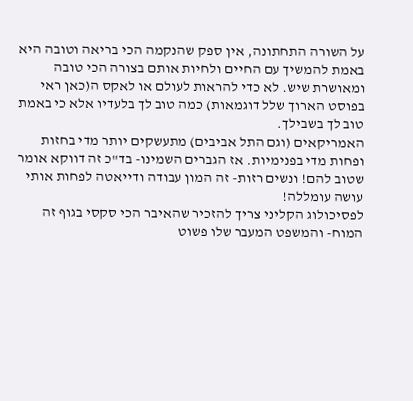על השורה התחתונה, אין ספק שהנקמה הכי בריאה וטובה היא באמת להמשיך עם החיים ולחיות אותם בצורה הכי טובה ומאושרת שיש. לא כדי להראות לעולם או לאקס ה(כאן ראי בפוסט הארוך שלל דוגמאות) כמה טוב לך בלעדיו אלא כי באמת טוב לך בשבילך.
האמריקאים (וגם התל אביבים) מתעשקים יותר מדי בחזות ופחות מדי בפנימיות. אז הגברים השמינו- בד"כ זה דווקא אומר שטוב להם! ונשים רזות- זה המון עבודה ודייאטה לפחות אותי עושה עומללה!
לפסיכולוג הקליני צריך להזכיר שהאיבר הכי סקסי בגוף זה המוח- והמשפט המעבר שלו פשוט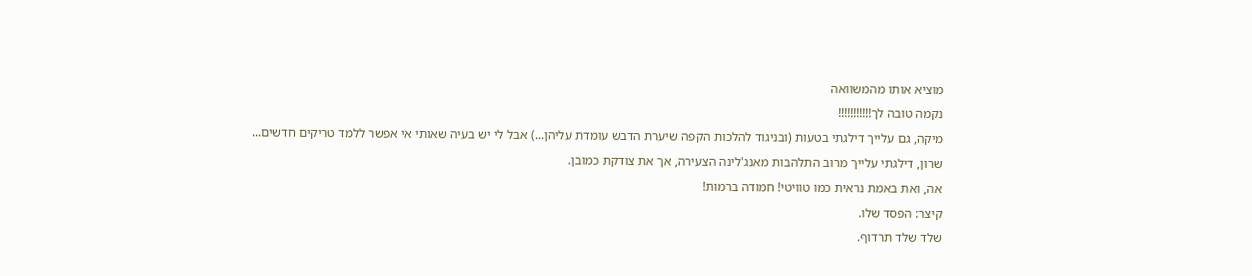מוציא אותו מהמשוואה
נקמה טובה לך!!!!!!!!!!!
מיקה, גם עלייך דילגתי בטעות (ובניגוד להלכות הקפה שיערת הדבש עומדת עליהן...) אבל לי יש בעיה שאותי אי אפשר ללמד טריקים חדשים...
שרון, דילגתי עלייך מרוב התלהבות מאנג'לינה הצעירה, אך את צודקת כמובן.
אה, ואת באמת נראית כמו טוויטי! חמודה ברמות!
קיצר: הפסד שלו.
שלד שלד תרדוף.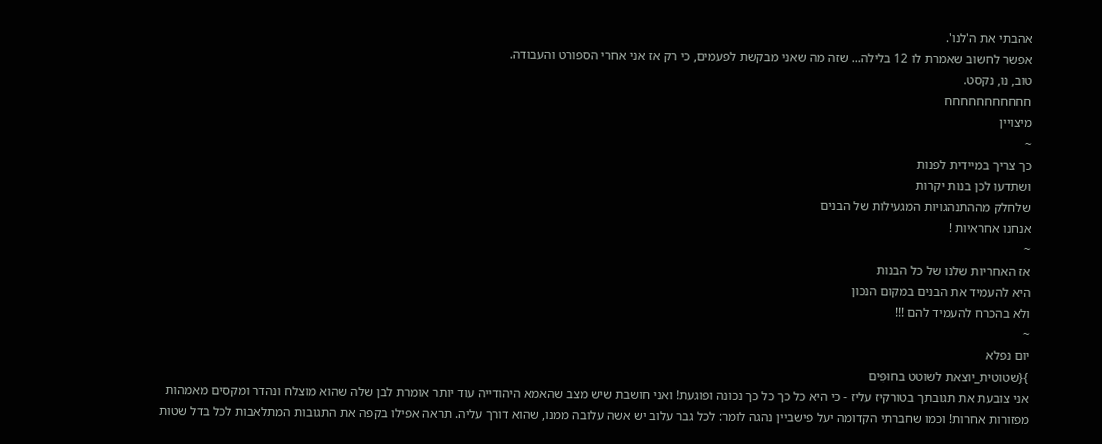אהבתי את ה'לנו'.
אפשר לחשוב שאמרת לו 12 בלילה... שזה מה שאני מבקשת לפעמים, כי רק אז אני אחרי הספורט והעבודה.
טוב, נו, נקסט.
חחחחחחחחחחח
מיצויין
~
כך צריך במיידית לפנות
ושתדעו לכן בנות יקרות
שלחלק מההתנהגויות המגעילות של הבנים
אנחנו אחראיות !
~
אז האחריות שלנו של כל הבנות
היא להעמיד את הבנים במקום הנכון
ולא בהכרח להעמיד להם !!!
~
יום נפלא
}{שטוטית_יוצאת לשוטט בחוּפִּים
אני צובעת את תגובתך בטורקיז עליז - כי היא כל כך כל כך נכונה ופוגעת! ואני חושבת שיש מצב שהאמא היהודייה עוד יותר אומרת לבן שלה שהוא מוצלח ונהדר ומקסים מאמהות מפזורות אחרות! וכמו שחברתי הקדומה יעל פישביין נהגה לומר: לכל גבר עלוב יש אשה עלובה ממנו, שהוא דורך עליה. תראה אפילו בקפה את התגובות המתלאבות לכל בדל שטות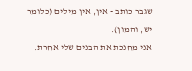שגבר כותב - אין, אין מילים (כלומר יש, והמון).
אני מחנכת את הבנים שלי אחרת.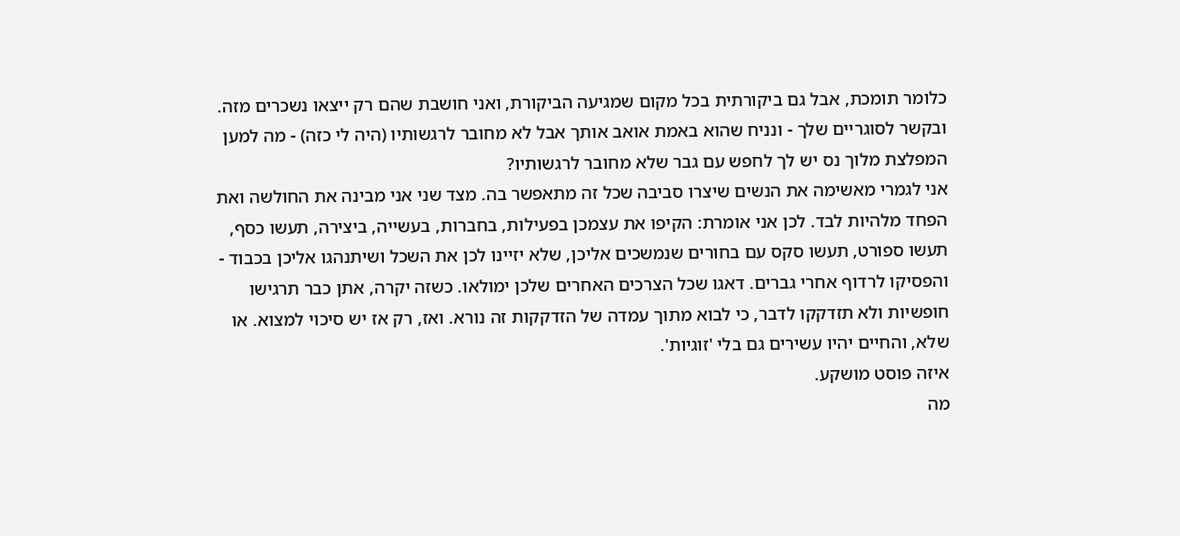כלומר תומכת, אבל גם ביקורתית בכל מקום שמגיעה הביקורת, ואני חושבת שהם רק ייצאו נשכרים מזה. ובקשר לסוגריים שלך - ונניח שהוא באמת אואב אותך אבל לא מחובר לרגשותיו (היה לי כזה) - מה למען המפלצת מלוך נס יש לך לחפש עם גבר שלא מחובר לרגשותיו?
אני לגמרי מאשימה את הנשים שיצרו סביבה שכל זה מתאפשר בה. מצד שני אני מבינה את החולשה ואת הפחד מלהיות לבד. לכן אני אומרת: הקיפו את עצמכן בפעילות, בחברות, בעשייה, ביצירה, תעשו כסף, תעשו ספורט, תעשו סקס עם בחורים שנמשכים אליכן, שלא יזיינו לכן את השכל ושיתנהגו אליכן בכבוד - והפסיקו לרדוף אחרי גברים. דאגו שכל הצרכים האחרים שלכן ימולאו. כשזה יקרה, אתן כבר תרגישו חופשיות ולא תזדקקו לדבר, כי לבוא מתוך עמדה של הזדקקות זה נורא. ואז, רק אז יש סיכוי למצוא. או שלא, והחיים יהיו עשירים גם בלי 'זוגיות'.
איזה פוסט מושקע.
מה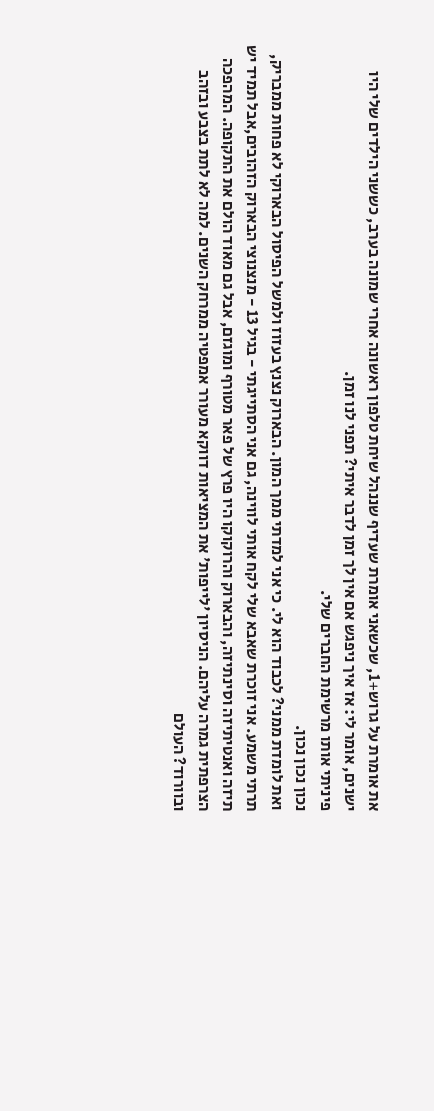את אומרת על גרוש+1, שכשאני אומרת שעדיף שננהל שיחת טלפון ראשונה אחרי שמונה בערב, כששני הילדים שלי היו ישנים, אומר לי: אז איך ניפגש אם אין לך זמן לדבר איתי? תפני לנו זמן.
פיניתי אותו מרשימת החברים שלי.
נכון נכון נכון.
ואת לומדת ממני? לכבוד הוא לי. כי אני למדתי ממך המון. הבארוק נצנץ בעזוז ולמשל הפיסול הבארוקי לא פחות ממבריק, תרתי משמע. אני זוכרת שאבא שלי לקח אותי לווינה, גם אני הסתייגתי - בגיל 13 - מנצנוצי הבארוק הזהובים,אבל תמיד יש תיזה ואנטיתיזה וסינתיזה, והבארוק והרוקוקו היו פרץ של פאר מטורף ומוגזם, אבל גם מאוד הולם את התקופה. המהפכה הצרפתית גמרה עליהם. הניסיון 'לייפות' את המציאות דווקא מעורר אמפטיה ממרחק השנים. למה לא לתת בצבע ובזהב ובוורוד? העולם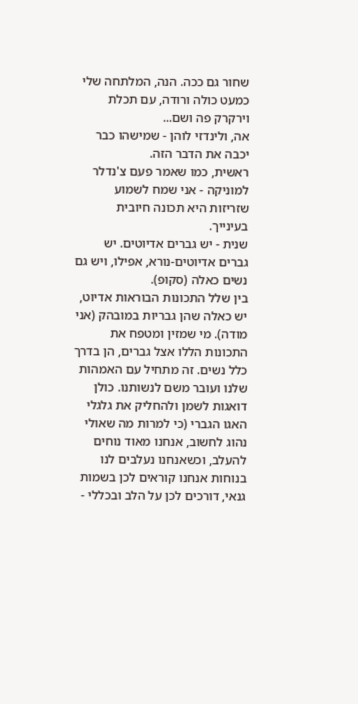שחור גם ככה. הנה, המלתחה שלי כמעט כולה ורודה, עם תכלת וירקרק פה ושם...
אה, ולינדזי לוהן - שמישהו כבר יכבה את הדבר הזה.
ראשית, כמו שאמר פעם צ'נדלר למוניקה - אני שמח לשמוע שזריזות היא תכונה חיובית בעינייך.
שנית - יש גברים אדיוטים. יש גברים אדיוטים-נורא, אפילו, ויש גם נשים כאלה (סקופ).
בין שלל התכונות הבוראות אדיוט, יש כאלה שהן גבריות במובהק (אני מודה). מי שמזין ומטפח את התכונות הללו אצל גברים, הן בדרך כלל נשים. זה מתחיל עם האמהות שלנו ועובר משם לנשותנו. כולן דואגות לשמן ולהחליק את גלגלי האגו הגברי (כי למרות מה שאולי נהוג לחשוב, אנחנו מאוד נוחים להעלב, וכשאנחנו נעלבים לנו בנוחות אנחנו קוראים לכן בשמות גנאי, דורכים לכן על הלב ובכללי -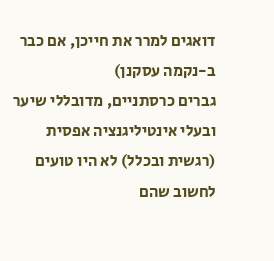דואגים למרר את חייכן, אם כבר ב-נקמה עסקנן)
גברים כרסתניים, מדובללי שיער ובעלי אינטיליגנציה אפסית (רגשית ובכלל) לא היו טועים לחשוב שהם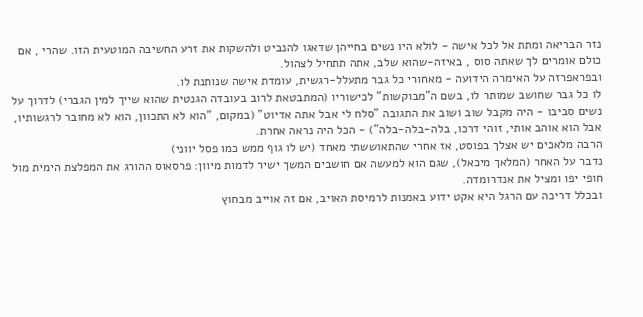נזר הבריאה ומתת אל לכל אישה - לולא היו נשים בחייהן שדאגו להנביט ולהשקות את זרע החשיבה המוטעית הזו. שהרי , אם כולם אומרים לך שאתה סוס , באיזה-שהוא שלב, אתה תתחיל לצהול.
ובפראפרזה על האימרה הידועה - מאחורי כל גבר מתעלל-רגשית, עומדת אישה שנותנת לו.
לו כל גבר שחושב שמותר לו, בשם ה"מבוקשות" לכישוריו (המתבטאת לרוב בעובדה הגנטית שהוא שייך למין הגברי) לדרוך על נשים סביבו - היה מקבל שוב ושוב את התגובה "סלח לי אבל אתה אדיוט" (במקום, "הוא לא התכוון, הוא לא מחובר לרגשותיו, אבל הוא אוהב אותי, זוהי דרכו, בלה-בלה-בלה") - הכל היה נראה אחרת.
הרבה מלאכים יש אצלך בפוסט, אז אחרי שהתאוששתי מאחד (יש לו גוף ממש כמו פסל יווני)
נדבר על האחר (המלאך מיכאל), שגם הוא למעשה אם חושבים המשך ישיר לדמות מיוון: פרסאוס ההורג את המפלצת הימית מול חופי יפו ומציל את אנדרומדה.
ובכלל דריכה עם הרגל היא אקט ידוע באמנות לרמיסת האויב, אם זה אוייב מבחוץ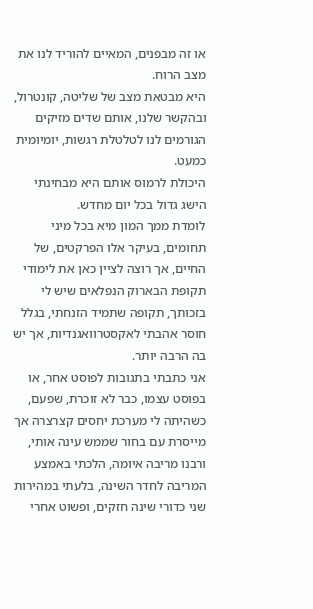או זה מבפנים, המאיים להוריד לנו את מצב הרוח.
היא מבטאת מצב של שליטה, קונטרול, ובהקשר שלנו, אותם שדים מזיקים הגורמים לנו לטלטלת רגשות, יומיומית כמעט.
היכולת לרמוס אותם היא מבחינתי הישג גדול בכל יום מחדש.
לומדת ממך המון מיא בכל מיני תחומים, בעיקר אלו הפרקטים, של החיים, אך רוצה לציין כאן את לימודי תקופת הבארוק הנפלאים שיש לי בזכותך, תקופה שתמיד הזנחתי, בגלל חוסר אהבתי לאקסטרוואגנדיות, אך יש בה הרבה יותר.
אני כתבתי בתגובות לפוסט אחר, או בפוסט עצמו, כבר לא זוכרת, שפעם, כשהיתה לי מערכת יחסים קצרצרה אך מייסרת עם בחור שממש עינה אותי, ורבנו מריבה איומה, הלכתי באמצע המריבה לחדר השינה, בלעתי במהירות שני כדורי שינה חזקים, ופשוט אחרי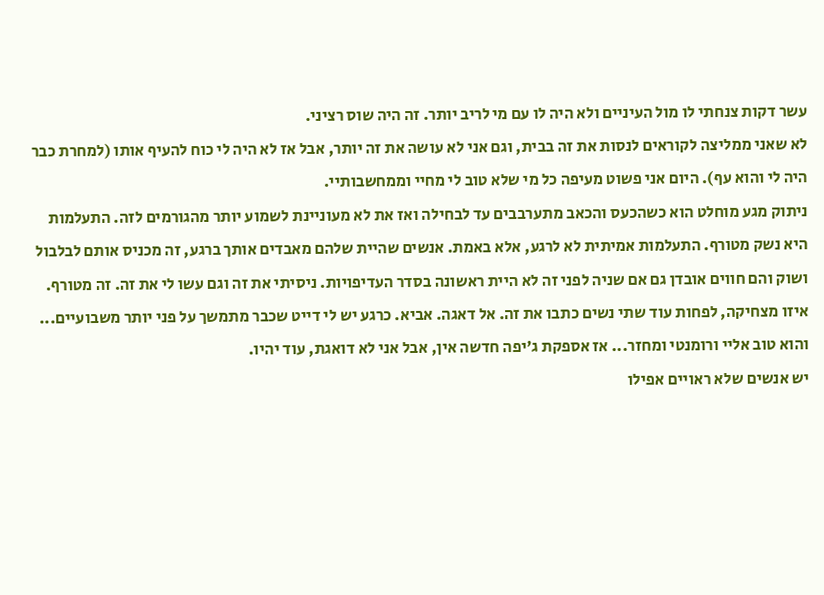עשר דקות צנחתי לו מול העיניים ולא היה לו עם מי לריב יותר. זה היה שוס רציני.
לא שאני ממליצה לקוראים לנסות את זה בבית, וגם אני לא עושה את זה יותר, אבל אז לא היה לי כוח להעיף אותו (למחרת כבר היה לי והוא עף). היום אני פשוט מעיפה כל מי שלא טוב לי מחיי וממחשבותיי.
ניתוק מגע מוחלט הוא כשהכעס והכאב מתערבבים עד לבחילה ואז את לא מעוניינת לשמוע יותר מהגורמים לזה. התעלמות היא נשק מטורף. התעלמות אמיתית לא לרגע, אלא באמת. אנשים שהיית שלהם מאבדים אותך ברגע, זה מכניס אותם לבלבול ושוק והם חווים אובדן גם אם שניה לפני זה לא היית ראשונה בסדר העדיפויות. ניסיתי את זה וגם עשו לי את זה. זה מטורף.
איזו מצחיקה, לפחות עוד שתי נשים כתבו את זה. אל דאגה. אביא. כרגע יש לי דייט שכבר מתמשך על פני יותר משבועיים... והוא טוב אליי ורומנטי ומחזר... אז אספקת ג'יפה חדשה אין, אבל אני לא דואגת, עוד יהיו.
יש אנשים שלא ראויים אפילו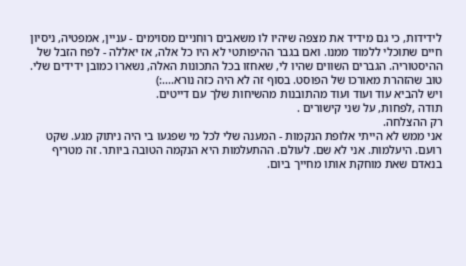לידידות, כי גם מידיד את מצפה שיהיו לו משאבים רוחניים מסוימים - עניין, אמפטיה, ניסיון חיים שתוכלי ללמוד ממנו. ואם בגבר ההיפותטי לא היו כל אלה, אז יאללה - לפח הזבל של ההיסטוריה. הגברים השווים שהיו לי, שאחזו בכל התכונות האלה, נשארו כמובן ידידים שלי.
טוב שהזהרת מאורכו של הפוסט. בסוף זה לא היה כזה נורא....:)
ויש להביא עוד ועוד ועוד מהתובנות מהשיחות שלך עם דייטים.
תודה ,לפחות, על שני קישורים .
רק ההצלחה.
אני ממש לא הייתי אלופת הנקמות - המענה שלי לכל מי שפגעו בי היה ניתוק מגע. שקט רועם. היעלמות. אני לא שם. לעולם. ההתעלמות היא הנקמה הטובה ביותר. זה מטריף בנאדם שאת מוחקת אותו מחייך ביום.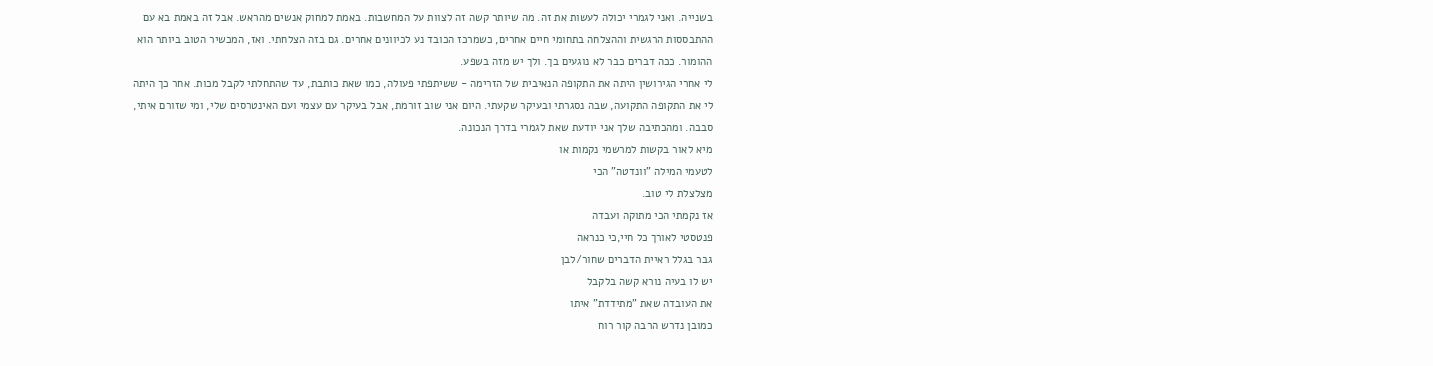בשנייה. ואני לגמרי יכולה לעשות את זה. מה שיותר קשה זה לצוות על המחשבות. באמת למחוק אנשים מהראש. אבל זה באמת בא עם ההתבססות הרגשית וההצלחה בתחומי חיים אחרים, כשמרכז הכובד נע לכיוונים אחרים. גם בזה הצלחתי. ואז, המכשיר הטוב ביותר הוא ההומור. ככה דברים כבר לא נוגעים בך. ולך יש מזה בשפע.
לי אחרי הגירושין היתה את התקופה הנאיבית של הזרימה - ששיתפתי פעולה, כמו שאת כותבת, עד שהתחלתי לקבל מכות. אחר כך היתה לי את התקופה התקועה, שבה נסגרתי ובעיקר שקעתי. היום אני שוב זורמת, אבל בעיקר עם עצמי ועם האינטרסים שלי, ומי שזורם איתי, סבבה. ומהכתיבה שלך אני יודעת שאת לגמרי בדרך הנכונה.
מיא לאור בקשות למרשמי נקמות או
לטעמי המילה "וונדטה" הכי
מצלצלת לי טוב.
אז נקמתי הכי מתוקה ועבדה
פנטסטי לאורך כל חיי,כי כנראה
גבר בגלל ראיית הדברים שחור/לבן
יש לו בעיה נורא קשה בלקבל
את העובדה שאת "מתידדת" איתו
כמובן נדרש הרבה קור רוח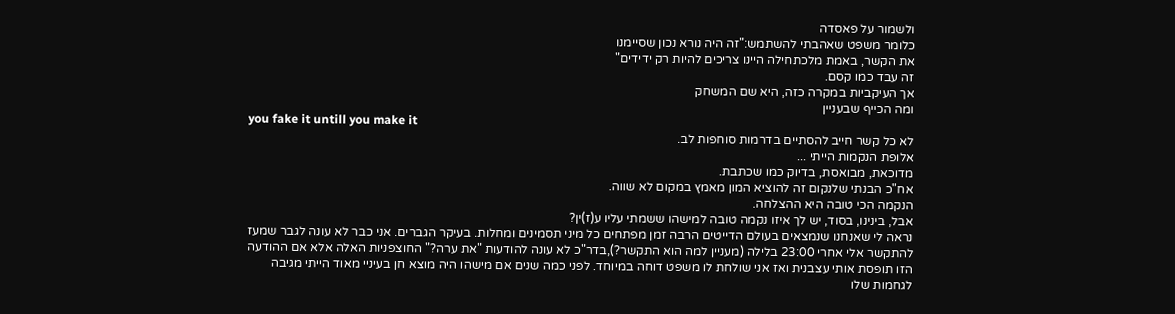ולשמור על פאסדה
כלומר משפט שאהבתי להשתמש:"זה היה נורא נכון שסיימנו
את הקשר, באמת מלכתחילה היינו צריכים להיות רק ידידים"
זה עבד כמו קסם.
אך העיקביות במקרה כזה, היא שם המשחק
ומה הכייף שבעניין
you fake it untill you make it
לא כל קשר חייב להסתיים בדרמות סוחפות לב.
אלופת הנקמות הייתי ...
מדוכאת, מבואסת, בדיוק כמו שכתבת.
אח"כ הבנתי שלנקום זה להוציא המון מאמץ במקום לא שווה.
הנקמה הכי טובה היא ההצלחה.
אבל, בינינו, בסוד, יש לך איזו נקמה טובה למישהו ששמתי עליו ע(ז)ין?
נראה לי שאנחנו שנמצאים בעולם הדייטים הרבה זמן מפתחים כל מיני תסמינים ומחלות. בעיקר הגברים. אני כבר לא עונה לגבר שמעז להתקשר אלי אחרי 23:00 בלילה (מעניין למה הוא התקשר?),בדר"כ לא עונה להודעות "את ערה?" החוצפניות האלה אלא אם ההודעה הזו תופסת אותי עצבנית ואז אני שולחת לו משפט דוחה במיוחד. לפני כמה שנים אם מישהו היה מוצא חן בעיניי מאוד הייתי מגיבה לגחמות שלו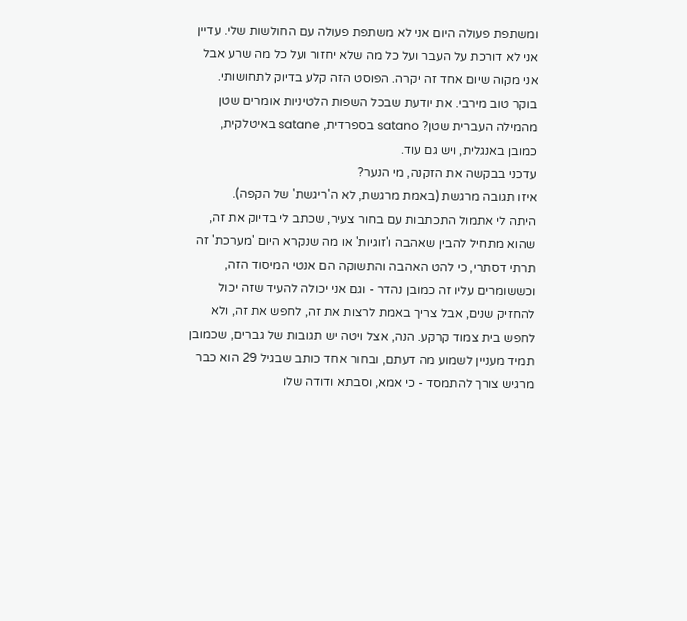ומשתפת פעולה היום אני לא משתפת פעולה עם החולשות שלי. עדיין אני לא דורכת על העבר ועל כל מה שלא יחזור ועל כל מה שרע אבל אני מקוה שיום אחד זה יקרה. הפוסט הזה קלע בדיוק לתחושותי.
בוקר טוב מירבי. את יודעת שבכל השפות הלטיניות אומרים שטן מהמילה העברית שטן? satano בספרדית, satane באיטלקית, כמובן באנגלית, ויש גם עוד.
עדכני בבקשה את הזקנה, מי הנער?
איזו תגובה מרגשת (באמת מרגשת, לא ה'ריגשת' של הקפה).
היתה לי אתמול התכתבות עם בחור צעיר, שכתב לי בדיוק את זה, שהוא מתחיל להבין שאהבה ו'זוגיות' או מה שנקרא היום 'מערכת' זה תרתי דסתרי, כי להט האהבה והתשוקה הם אנטי המיסוד הזה, וכששומרים עליו זה כמובן נהדר - וגם אני יכולה להעיד שזה יכול להחזיק שנים, אבל צריך באמת לרצות את זה, לחפש את זה, ולא לחפש בית צמוד קרקע. הנה, אצל ויטה יש תגובות של גברים, שכמובן תמיד מעניין לשמוע מה דעתם, ובחור אחד כותב שבגיל 29 הוא כבר מרגיש צורך להתמסד - כי אמא, וסבתא ודודה שלו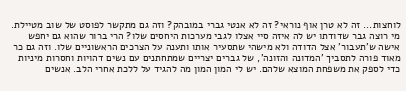לוחצות... זה לא טרן אוף נוראי? זה לא אנטי גברי במובהק? וזה גם מתקשר לפוסט של שוב מטיילת. מי רוצה גבר שדודתו יש לה איזה סיי אצלו לגבי מערכות היחסים שלו? הרי ברור שהוא גם יחפש אישה ש'תעבור' אצל הדודה ולא מישהי שתסעיר אותו ותענה על הצרכים הראשוניים שלו. וזה גם כר מאוד פורה לתסביך 'המדונה והזונה', של גברים יצריים שמתחתנים עם נשים דהויות וחסרות מיניות כדי לספק את משפחת המוצא שלהם. יש לי המון המון מה להגיד על ללכת אחרי הלב. אנשים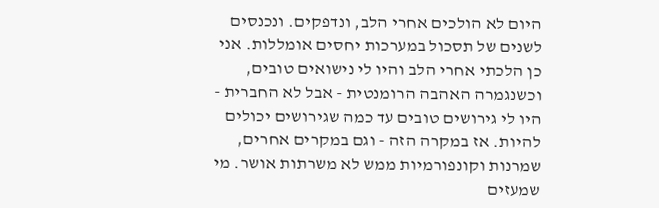היום לא הולכים אחרי הלב, ונדפקים. ונכנסים לשנים של תסכול במערכות יחסים אומללות. אני כן הלכתי אחרי הלב והיו לי נישואים טובים, וכשנגמרה האהבה הרומנטית - אבל לא החברית - היו לי גירושים טובים עד כמה שגירושים יכולים להיות. אז במקרה הזה - וגם במקרים אחרים, שמרנות וקונפורמיות ממש לא משרתות אושר. מי שמעזים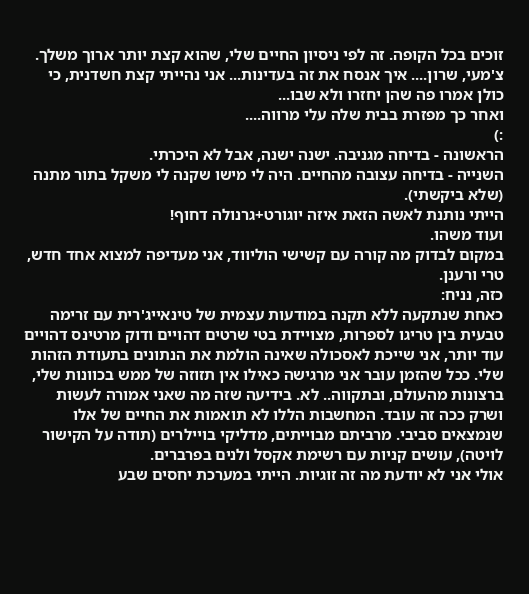זוכים בכל הקופה. זה לפי ניסיון החיים שלי, שהוא קצת יותר ארוך משלך.
צ'מעי, שרון.... איך אנסח את זה בעדינות... אני נהייתי קצת חשדנית, כי כולן אמרו פה שהן יחזרו ולא שבו...
ואחר כך מפזרת בבית שלה עלי מרווה....
:)
הראשונה - בדיחה מגניבה. ישנה ישנה, אבל לא היכרתי.
השנייה - בדיחה עצובה מהחיים. היה לי מישו שקנה לי משקל בתור מתנה (שלא ביקשתי).
הייתי נותנת לאשה הזאת איזה יוגורט+גרנולה דחוף!
ועוד משהו.
במקום לבדוק מה קורה עם קשישי הוליווד, אני מעדיפה למצוא אחד חדש, טרי ורענן.
כזה, נניח:
כאחת שנתקעה ללא תקנה במודעות עצמית של טינאייג'רית עם זרימה טבעית בין טריגו לספרות, מצויידת בטי שרטים דהויים ודוק מרטינס דהויים עוד יותר, אני שייכת לאסכולה שאינה הולמת את הנתונים בתעודת הזהות שלי. ככל שהזמן עובר אני מרגישה כאילו אין תזוזה של ממש בכוונות שלי, ברצונות מהעולם, ובתקווה.. לא. בידיעה שזה מה שאני אמורה לעשות ושרק ככה זה עובד. המחשבות הללו לא תואמות את החיים של אלו שנמצאים סביבי. מרביתם מבוייתים, מדליקי בויילרים (תודה על הקישור לויטה), עושים קניות עם רשימת אקסל ולנים בפרברים.
אולי אני לא יודעת מה זה זוגיות. הייתי במערכת יחסים שבע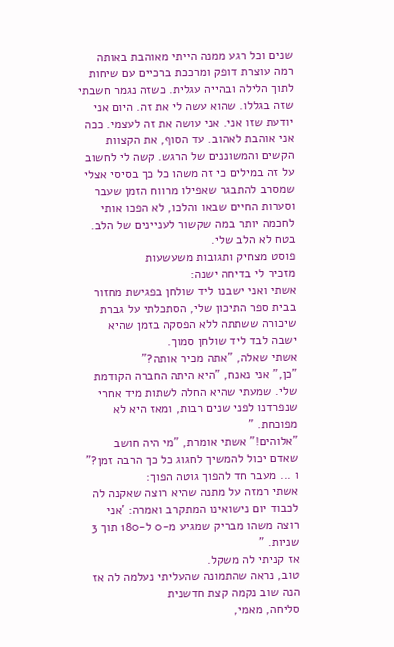שנים וכל רגע ממנה הייתי מאוהבת באותה רמה עוצרת דופק ומרככת ברכיים עם שיחות לתוך הלילה ובהייה עגלית. כשזה נגמר חשבתי שזה בגללו. שהוא עשה לי את זה. היום אני יודעת שזו אני. אני עושה את זה לעצמי. ככה אני אוהבת לאהוב. עד הסוף, את הקצוות הקשים והמשוננים של הרגש. קשה לי לחשוב על זה במילים כי זה משהו כל כך בסיסי אצלי שמסרב להתבגר שאפילו מרווח הזמן שעבר וסערות החיים שבאו והלכו, לא הפכו אותי לחכמה יותר במה שקשור לעניינים של הלב. בטח לא הלב שלי.
פוסט מצחיק ותגובות משעשעות
מזכיר לי בדיחה ישנה:
אשתי ואני ישבנו ליד שולחן בפגישת מחזור בבית ספר התיכון שלי, הסתכלתי על גברת שיכורה ששתתה ללא הפסקה בזמן שהיא ישבה לבד ליד שולחן סמוך.
אשתי שאלה, "אתה מכיר אותה?"
"כן," אני נאנח, "היא היתה החברה הקודמת שלי. שמעתי שהיא החלה לשתות מיד אחרי שנפרדנו לפני שנים רבות, ומאז היא לא מפוכחת. "
"אלוהים!" אשתי אומרת, "מי היה חושב שאדם יכול להמשיך לחגוג כל כך הרבה זמן?"
ו ... מעבר חד להפוך גוטה הפוך:
אשתי רמזה על מתנה שהיא רוצה שאקנה לה לכבוד יום נישואינו המתקרב ואמרה: 'אני רוצה משהו מבריק שמגיע מ-0 ל-180 תוך 3 שניות. "
אז קניתי לה משקל.
טוב, נראה שהתמונה שהעליתי נעלמה לה אז הנה שוב נקמה קצת חדשנית
סליחה, מאמי,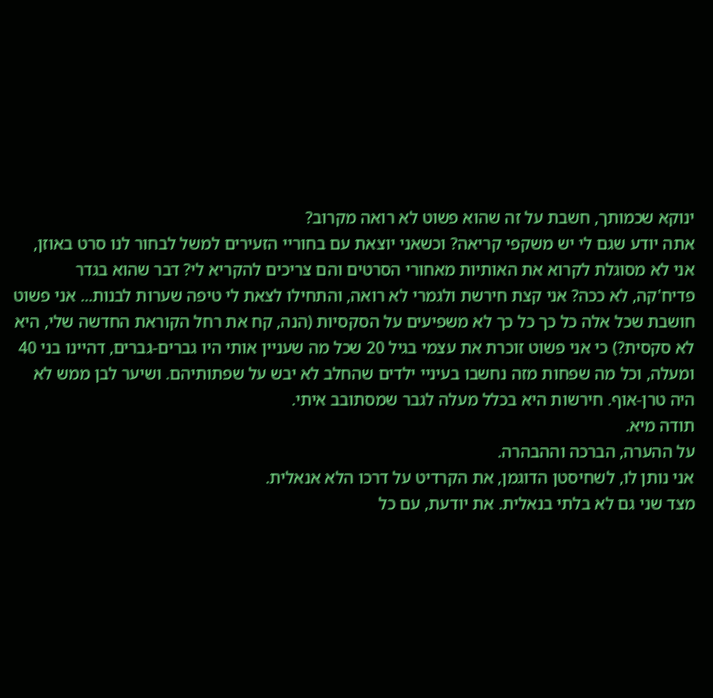ינוקא שכמותך, חשבת על זה שהוא פשוט לא רואה מקרוב?
אתה יודע שגם לי יש משקפי קריאה? וכשאני יוצאת עם בחוריי הזעירים למשל לבחור לנו סרט באוזן, אני לא מסוגלת לקרוא את האותיות מאחורי הסרטים והם צריכים להקריא לי? דבר שהוא בגדר פדיח'קה, לא ככה? אני קצת חירשת ולגמרי לא רואה, והתחילו לצאת לי טיפה שערות לבנות... אני פשוט חושבת שכל אלה כל כך כל כך לא משפיעים על הסקסיות (הנה, קח את רחל הקוראת החדשה שלי, היא לא סקסית?) כי אני פשוט זוכרת את עצמי בגיל 20 שכל מה שעניין אותי היו גברים-גברים, דהיינו בני 40 ומעלה, וכל מה שפחות מזה נחשבו בעיניי ילדים שהחלב לא יבש על שפתותיהם. ושיער לבן ממש לא היה טרן-אוף. חירשות היא בכלל מעלה לגבר שמסתובב איתי.
תודה מיא.
על ההערה, הברכה וההבהרה.
אני נותן לו, לשחיסטן הדוגמן, את הקרדיט על דרכו הלא אנאלית.
מצד שני גם לא בלתי בנאלית. את יודעת, עם כל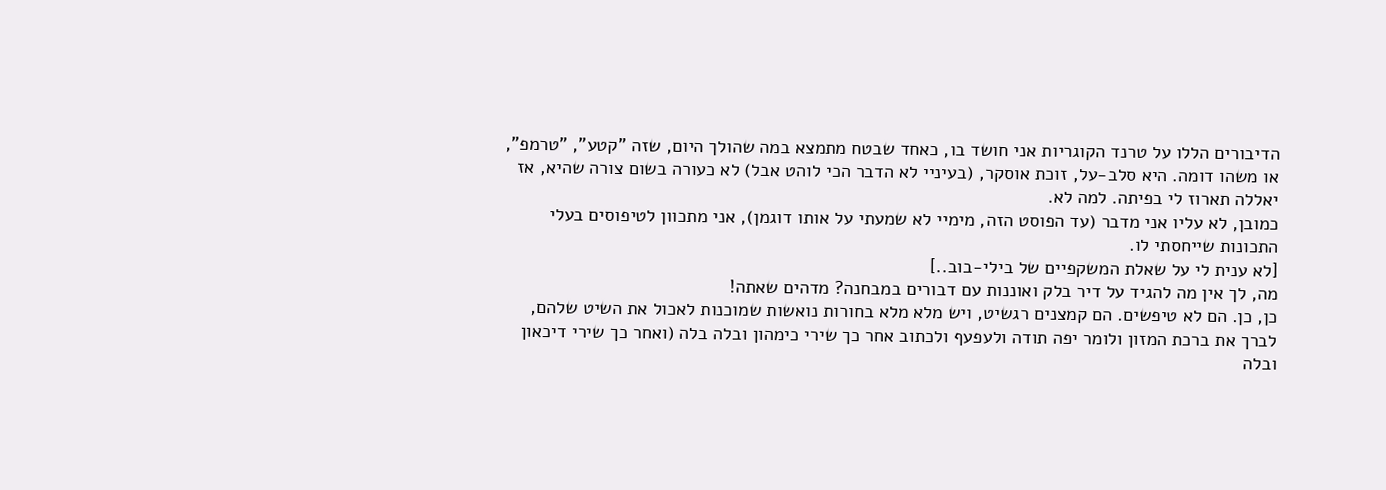הדיבורים הללו על טרנד הקוגריות אני חושד בו, כאחד שבטח מתמצא במה שהולך היום, שזה "קטע", "טרמפ", או משהו דומה. היא סלב-על, זוכת אוסקר, (בעיניי לא הדבר הכי לוהט אבל) לא כעורה בשום צורה שהיא, אז יאללה תארוז לי בפיתה. למה לא.
כמובן, לא עליו אני מדבר (עד הפוסט הזה, מימיי לא שמעתי על אותו דוגמן), אני מתכוון לטיפוסים בעלי התכונות שייחסתי לו.
[לא ענית לי על שאלת המשקפיים של בילי-בוב..]
מה, לך אין מה להגיד על דיר בלק ואוננות עם דבורים במבחנה? מדהים שאתה!
כן, כן. הם לא טיפשים. הם קמצנים רגשיט, ויש מלא מלא בחורות נואשות שמוכנות לאכול את השיט שלהם, לברך את ברכת המזון ולומר יפה תודה ולעפעף ולכתוב אחר כך שירי כימהון ובלה בלה (ואחר כך שירי דיכאון ובלה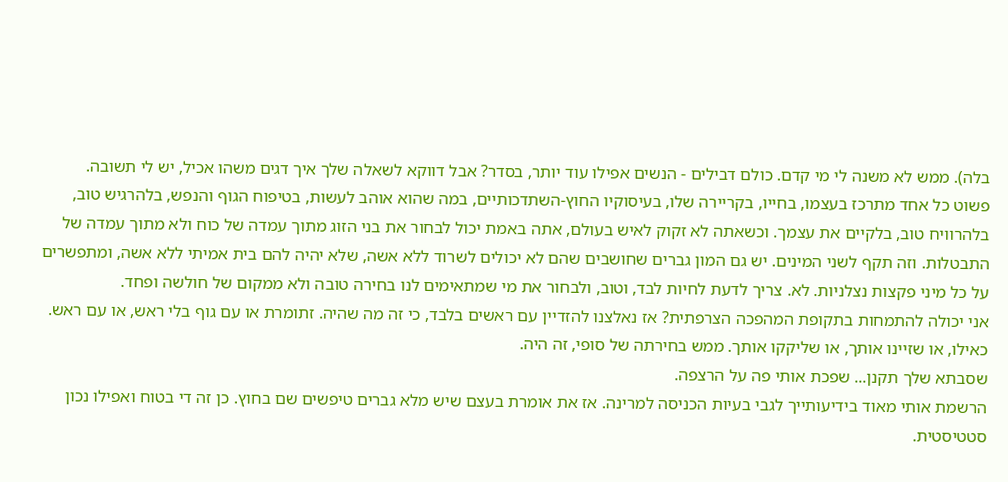בלה). ממש לא משנה לי מי קדם. כולם דבילים - הנשים אפילו עוד יותר, בסדר? אבל דווקא לשאלה שלך איך דגים משהו אכיל, יש לי תשובה.
פשוט כל אחד מתרכז בעצמו, בחייו, בקריירה שלו, בעיסוקיו החוץ-השתדכותיים, במה שהוא אוהב לעשות, בטיפוח הגוף והנפש, בלהרגיש טוב, בלהרוויח טוב, בלקיים את עצמך. וכשאתה לא זקוק לאיש בעולם, אתה באמת יכול לבחור את בני הזוג מתוך עמדה של כוח ולא מתוך עמדה של התבטלות. וזה תקף לשני המינים. יש גם המון גברים שחושבים שהם לא יכולים לשרוד ללא אשה, שלא יהיה להם בית אמיתי ללא אשה, ומתפשרים על כל מיני פקצות נצלניות. לא. צריך לדעת לחיות לבד, וטוב, ולבחור את מי שמתאימים לנו בחירה טובה ולא ממקום של חולשה ופחד.
אני יכולה להתמחות בתקופת המהפכה הצרפתית? אז נאלצנו להזדיין עם ראשים בלבד, כי זה מה שהיה. זתומרת או עם גוף בלי ראש, או עם ראש. כאילו, או שזיינו אותך, או שליקקו אותך. ממש בחירתה של סופי, זה היה.
שסבתא שלך תקנן... שפכת אותי פה על הרצפה.
הרשמת אותי מאוד בידיעותייך לגבי בעיות הכניסה למרינה. אז את אומרת בעצם שיש מלא גברים טיפשים שם בחוץ. כן זה די בטוח ואפילו נכון סטטיסטית.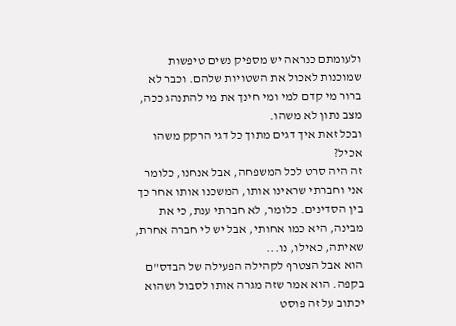ולעומתם כנראה יש מספיק נשים טיפשות שמוכנות לאכול את השטויות שלהם. וכבר לא ברור מי קדם למי ומי חינך את מי להתנהג ככה, מצב נתון לא משהו.
ובכל זאת איך דגים מתוך כל דגי הרקק משהו אכיל?
זה היה סרט לכל המשפחה, אבל אנחנו, כלומר אני וחברתי שראינו אותו, המשכנו אותו אחר כך בין הסדינים. כלומר, לא חברתי ענת, כי את מבינה, היא כמו אחותי, אבל יש לי חברה אחרת, שאיתה, כאילו, נו...
הוא אבל הצטרף לקהילה הפעילה של הבדס"ם בקפה. הוא אמר שזה מגרה אותו לסבול ושהוא יכתוב על זה פוסט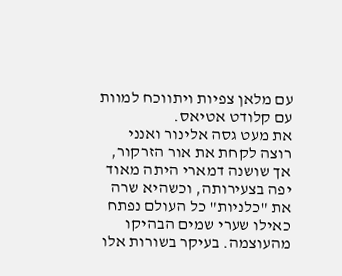עם מלאן צפיות ויתווכח למוות עם קלודט אטיאס.
את מעט גסה אלינור ואנני רוצה לקחת את אור הזרקור, אך שושנה דמארי היתה מאוד יפה בצעירותה, וכשהיא שרה את "כלניות" כל העולם נפתח כאילו שערי שמים הבהיקו מהעוצמה. בעיקר בשורות אלו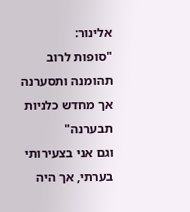אלינור:
"סופות לרוב תהומנה ותסערנה
אך מחדש כלניות תבערנה"
וגם אני בצעירותי בערתי, אך היה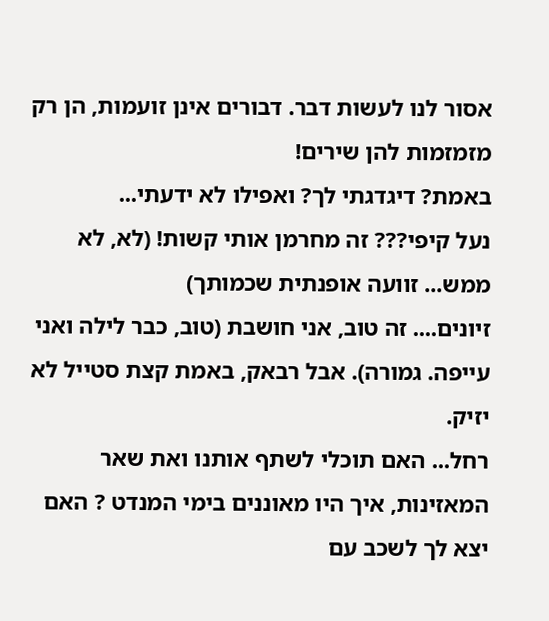אסור לנו לעשות דבר. דבורים אינן זועמות, הן רק מזמזמות להן שירים!
באמת? דיגדגתי לך? ואפילו לא ידעתי...
נעל קיפי??? זה מחרמן אותי קשות! (לא, לא ממש... זוועה אופנתית שכמותך)
זיונים.... זה טוב, אני חושבת (טוב, כבר לילה ואני עייפה. גמורה). אבל רבאק, באמת קצת סטייל לא יזיק.
רחל... האם תוכלי לשתף אותנו ואת שאר המאזינות, איך היו מאוננים בימי המנדט ? האם יצא לך לשכב עם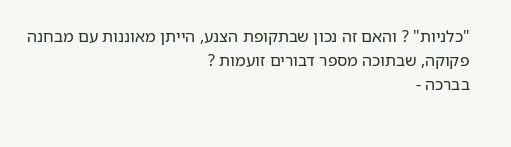"כלניות" ? והאם זה נכון שבתקופת הצנע, הייתן מאוננות עם מבחנה פקוקה, שבתוכה מספר דבורים זועמות ?
בברכה -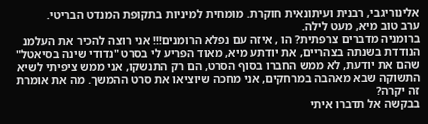אלינוריגבי, רבנית ועיתונאית חוקרת. מומחית למיניות בתקופת המנדט הבריטי.
ערב טוב מיא, מעט לילה.
ברומניה מדברים צרפתית? הו , איזה עם נפלא הרומנים!!! אני רוצה להכיר את העלמנ הנודדת בשנתה בצהריים, את יודתע מיא, מאוד הפריע לי בסרט "נדודי שינה בסיאטל" שהם את יודעת, לא ממש החברו בסוף הסרט, הם רק התנשקו, אני ממש ציפיתי לשיא התשוקה שבא מאהבה במרחקים, אני מחכה שיוציאו את סרט ההמשך. מה את אומרת זה יקרה?
בבקשה אל תדברו איתי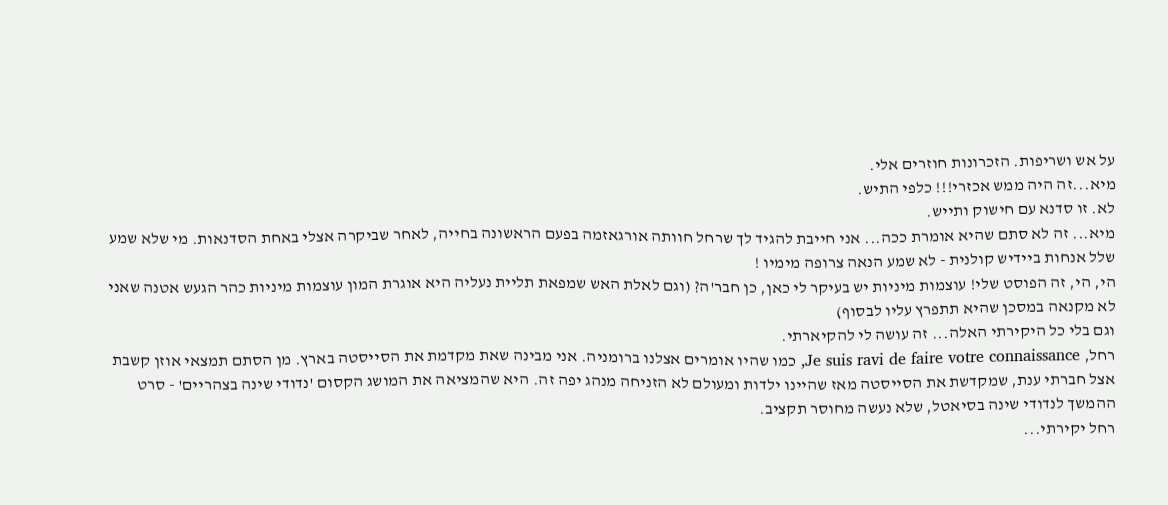על אש ושריפות. הזכרונות חוזרים אלי.
מיא...זה היה ממש אכזרי!!! כלפי התיש.
לא. זו סדנא עם חישוק ותייש.
מיא... זה לא סתם שהיא אומרת ככה... אני חייבת להגיד לך שרחל חוותה אורגאזמה בפעם הראשונה בחייה, לאחר שביקרה אצלי באחת הסדנאות. מי שלא שמע שלל אנחות ביידיש קולנית - לא שמע הנאה צרופה מימיו !
הי, הי, זה הפוסט שלי! עוצמות מיניות יש בעיקר לי כאן, כן חבר'ה? (וגם לאלת האש שמפאת תליית נעליה היא אוגרת המון עוצמות מיניות כהר הגעש אטנה שאני לא מקנאה במסכן שהיא תתפרץ עליו לבסוף)
וגם בלי כל היקירתי האלה... זה עושה לי להקיארתי.
רחל, Je suis ravi de faire votre connaissance, כמו שהיו אומרים אצלנו ברומניה. אני מבינה שאת מקדמת את הסייסטה בארץ. מן הסתם תמצאי אוזן קשבת אצל חברתי ענת, שמקדשת את הסייסטה מאז שהיינו ילדות ומעולם לא הזניחה מנהג יפה זה. היא שהמציאה את המושג הקסום 'נדודי שינה בצהריים' - סרט ההמשך לנדודי שינה בסיאטל, שלא נעשה מחוסר תקציב.
רחל יקירתי...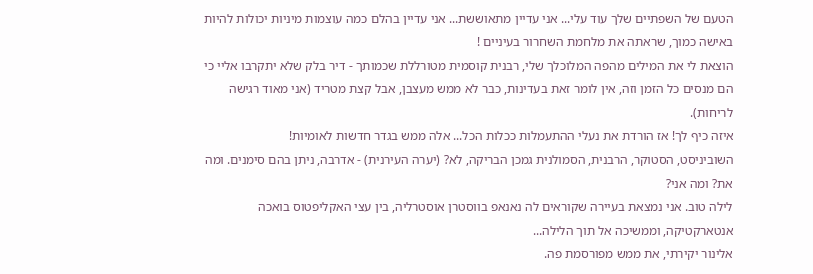הטעם של השפתיים שלך עוד עלי... אני עדיין מתאוששת... אני עדיין בהלם כמה עוצמות מיניות יכולות להיות באישה כמוך, שראתה את מלחמת השחרור בעיניים !
הוצאת לי את המילים מהפה המלוכלך שלי, רבנית קוסמית מטורללת שכמותך - דיר בלק שלא יתקרבו אליי כי הם מנסים כל הזמן וזה, אין לומר זאת בעדינות, כבר לא ממש מעצבן, אבל קצת מטריד (אני מאוד רגישה לריחות).
איזה כיף לך! אז הורדת את נעלי ההתעמלות ככלות הכל... אלה ממש בגדר חדשות לאומיות!
השוביניסט, הסטוקר, הרבנית, הסמולנית גמכן הבריקה, לא? (יערה העירנית) - אדרבה, ניתן בהם סימנים. ומה את? ומה אני?
לילה טוב. אני נמצאת בעיירה שקוראים לה נאנאפ בווסטרן אוסטרליה, בין עצי האקליפטוס בואכה אנטארקטיקה, וממשיכה אל תוך הלילה...
אלינור יקירתי, את ממש מפורסמת פה.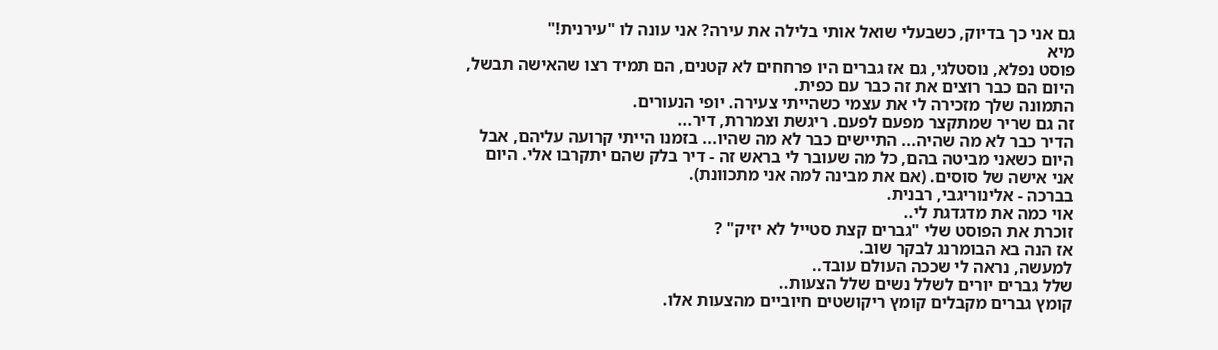גם אני כך בדיוק, כשבעלי שואל אותי בלילה את עירה? אני עונה לו "עירנית!"
מיא
פוסט נפלא, נוסטלגי, גם אז גברים היו פרחחים לא קטנים, הם תמיד רצו שהאישה תבשל, היום הם כבר רוצים את זה כבר עם כפית.
התמונה שלך מזכירה לי את עצמי כשהייתי צעירה. יופי הנעורים.
זה גם שריר שמתקצר מפעם לפעם. ריגשת וצמררת, דיר...
הדיר כבר לא מה שהיה... התיישים כבר לא מה שהיו... בזמנו הייתי קרועה עליהם, אבל היום כשאני מביטה בהם, כל מה שעובר לי בראש זה - דיר בלק שהם יתקרבו אלי. היום אני אישה של סוסים. (אם את מבינה למה אני מתכוונת).
בברכה - אלינוריגבי, רבנית.
אוי כמה את מדגדגת לי..
זוכרת את הפוסט שלי "גברים קצת סטייל לא יזיק" ?
אז הנה בא הבומרנג לבקר שוב.
למעשה, נראה לי שככה העולם עובד..
שלל גברים יורים לשלל נשים שלל הצעות..
קומץ גברים מקבלים קומץ ריקושטים חיוביים מהצעות אלו.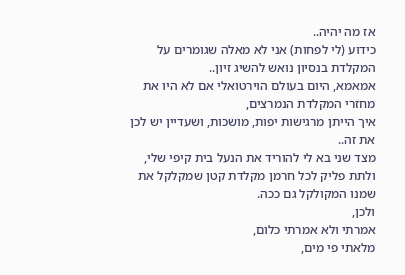אז מה יהיה..
כידוע (לי לפחות) אני לא מאלה שגומרים על המקלדת בנסיון נואש להשיג זיון..
אמאמא, היום בעולם הוירטואלי אם לא היו את מחזרי המקלדת הנמרצים,
איך הייתן מרגישות יפות, מושכות, ושעדיין יש לכן את זה..
מצד שני בא לי להוריד את הנעל בית קיפי שלי,
ולתת פליק לכל חרמן מקלדת קטן שמקלקל את שמנו המקולקל גם ככה.
ולכן,
אמרתי ולא אמרתי כלום,
מלאתי פי מים,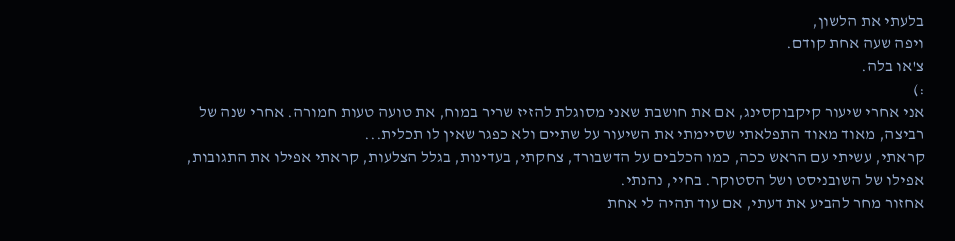בלעתי את הלשון,
ויפה שעה אחת קודם.
צ'או בלה.
:)
אני אחרי שיעור קיקבוקסינג, אם את חושבת שאני מסוגלת להזיז שריר במוח, את טועה טעות חמורה. אחרי שנה של רביצה, מאוד מאוד התפלאתי שסיימתי את השיעור על שתיים ולא כפגר שאין לו תכלית...
קראתי, עשיתי עם הראש ככה, כמו הכלבים על הדשבורד, צחקתי, בעדינות, בגלל הצלעות, קראתי אפילו את התגובות, אפילו של השובניסט ושל הסטוקר. בחיי, נהנתי.
אחזור מחר להביע את דעתי, אם עוד תהיה לי אחת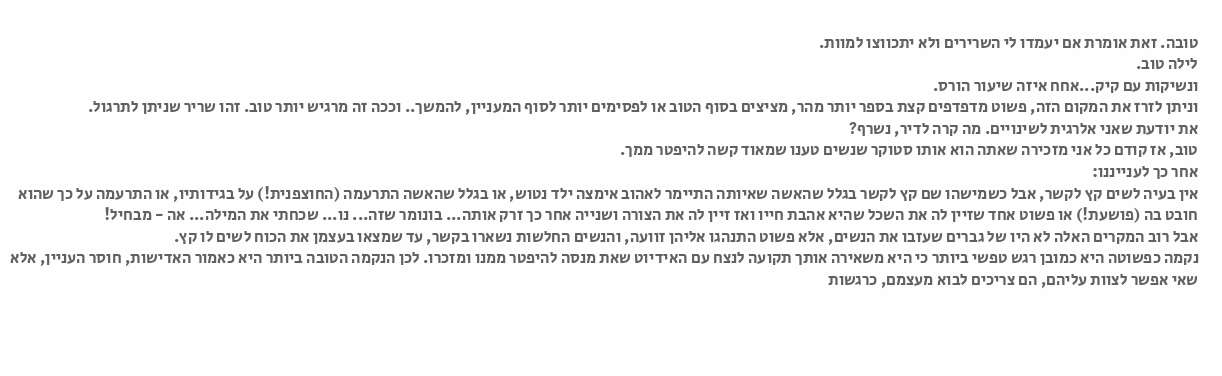טובה. זאת אומרת אם יעמדו לי השרירים ולא יתכווצו למוות.
לילה טוב.
ונשיקות עם קיק...אחח איזה שיעור הורס.
וניתן לזרז את המקום הזה, פשוט מדפדפים קצת בספר יותר מהר, מציצים בסוף הטוב או לפסימים יותר לסוף המעניין, להמשך.. וככה זה מרגיש יותר טוב. זהו שריר שניתן לתרגול.
את יודעת שאני אלרגית לשינויים. מה קרה לדיר, נשרף?
טוב, אז קודם כל אני מזכירה שאתה הוא אותו סטוקר שנשים טענו שמאוד קשה להיפטר ממך.
אחר כך לענייננו:
אין בעיה לשים קץ לקשר, אבל כשמישהו שם קץ לקשר בגלל שהאשה שאיותה התיימר לאהוב אימצה ילד נטוש, או בגלל שהאשה התרעמה (החוצפנית!) על בגידותיו, או התרעמה על כך שהוא חובט בה (פושעת!) או פשוט אחד שזיין לה את השכל שהיא אהבת חייו ואז זיין לה את הצורה ושנייה אחר כך זרק אותה... בונומר שזה... נו... שכחתי את המילה... אה - מבחיל!
אבל רוב המקרים האלה לא היו של גברים שעזבו את הנשים, אלא פשוט התנהגו אליהן זוועה, והנשים החלשות נשארו בקשר, עד שמצאו בעצמן את הכוח לשים לו קץ.
נקמה כפשוטה היא כמובן רגש טפשי ביותר כי היא משאירה אותך תקועה לנצח עם האידיוט שאת מנסה להיפטר ממנו ומזכרו. לכן הנקמה הטובה ביותר היא כאמור האדישות, חוסר העניין, אלא שאי אפשר לצוות עליהם, הם צריכים לבוא מעצמם, כרגשות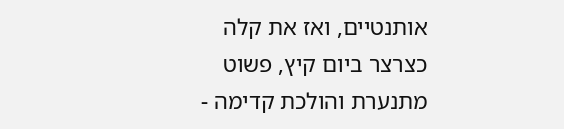אותנטיים, ואז את קלה כצרצר ביום קיץ, פשוט מתנערת והולכת קדימה -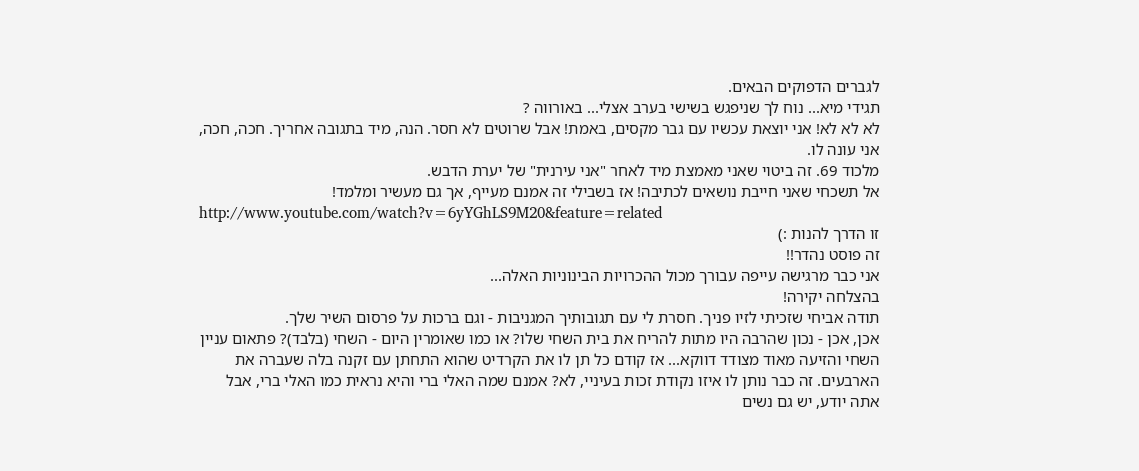לגברים הדפוקים הבאים.
תגידי מיא... נוח לך שניפגש בשישי בערב אצלי... באורווה ?
לא לא לא! אני יוצאת עכשיו עם גבר מקסים, באמת! אבל שרוטים לא חסר. הנה, מיד בתגובה אחריך. חכה, חכה, אני עונה לו.
מלכוד 69. זה ביטוי שאני מאמצת מיד לאחר "אני עירנית" של יערת הדבש.
אל תשכחי שאני חייבת נושאים לכתיבה! אז בשבילי זה אמנם מעייף, אך גם מעשיר ומלמד!
http://www.youtube.com/watch?v=6yYGhLS9M20&feature=related
זו הדרך להנות :)
זה פוסט נהדר!!
אני כבר מרגישה עייפה עבורך מכול ההכרויות הבינוניות האלה...
בהצלחה יקירה!
תודה אביחי שזכיתי לזיו פניך. חסרת לי עם תגובותיך המגניבות - וגם ברכות על פרסום השיר שלך.
אכן, אכן - נכון שהרבה היו מתות להריח את בית השחי שלו? או כמו שאומרין היום - השחי (בלבד)? פתאום עניין השחי והזיעה מאוד מצודד דווקא... אז קודם כל תן לו את הקרדיט שהוא התחתן עם זקנה בלה שעברה את הארבעים. זה כבר נותן לו איזו נקודת זכות בעיניי, לא? אמנם שמה האלי ברי והיא נראית כמו האלי ברי, אבל אתה יודע, יש גם נשים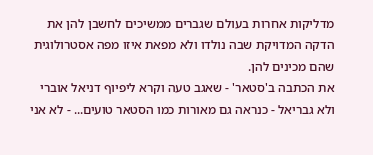מדליקות אחרות בעולם שגברים ממשיכים לחשבן להן את הדקה המדויקת שבה נולדו ולא מפאת איזו מפה אסטרולוגית שהם מכינים להן.
את הכתבה ב'סטאר' - שאגב טעה וקרא ליפיוף דניאל אוברי ולא גבריאל - כנראה גם מאורות כמו הסטאר טועים... - לא אני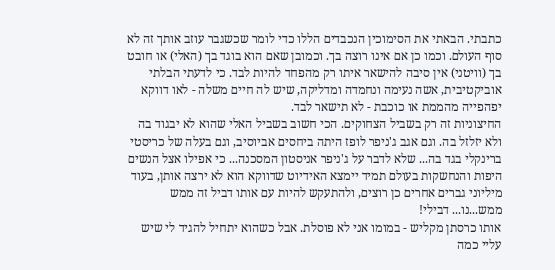כתבתי. הבאתי את הסימוכין הנכבדים הללו כדי לומר שכשגבר עוזב אותך זה לא סוף העולם. וכמו כן אם אינו רוצה בך. וכמובן שאם הוא בוגד בך (האלי) או חובט בך (וויטני) אין סיבה להישאר איתו רק מהפחד להיות לבד. כי לדעתי הבלתי אוביקטיבית, אשה נעימה ונחמדה ומדליקה, שיש לה חיים משלה - לאו דווקא יפהפייה מהממת או כוכבת - לא תישאר לבד.
החיצוניות זה רק בשביל הצחוקים. הכי חשוב בשביל האלי שהוא לא יבגוד בה ולא יזלזל בה. וגם אגב ג'ניפר לופז היתה ביחסים אביוסיב, וגם בעלה של כריסטי ברינקלי בגד בה... שלא לדבר על ג'ניפר אניסטון המסכנה... כי אפילו אצל הנשים היפות והנחשקות בעולם תמיד יימצא האידיוט שדווקא הוא לא ירצה אותן, בעוד מיליוני גברים אחרים כן רוצים, ולהתעקש להיות עם אותו דביל זה ממש ממש...נו... דבילי!
אותו כרסתן מקליש - במומו אני לא פוסלת. אבל כשהוא יתחיל להגיד לי שיש עליי כמה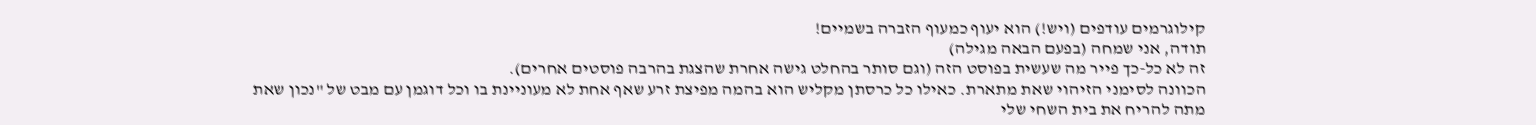קילוגרמים עודפים (ויש!) הוא יעוף כמעוף הזברה בשמיים!
תודה, אני שמחה (בפעם הבאה מגילה)
זה לא כל-כך פייר מה שעשית בפוסט הזה (וגם סותר בהחלט גישה אחרת שהצגת בהרבה פוסטים אחרים).
הכוונה לסימני הזיהוי שאת מתארת. כאילו כל כרסתן מקליש הוא בהמה מפיצת זרע שאף אחת לא מעוניינת בו וכל דוגמן עם מבט של "נכון שאת מתה להריח את בית השחי שלי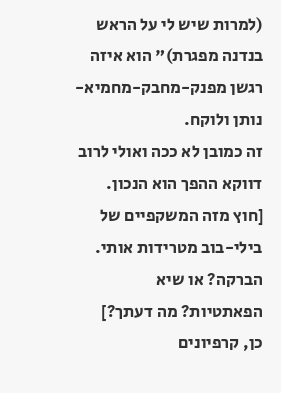(למרות שיש לי על הראש בנדנה מפגרת)" הוא איזה רגשן מפנק-מחבק-מחמיא-נותן ולוקח.
זה כמובן לא ככה ואולי לרוב דווקא ההפך הוא הנכון.
[חוץ מזה המשקפיים של בילי-בוב מטרידות אותי. הברקה? או שיא הפאתטיות? מה דעתך?]
כן, קרפיונים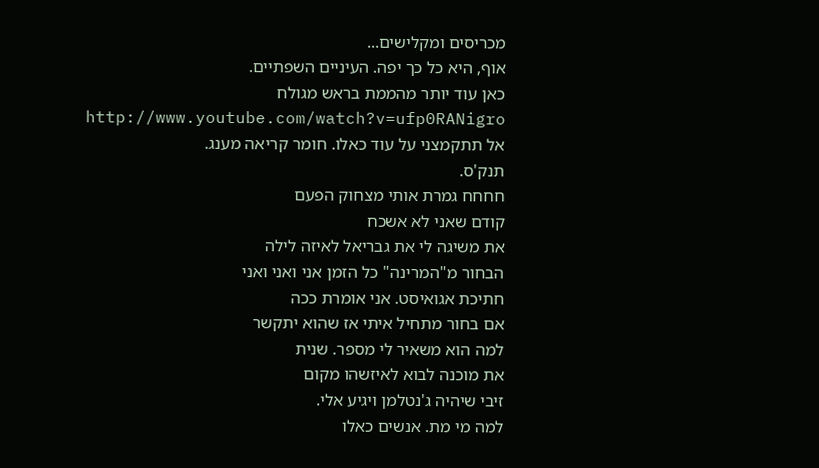מכריסים ומקלישים...
אוף, היא כל כך יפה. העיניים השפתיים.
כאן עוד יותר מהממת בראש מגולח
http://www.youtube.com/watch?v=ufp0RANigro
אל תתקמצני על עוד כאלו. חומר קריאה מענג.
תנק'ס.
חחחח גמרת אותי מצחוק הפעם
קודם שאני לא אשכח
את משיגה לי את גבריאל לאיזה לילה
הבחור מ"המרינה" כל הזמן אני ואני ואני
חתיכת אגואיסט. אני אומרת ככה
אם בחור מתחיל איתי אז שהוא יתקשר
למה הוא משאיר לי מספר. שנית
את מוכנה לבוא לאיזשהו מקום
זיבי שיהיה ג'נטלמן ויגיע אלי.
למה מי מת. אנשים כאלו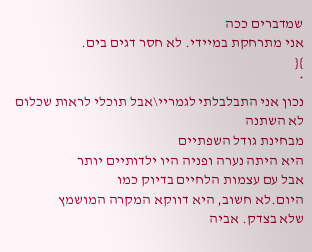שמדברים ככה
אני מתרחקת במיידי. לא חסר דגים בים.
}{
*
נכון אני התבלבלתי לגמריי\אבל תוכלי לראות שכלום לא השתנה
מבחינת גודל השפתיים
היא היתה נערה ופניה היו ילדותיים יותר
אבל עם עצמות הלחיים בדיוק כמו
היום.לא חשוב, היא דווקא המקרה המושמץ
שלא בצדק. אביה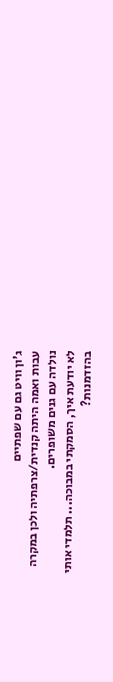ג'ון וויט גם עם שפתיים
עבות ואמה היתה קנדית/צרפתיה ולכן במקרה
נולדה עם גנים משופרים.
לא יודעת איך, הסמקתי במבוכה... תלמדי אותי בהזדמנות?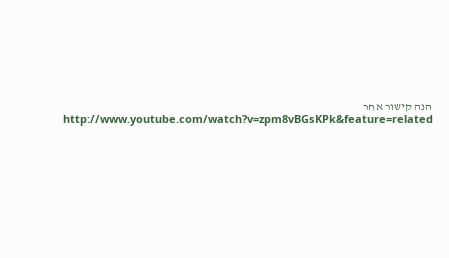הנה קישור אחר
http://www.youtube.com/watch?v=zpm8vBGsKPk&feature=related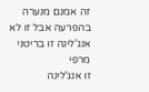זה אמנם מנערה בהפרעה אבל זו לא אנג'לינה זו בריטני מרפי
זו אנג'לינה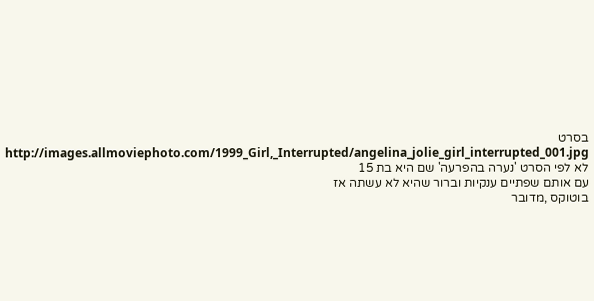בסרט
http://images.allmoviephoto.com/1999_Girl,_Interrupted/angelina_jolie_girl_interrupted_001.jpg
לא לפי הסרט 'נערה בהפרעה' שם היא בת 15
עם אותם שפתיים ענקיות וברור שהיא לא עשתה אז
בוטוקס ,מדובר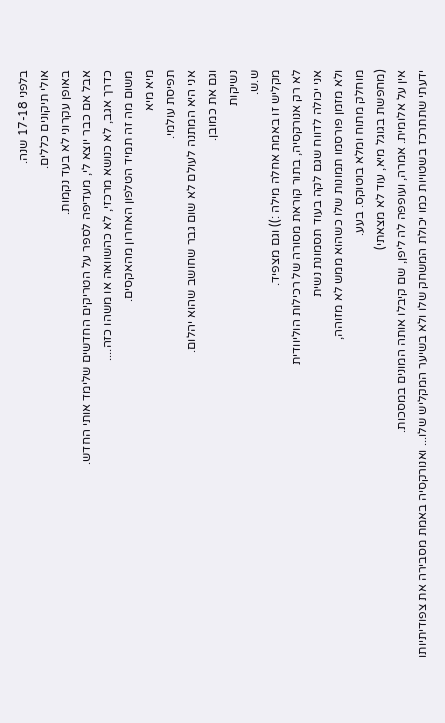בלפני 17-18 שנה.
אולי תיקונים כללים.
באופן עקרוני לא בעד נקמות.
אבל אם כבר יוצא לי, מעדיפה לספר על הטריקים החדשים שלימד אותי החדש.
כדרך אגב, לא כנושא מרכזי, לא כהשוואה או משהו כזה....
משום מה זה תמיד הטלפון האחרון מהאקסים.
מיא מיא
תפיסת עולמי.
אני היא המתנה לעולם לא שום גבר שחושב שהוא יהלום.
וגם את כמובן.
נשיקות
ש.ש.
מקליש זו באמת אחלה מילה :)) וגם מצפיד.
לא רק אנורקסיה, בתור קוראת מסורה של רכילות הוליוודית
אני יכולה לדווח שגם לקה בעוד תסמונת נשית
ולא מזמן פורסמו תמונות שלו כשהוא ממש לא מזוהה,
מוחלק מתוח ומלא בוטוקס. בעע.
(מחפשת בגוגל מיא, עוד לא מצאתי)
אין על אלומית. אמרה, ועופפה לה ליפן, שם קיבלו אותה המונים במסכות.
ידעתי שתתרכז בשטויות כמו יכולת המשחק שלו ולא בשיער המקליש שלו... ואנורקסיה באמת מסבירה את צפודיתיותו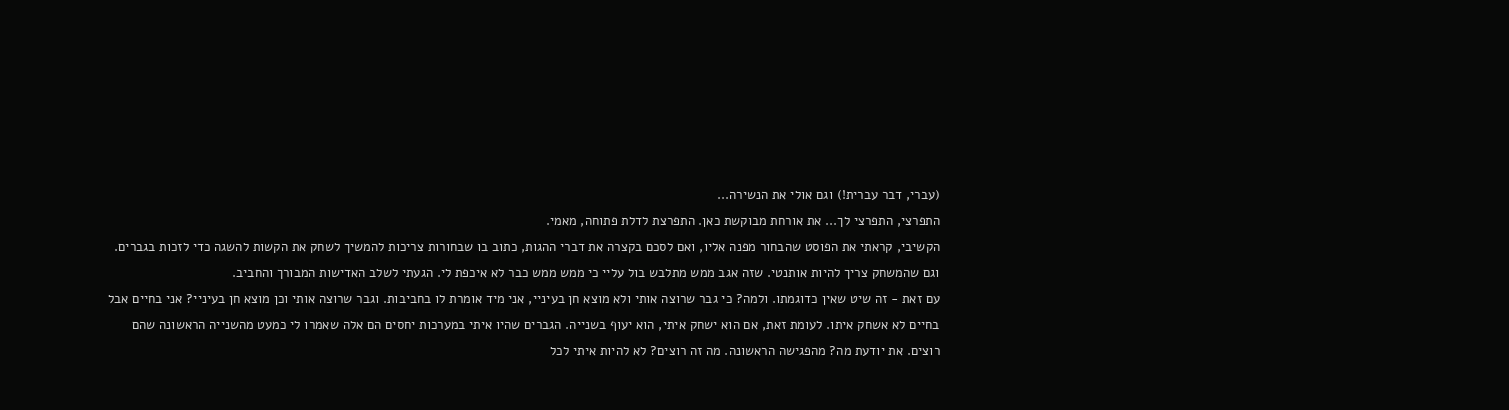(עברי, דבר עברית!) וגם אולי את הנשירה...
התפרצי, התפרצי לך... את אורחת מבוקשת כאן. התפרצת לדלת פתוחה, מאמי.
הקשיבי, קראתי את הפוסט שהבחור מפנה אליו, ואם לסכם בקצרה את דברי ההגות, כתוב בו שבחורות צריכות להמשיך לשחק את הקשות להשגה כדי לזכות בגברים. וגם שהמשחק צריך להיות אותנטי. שזה אגב ממש מתלבש בול עליי כי ממש ממש כבר לא איכפת לי. הגעתי לשלב האדישות המבורך והחביב.
עם זאת - זה שיט שאין כדוגמתו. ולמה? כי גבר שרוצה אותי ולא מוצא חן בעיניי, אני מיד אומרת לו בחביבות. וגבר שרוצה אותי וכן מוצא חן בעיניי? אני בחיים אבל בחיים לא אשחק איתו. לעומת זאת, אם הוא ישחק איתי, הוא יעוף בשנייה. הגברים שהיו איתי במערכות יחסים הם אלה שאמרו לי כמעט מהשנייה הראשונה שהם רוצים. את יודעת מה? מהפגישה הראשונה. מה זה רוצים? לא להיות איתי לכל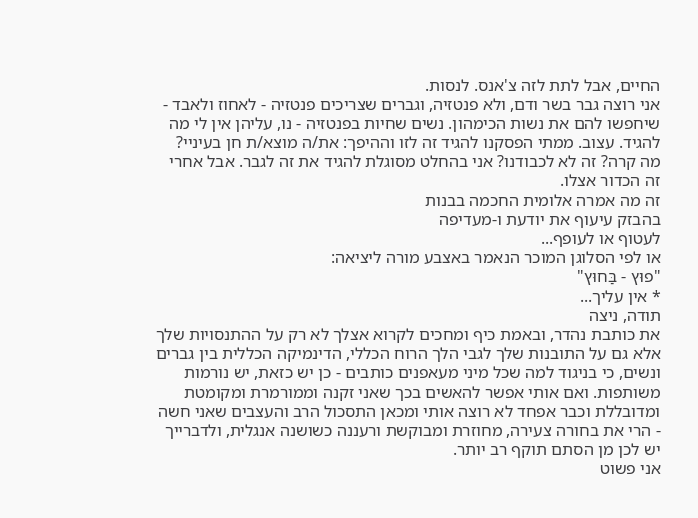החיים, אבל לתת לזה צ'אנס. לנסות.
אני רוצה גבר בשר ודם, ולא פנטזיה, וגברים שצריכים פנטזיה - לאחוז ולאבד - שיחפשו להם את נשות הכימהון. נשים שחיות בפנטזיה - נו, עליהן אין לי מה להגיד. עצוב. ממתי הפסקנו להגיד זה לזו וההיפך: את/ה מוצא/ת חן בעיניי? מה קרה? זה לא לכבודנו? אני בהחלט מסוגלת להגיד את זה לגבר. אבל אחרי זה הכדור אצלו.
זה מה אמרה אלומית החכמה בבנות
בהבזק עיעוף את יודעת ו-מעדיפה
לעטוף או לעופף...
או לפי הסלוגן המוכר הנאמר באצבע מורה ליציאה:
"פוּץ - בַּחוּץ"
* אין עליך...
תודה, ניצה
את כותבת נהדר, ובאמת כיף ומחכים לקרוא אצלך לא רק על ההתנסויות שלך אלא גם על התובנות שלך לגבי הלך הרוח הכללי, הדינמיקה הכללית בין גברים ונשים, כי בניגוד למה שכל מיני מעאפנים כותבים - כן יש כזאת, יש נורמות משותפות. ואם אותי אפשר להאשים בכך שאני זקנה וממורמרת ומקומטת ומדובללת וכבר אפחד לא רוצה אותי ומכאן התסכול הרב והעצבים שאני חשה - הרי את בחורה צעירה, מחוזרת ומבוקשת ורעננה כשושנה אנגלית, ולדברייך יש לכן מן הסתם תוקף רב יותר.
אני פשוט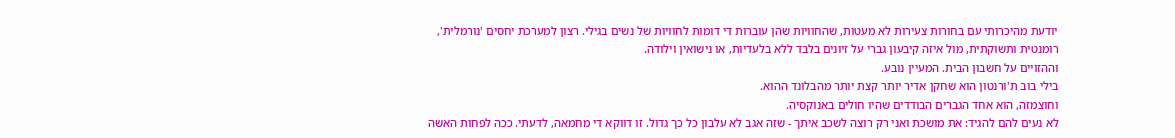יודעת מהיכרותי עם בחורות צעירות לא מעטות, שהחוויות שהן עוברות די דומות לחוויות של נשים בגילי. רצון למערכת יחסים 'נורמלית', רומנטית ותשוקתית, מול איזה קיבעון גברי על זיונים בלבד ללא בלעדיות, או נישואין וילודה.
וההזויים על חשבון הבית. המעיין נובע.
בילי בוב ת'ורנטון הוא שחקן אדיר יותר קצת יותר מהבלונד ההוא.
וחוצמזה, הוא אחד הגברים הבודדים שהיו חולים באנוקסיה.
לא נעים להם להגיד: את מושכת ואני רק רוצה לשכב איתך - שזה אגב לא עלבון כל כך גדול. זו דווקא די מחמאה, לדעתי. ככה לפחות האשה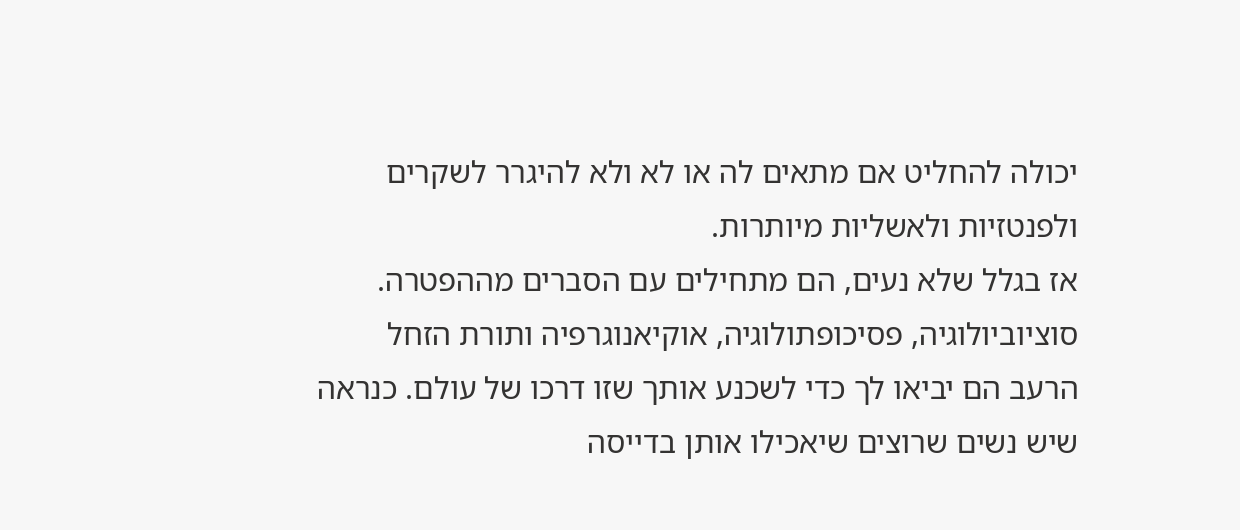יכולה להחליט אם מתאים לה או לא ולא להיגרר לשקרים ולפנטזיות ולאשליות מיותרות.
אז בגלל שלא נעים, הם מתחילים עם הסברים מההפטרה. סוציוביולוגיה, פסיכופתולוגיה, אוקיאנוגרפיה ותורת הזחל הרעב הם יביאו לך כדי לשכנע אותך שזו דרכו של עולם. כנראה שיש נשים שרוצים שיאכילו אותן בדייסה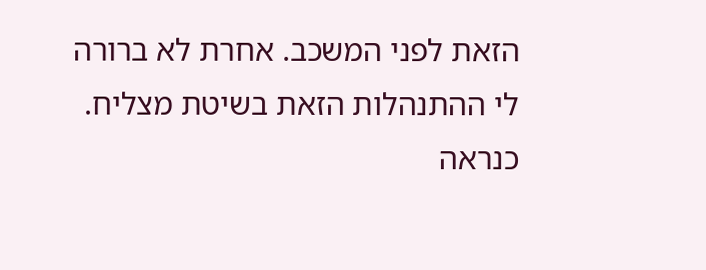הזאת לפני המשכב. אחרת לא ברורה לי ההתנהלות הזאת בשיטת מצליח. כנראה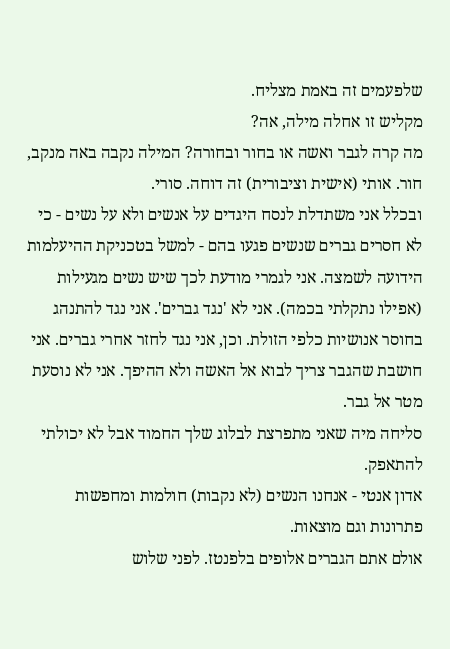שלפעמים זה באמת מצליח.
מקליש זו אחלה מילה, אה?
מה קרה לגבר ואשה או בחור ובחורה? המילה נקבה באה מנקב, חור. אותי (אישית וציבורית) זה דוחה. סורי.
ובכלל אני משתדלת לנסח היגדים על אנשים ולא על נשים - כי לא חסרים גברים שנשים פגעו בהם - למשל בטכניקת ההיעלמות הידועה לשמצה. אני לגמרי מודעת לכך שיש נשים מגעילות (אפילו נתקלתי בכמה). אני לא 'נגד גברים'. אני נגד להתנהג בחוסר אנושיות כלפי הזולת. וכן, אני נגד לחזר אחרי גברים. אני חושבת שהגבר צריך לבוא אל האשה ולא ההיפך. אני לא נוסעת מטר אל גבר.
סליחה מיה שאני מתפרצת לבלוג שלך החמוד אבל לא יכולתי להתאפק.
אדון אנטי - אנחנו הנשים (לא נקבות) חולמות ומחפשות פתרונות וגם מוצאות.
אולם אתם הגברים אלופים בלפנטז. לפני שלוש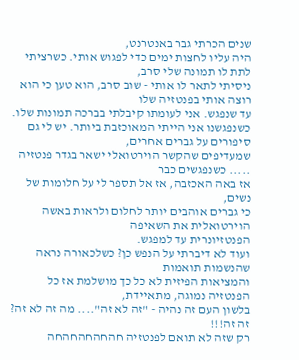שנים הכרתי גבר באנטרנט,
היה עליו לחצות ימים כדי לפגוש אותי. כשרציתי לתת לו תמונה שלי סרב,
ניסיתי לתאר לו אותי - שוב סרב, הוא טען כי הוא רוצה אותי בפנטזיה שלו
עד שנפגש. אני לעומתו קיבלתי בברכה תמונות שלו.
כשנפגשנו אני הייתי המאוכזבת ביותר. יש לי גם סיפורים על גברים אחרים,
שמעדיפים שהקשר הוירטואלי ישאר בגדר פנטזיה ..... כשנפגשים כבר
אז באה האכזבה, אז אל תספר לי על חלומות של נשים,
כי גברים אוהבים יותר לחלום ולראות באשה הוירטואלית את השאיפה
הפנטזיונרית עד למפגש.
ועוד לא דיברתי על הנפש כן? כשלכאורה נראה שהנשמות תואמות
והמציאות הפיזית לא כל כך מושלמת אז כל הפנטזיה נמוגה, מתאיידת,
בלשון העם זה נהיה - "זה לא זה".... מה זה לא זה? זה זה!!!
רק שזה לא תואם לפנטזיה חהחהחהחהחה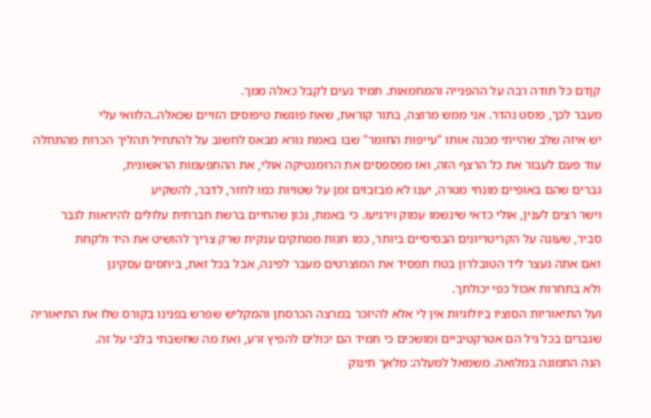קןדם כל תודה רבה על ההפנייה והמחמאות. תמיד נעים לקבל כאלה ממך.
מעבר לכך, פוסט נהדר. אני ממש מרוצה, בתור קוראת, שאת פוגשת טיפוסים הזויים שכאלה..הלוואי עלי
יש איזה שלב שהייתי מכנה אותו "עייפות החומר" שבו באמת נורא מבאס לחשוב על להתחיל תהליך הכרות מהתחלה
עוד פעם לעבור את כל הרצף הזה, ואז מפספסים את הרומנטיקה אולי, את ההתפעמות הראשונית,
גברים שהם באופיים מונחי מטרה, יענו לא מבזבזים זמן על שטויות כמו לחזר, לדבר, להשקיע
וישר רצים לענין, אולי כדאי שינשמו עמוק וירגיעו. כי באמת, נכון שהחיים ברשת חברתית עלולים להיראות לגבר
סביר, שעונה על הקריטריונים הבסיסיים ביותר, כמו חנות ממתקים ענקית שרק צריך להושיט את היד ולקחת
ואם אתה נעצר ליד הטובלרון בטח תפסיד את המוצרטים מעבר לפינה, אבל בכל זאת, ביחסים עסקינן
ולא בתחרות אכול כפי יכולתך.
ועל התיאוריות הסוציו ביולוגיות אין לי אלא להיזכר במרצה הכרסתן והמקליש שפרש בפנינו בקורס שלו את התיאוריה
שגברים בכל גיל הם אטרקטיביים ומושכים כי תמיד הם יכולים להפיץ זרע, ואת מה שחשבתי בלבי על זה.
הנה התמונה במלואה. משמאל למעלה: מלאך תינוק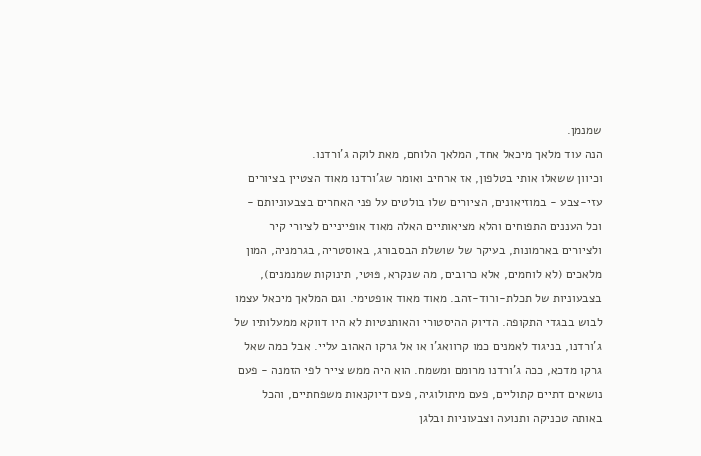שמנמן.
הנה עוד מלאך מיכאל אחד, המלאך הלוחם, מאת לוקה ג'ורדנו.
וכיוון ששאלו אותי בטלפון, אז ארחיב ואומר שג'ורדנו מאוד הצטיין בציורים עזי-צבע - במוזיאונים, הציורים שלו בולטים על פני האחרים בצבעוניותם - וכל העננים התפוחים והלא מציאותיים האלה מאוד אופייניים לציורי קיר ולציורים בארמונות, בעיקר של שושלת הבסבורג, באוסטריה, בגרמניה, המון מלאכים (לא לוחמים, אלא כרובים, מה שנקרא, פּוּטי, תינוקות שמנמנים), בצבעוניות של תכלת-ורוד-זהב. מאוד מאוד אופטימי. וגם המלאך מיכאל עצמו לבוש בבגדי התקופה. הדיוק ההיסטורי והאותנטיות לא היו דווקא ממעלותיו של ג'ורדנו, בניגוד לאמנים כמו קרוואג'ו או אל גרקו האהוב עליי. אבל כמה שאל גרקו מדכא, ככה ג'ורדנו מרומם ומשמח. הוא היה ממש צייר לפי הזמנה - פעם נושאים דתיים קתוליים, פעם מיתולוגיה, פעם דיוקנאות משפחתיים, והכל באותה טכניקה ותנועה וצבעוניות ובלגן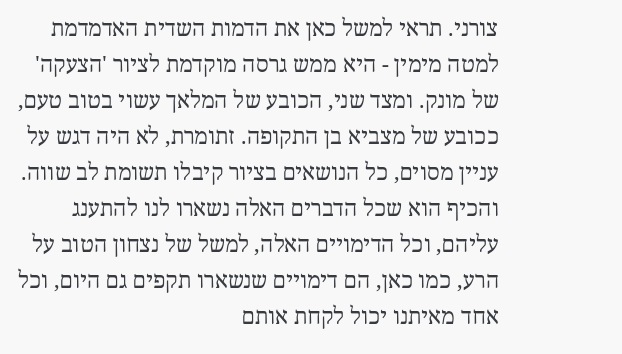צורני. תראי למשל כאן את הדמות השדית האדמדמת למטה מימין - היא ממש גרסה מוקדמת לציור 'הצעקה' של מונק. ומצד שני, הכובע של המלאך עשוי בטוב טעם, ככובע של מצביא בן התקופה. זתומרת, לא היה דגש על עניין מסוים, כל הנושאים בציור קיבלו תשומת לב שווה. והכיף הוא שכל הדברים האלה נשארו לנו להתענג עליהם, וכל הדימויים האלה, למשל של נצחון הטוב על הרע, כמו כאן, הם דימויים שנשארו תקפים גם היום, וכל אחד מאיתנו יכול לקחת אותם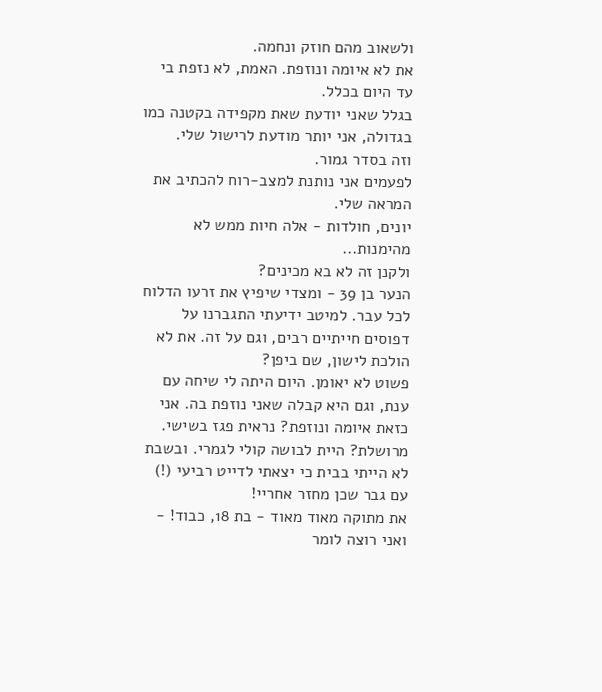ולשאוב מהם חוזק ונחמה.
את לא איומה ונוזפת. האמת, לא נזפת בי עד היום בכלל.
בגלל שאני יודעת שאת מקפידה בקטנה כמו בגדולה, אני יותר מודעת לרישול שלי.
וזה בסדר גמור.
לפעמים אני נותנת למצב-רוח להכתיב את המראה שלי.
יונים, חולדות - אלה חיות ממש לא מהימנות...
ולקנן זה לא בא מכינים?
הנער בן 39 - ומצדי שיפיץ את זרעו הדלוח לכל עבר. למיטב ידיעתי התגברנו על דפוסים חייתיים רבים, וגם על זה. את לא הולכת לישון, שם ביפן?
פשוט לא יאומן. היום היתה לי שיחה עם ענת, וגם היא קבלה שאני נוזפת בה. אני כזאת איומה ונוזפת? נראית פגז בשישי. מרושלת? היית לבושה קולי לגמרי. ובשבת לא הייתי בבית כי יצאתי לדייט רביעי (!) עם גבר שכן מחזר אחריי!
את מתוקה מאוד מאוד - בת 18, כבוד! - ואני רוצה לומר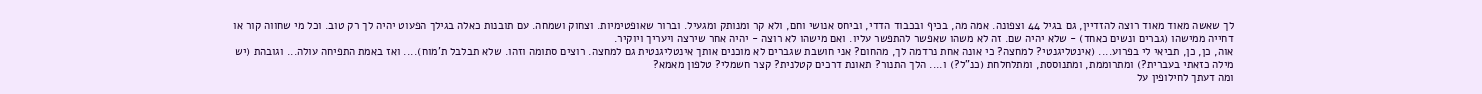לך שאשה מאוד מאוד רוצה להזדיין, גם בגיל 44 וצפונה. אמה מה, בכיף ובכבוד הדדי, וביחס אנושי וחם, ולא קר ומנותק ומגעיל. וברור שאופטימיות. וצחוק ושמחה. עם תובנות כאלה בגילך הפעוט יהיה לך רק טוב. וכל מי שחווה קור או דחייה ממישהו (גברים ונשים כאחד) - שלא יהיה שם. זה לא משהו שאפשר להתפשר עליו. ואם מישהו לא רוצה - יהיה אחר שירצה ויעריך ויוקיר.
אוה, כן, כן, תביאי לי בפרוע.... (אינטליגנטי? למחצה? כי אונה אחת נרדמה לך, מהחום? אני חושבת שגברים לא מוכנים אותך אינטליגנטית גם למחצה. רוצים סתומה וזהו. שלא תבלבל ת'מוח).... ואז באמת התפיחה עולה... וגובהת (יש מילה כזאתי בעברית?) ומתרוממת, ומתנוססת, ומתלחלחת (כנ"ל?) ו.... הלך התנור? תאונת דרכים קטלנית? קצר חשמלי? טלפון מאמא?
ומה דעתך לחילופין על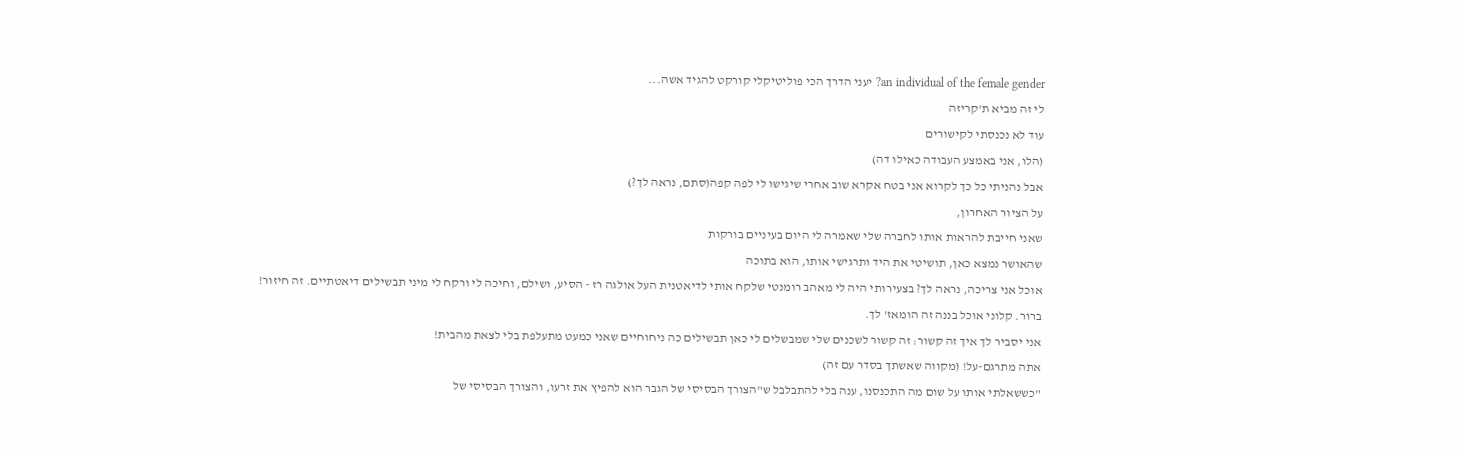an individual of the female gender? יעני הדרך הכי פוליטיקלי קורקט להגיד אשה...
לי זה מביא ת'קריזה
עוד לא נכנסתי לקישורים
(הלו, אני באמצע העבודה כאילו דה)
אבל נהניתי כל כך לקרוא אני בטח אקרא שוב אחרי שיגישו לי לפה קפה(סתם, נראה לך?)
על הציור האחרון,
שאני חייבת להראות אותו לחברה שלי שאמרה לי היום בעיניים בורקות
שהאושר נמצא כאן, תושיטי את היד ותרגישי אותו, הוא בתוכה
אוכל אני צריכה, נראה לך? בצעירותי היה לי מאהב רומנטי שלקח אותי לדיאטנית העל אולגה רז - הסיע, ושילם, וחיכה לי ורקח לי מיני תבשילים דיאטתיים. זה חיזור!
ברור. קלוני אוכל בננה זה הומאז' לך.
אני יסביר לך איך זה קשור: זה קשור לשכנים שלי שמבשלים לי כאן תבשילים כה ניחוחיים שאני כמעט מתעלפת בלי לצאת מהבית!
אתה מתרגם-על! (מקווה שאשתך בסדר עם זה)
"כששאלתי אותו על שום מה התכנסנו, ענה בלי להתבלבל ש"הצורך הבסיסי של הגבר הוא להפיץ את זרעו, והצורך הבסיסי של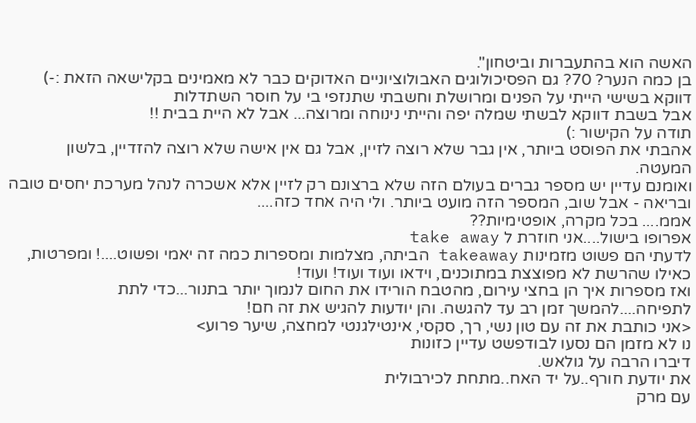האשה הוא בהתעברות וביטחון".
בן כמה הנער? 70? גם הפסיכולוגים האבולוציוניים האדוקים כבר לא מאמינים בקלישאה הזאת :-)
דווקא בשישי הייתי על הפנים ומרושלת וחשבתי שתנזפי בי על חוסר השתדלות
אבל בשבת דווקא לבשתי שמלה יפה והייתי נינוחה ומרוצה... אבל לא היית בבית !!
תודה על הקישור :)
אהבתי את הפוסט ביותר, אין גבר שלא רוצה לזיין, אבל גם אין אישה שלא רוצה להזדיין, בלשון המעטה.
ואומנם עדיין יש מספר גברים בעולם הזה שלא ברצונם רק לזיין אלא אשכרה לנהל מערכת יחסים טובה ובריאה - אבל שוב, המספר הזה מועט ביותר. ולי היה אחד כזה....
אממ.... בכל מקרה, אופטימיות??
אפרופו בישול....אני חוזרת ל take away
לדעתי הם פשוט מזמינות takeaway הביתה, מצלמות ומספרות כמה זה יאמי ופשוט....! ומפרטות, כאילו שהרשת לא מפוצצת במתוכנים, וידאו ועוד ועוד! ועוד!
ואז מספרות איך הן בחצי עירום, מהטבח הורידו את החום לנמוך יותר בתנור...כדי לתת לתפיחה....להמשך זמן רב עד להגשה. והן יודעות להגיש את זה חם!
<אני כותבת את זה עם טון נשי, רך, סקסי, אינטילגנטי למחצה, שיער פרוע>
נו לא מזמן הם נסעו לבודפשט עדיין כזונות
דיברו הרבה על גולאש.
את יודעת חורף..על יד האח..מתחת לכירבולית
עם מרק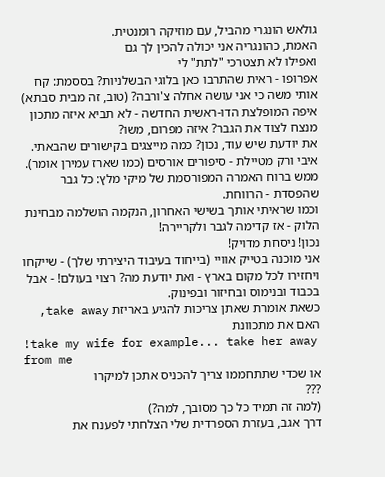גולאש הונגרי מהביל, עם מוזיקה רומנטית.
האמת, כהונגריה אני יכולה להכין לך גם
ואפילו לא תצטרכי "לתת" לי
אפרופו - ראית שהתרבו כאן בלוגי הבשלניות? בססמת: קח אותי משה כי אני עושה אחלה צ'ורבה? (טוב, זה מבית סבתא) איפה המופלצת הדו-ראשית החדשה - לא תביא איזה מתכון מנצח לצוד את הגבר? איזה מפרום, משו?
את יודעת שיש עוד, נכון? כמה מייצגים בקישורים שהבאתי. איבי ורק מטיילת - סיפורים אורסים (כמו שארז עמירן אומר). ממש ברוח האמרה המפורסמת של מיקי מלץ: כל גבר שהפסדת - הרווחת.
וכמו שראיתי אותך בשישי האחרון, הנקמה הושלמה מבחינת הלוק - אז קדימה לגבר ולקריירה!
נכון! ניסחת מדויק!
אני מוכנה בטייק אוויי (בייחוד בעיבוד היצירתי שלך) - שייקחו ויחזירו לכל מקום בארץ - ואת יודעת מה? רצוי בעולם! - אבל בכבוד ובנימוס ובחיזור ובפינוק.
כשאת אומרת שאתן צריכות להגיע באריזת take away, האם את מתכוונת
!take my wife for example... take her away from me
או שכדי שתתחממו צריך להכניס אתכן למיקרו
???
(למה זה תמיד כל כך מסובך, למה?)
דרך אגב, בעזרת הספרדית שלי הצלחתי לפענח את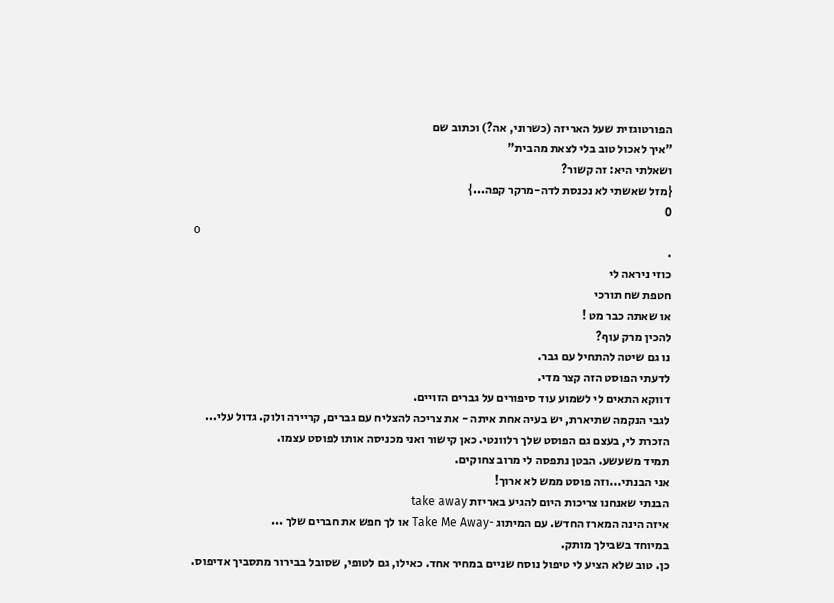הפורטוגזית שעל האריזה (כשרוני, אה?) וכתוב שם
"איך לאכול טוב בלי לצאת מהבית"
ושאלתי היא: זה קשור?
{מזל שאשתי לא נכנסת לדה-מרקר קפה...}
0
o
.
כוזי ניראה לי
חטפת שח תורכי
או שאתה כבר מט !
להכין מרק עוף?
נו גם שיטה להתחיל עם גבר.
לדעתי הפוסט הזה קצר מדי.
דווקא התאים לי לשמוע עוד סיפורים על גברים הזויים.
לגבי הנקמה שתיארת, יש בעיה אחת איתה - את צריכה להצליח עם גברים, קריירה ולוק. גדול עלי...
הזכרת לי, בעצם גם הפוסט שלך רלוונטי. כאן קישור ואני מכניסה אותו לפוסט עצמו.
תמיד משעשע. הבטן נתפסה לי מרוב צחוקים.
אני הבנתי...וזה פוסט ממש לא ארוך!
הבנתי שאנחנו צריכות היום להגיע באריזת take away
איזה הינה המארז החדש. עם המיתוג -Take Me Away או לך חפש את חברים שלך ...
במיוחד בשבילך מותק.
כן. טוב שלא הציע לי טיפול נוסח שניים במחיר אחד. כאילו, גם לטופי, שסובל בבירור מתסביך אדיפוס.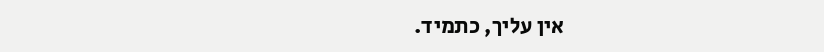אין עליך, כתמיד.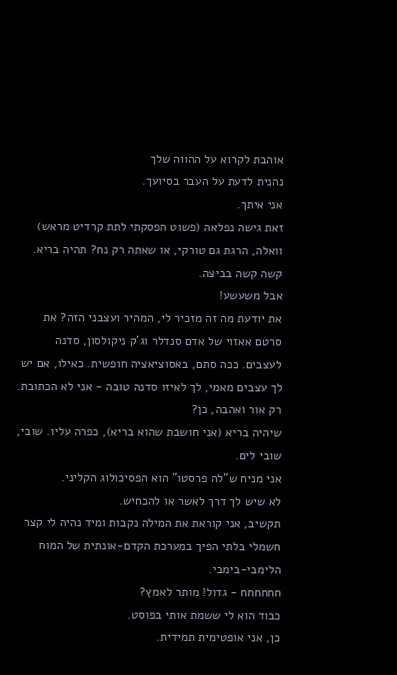אוהבת לקרוא על ההווה שלך
נהנית לדעת על העבר בסיועך.
אני איתך.
זאת גישה נפלאה (פשוט הפסקתי לתת קרדיט מראש)
וואלה, הרגת גם טורקי, או שאתה רק נח? תהיה בריא.
קשה קשה בביצה.
אבל משעשע!
את יודעת מה זה מזכיר לי, המהיר ועצבני הזה? את סרטם אאזוי של אדם סנדלר וג'ק ניקולסון, סדנה לעצבים. ככה סתם, באסוציאציה חופשית. כאילו, אם יש לך עצבים מאמי, לך לאיזו סדנה טובה - אני לא הכתובת. רק אור ואהבה, כן?
שיהיה בריא (אני חושבת שהוא בריא), כפרה עליו. שובי, שובי לים.
אני מניח ש"לה פרסטו" הוא הפסיכולוג הקליני.
לא שיש לך דרך לאשר או להכחיש.
תקשיב, אני קוראת את המילה נקבות ומיד נהיה לי קצר חשמלי בלתי הפיך במערכת הקדם-אונתית של המוח הלימבי-בימבי.
חחחחחח - גדול! מותר לאמץ?
כבוד הוא לי ששמת אותי בפוסט.
כן, אני אופטימית תמידית.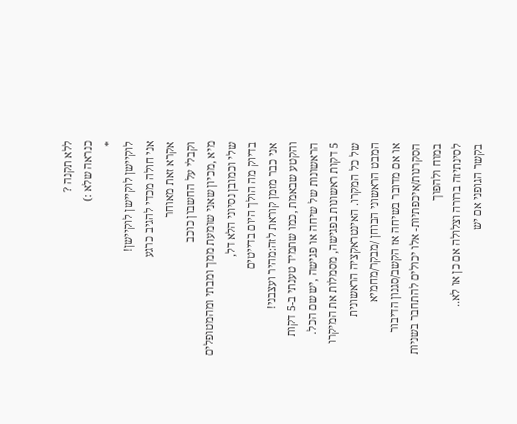ללא תקנה ?
כנראה שלא :)
*
לוקיישן לוקיישן לוקיישן!
אני חולה מכדי להגיב כרגע
אקרא זאת מאוחר
וקבלי על החשבון כוכב
מיא ,מכיון שאני שומעת ממך ומבתי ומהמטופלים
שלי וכמובן נסיוני הלא דל,
בדיוק מה הולך היום בדייטים
אני כבר מזמן קוראת לזה:מהיר ועצבני!
והקטע שבאמת ,כמו שתמיד טענתי ב-5 דקות
הראשונות של שיחה או פגישה ,יש שם הכל.
5 דקות ראשונות בפגישה, מסמלות את המיקרו
של כל המקרו. האינטראקציה הראשונית
המבט הראשוני הבוחן /מבקר/מחמיא
או אם מדובר בשיחה אז הקשב/סגנון הדיבור
הסקרנות/איכפתיות- אלו יכולים להתחבר בשניות במוח ולהפוך
לסינתיזה ברורה וצלולה אם כן או לא..
בקשר הגופני אם יש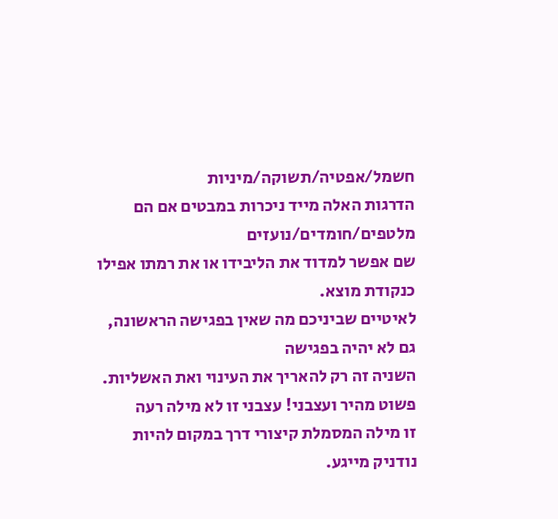חשמל/אפטיה/תשוקה/מיניות
הדרגות האלה מייד ניכרות במבטים אם הם מלטפים/חומדים/נועזים
שם אפשר למדוד את הליבידו או את רמתו אפילו
כנקודת מוצא.
לאיטיים שביניכם מה שאין בפגישה הראשונה, גם לא יהיה בפגישה
השניה זה רק להאריך את העינוי ואת האשליות.
פשוט מהיר ועצבני! עצבני זו לא מילה רעה
זו מילה המסמלת קיצורי דרך במקום להיות נודניק מייגע.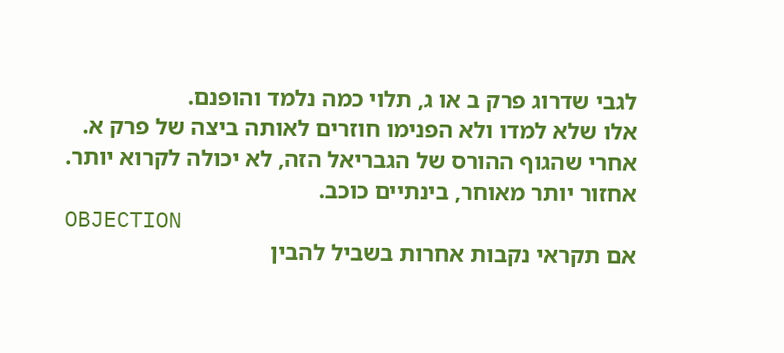לגבי שדרוג פרק ב או ג, תלוי כמה נלמד והופנם.
אלו שלא למדו ולא הפנימו חוזרים לאותה ביצה של פרק א.
אחרי שהגוף ההורס של הגבריאל הזה, לא יכולה לקרוא יותר.
אחזור יותר מאוחר, בינתיים כוכב.
OBJECTION
אם תקראי נקבות אחרות בשביל להבין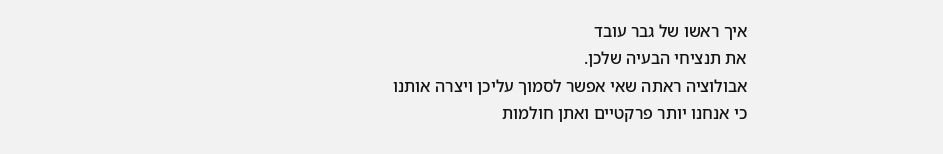איך ראשו של גבר עובד
את תנציחי הבעיה שלכן.
אבולוציה ראתה שאי אפשר לסמוך עליכן ויצרה אותנו
כי אנחנו יותר פרקטיים ואתן חולמות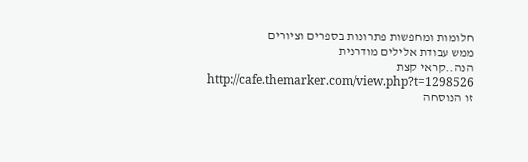חלומות ומחפשות פתרונות בספרים וציורים
ממש עבודת אלילים מודרנית
הנה..קראי קצת
http://cafe.themarker.com/view.php?t=1298526
זו הנוסחה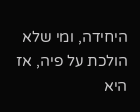היחידה, ומי שלא הולכת על פיה, אז היא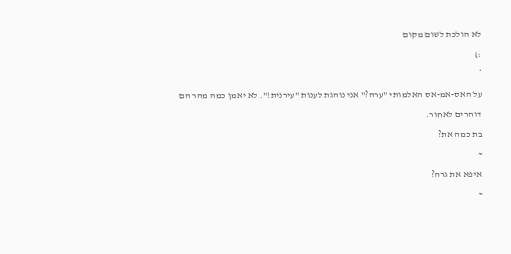לא הולכת לשום מקום
:)
*
על האס-אמ-אס האלמותי "ערה?" אני נוהגת לענות "עירנית!". לא יאמן כמה מהר הם דוהרים לאחור.
בת כמה את?
~
איפא את גרה?
~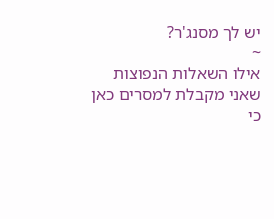יש לך מסנג'ר?
~
אילו השאלות הנפוצות שאני מקבלת למסרים כאן
כי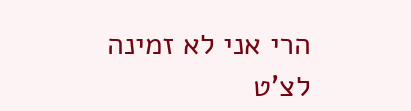הרי אני לא זמינה לצ'ט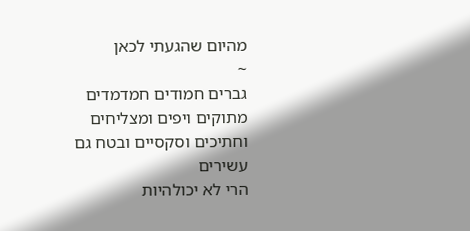מהיום שהגעתי לכאן
~
גברים חמודים חמדמדים מתוקים ויפים ומצליחים
וחתיכים וסקסיים ובטח גם עשירים
הרי לא יכולהיות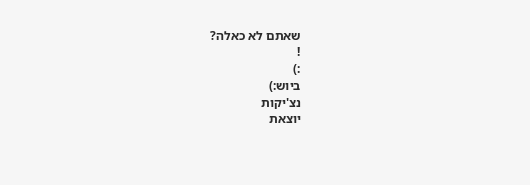שאתם לא כאלה?
!
:)
ביוש:)
נצ'יקות
יוצאת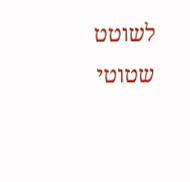לשוטט
שטוטי